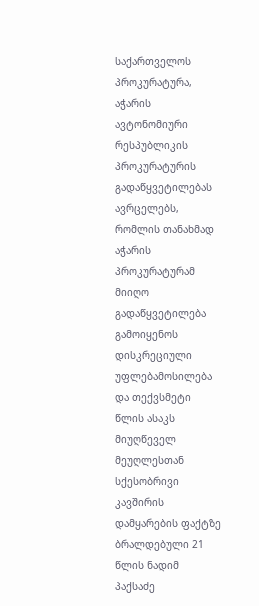საქართველოს პროკურატურა, აჭარის ავტონომიური რესპუბლიკის პროკურატურის გადაწყვეტილებას ავრცელებს, რომლის თანახმად აჭარის პროკურატურამ მიიღო გადაწყვეტილება გამოიყენოს დისკრეციული უფლებამოსილება და თექვსმეტი წლის ასაკს მიუღწეველ მეუღლესთან სქესობრივი კავშირის დამყარების ფაქტზე ბრალდებული 21 წლის ნადიმ პაქსაძე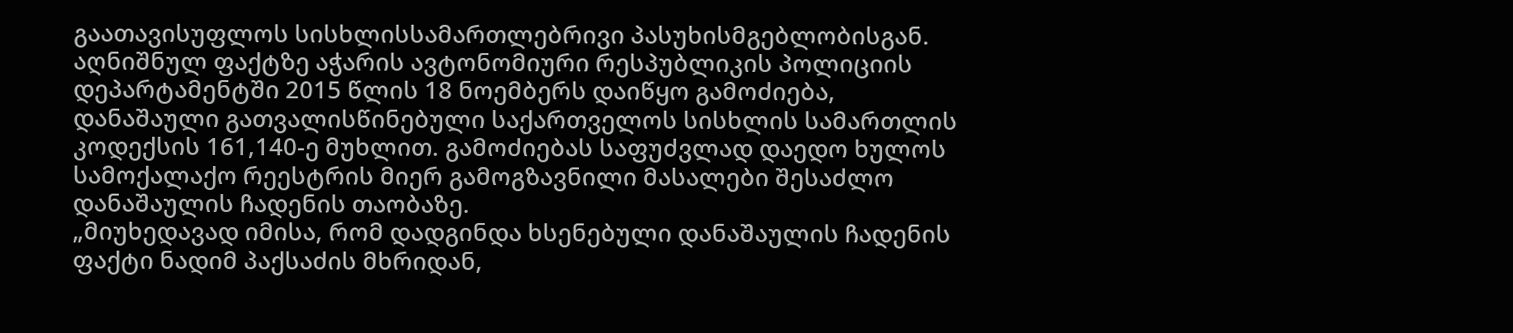გაათავისუფლოს სისხლისსამართლებრივი პასუხისმგებლობისგან.
აღნიშნულ ფაქტზე აჭარის ავტონომიური რესპუბლიკის პოლიციის დეპარტამენტში 2015 წლის 18 ნოემბერს დაიწყო გამოძიება, დანაშაული გათვალისწინებული საქართველოს სისხლის სამართლის კოდექსის 161,140-ე მუხლით. გამოძიებას საფუძვლად დაედო ხულოს სამოქალაქო რეესტრის მიერ გამოგზავნილი მასალები შესაძლო დანაშაულის ჩადენის თაობაზე.
„მიუხედავად იმისა, რომ დადგინდა ხსენებული დანაშაულის ჩადენის ფაქტი ნადიმ პაქსაძის მხრიდან,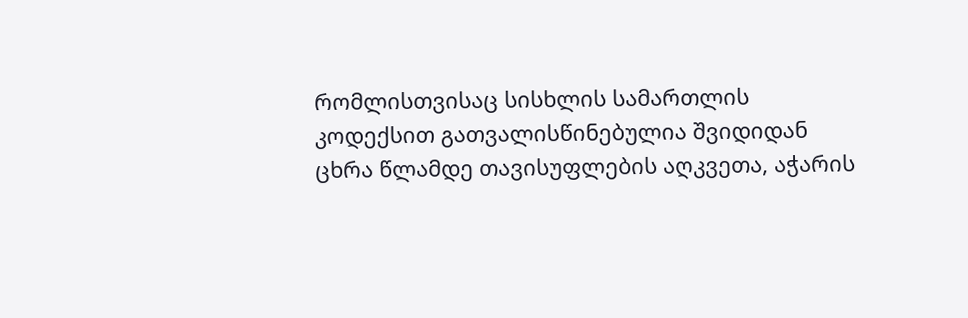რომლისთვისაც სისხლის სამართლის კოდექსით გათვალისწინებულია შვიდიდან ცხრა წლამდე თავისუფლების აღკვეთა, აჭარის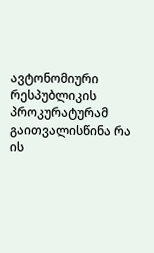ავტონომიური რესპუბლიკის პროკურატურამ გაითვალისწინა რა ის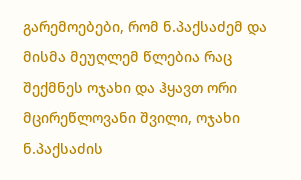გარემოებები, რომ ნ.პაქსაძემ და მისმა მეუღლემ წლებია რაც შექმნეს ოჯახი და ჰყავთ ორი მცირეწლოვანი შვილი, ოჯახი ნ.პაქსაძის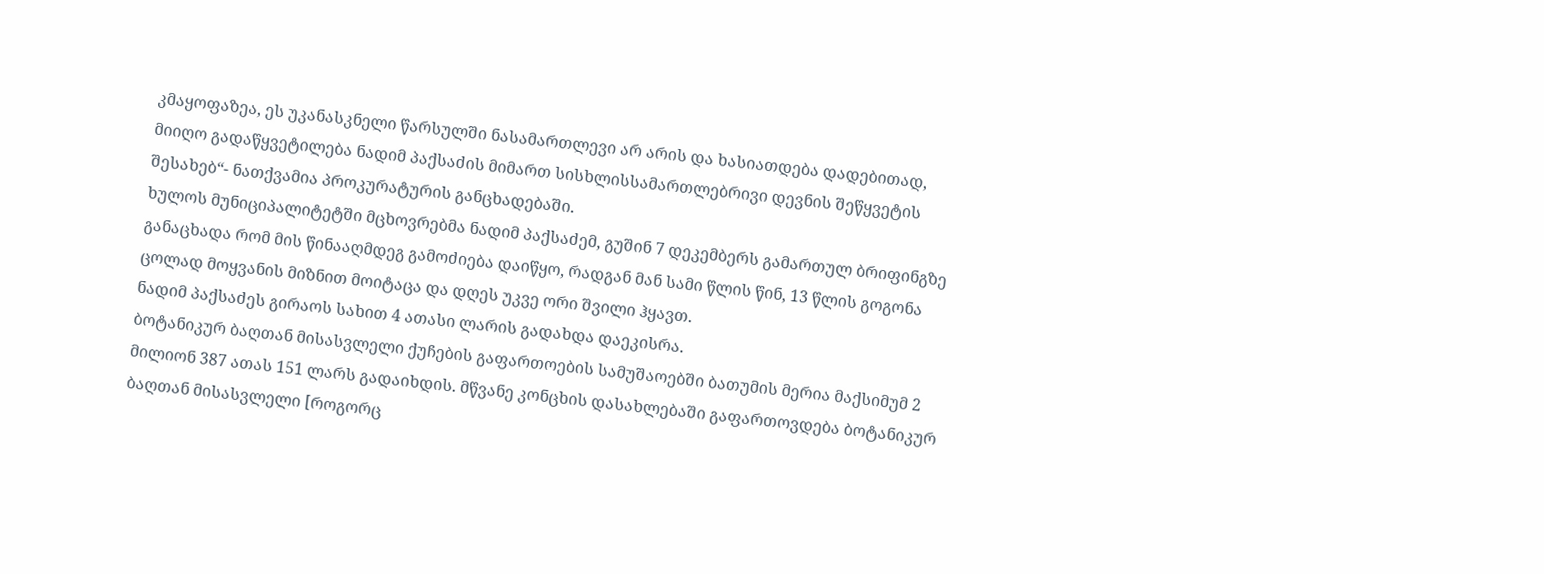კმაყოფაზეა, ეს უკანასკნელი წარსულში ნასამართლევი არ არის და ხასიათდება დადებითად, მიიღო გადაწყვეტილება ნადიმ პაქსაძის მიმართ სისხლისსამართლებრივი დევნის შეწყვეტის შესახებ“- ნათქვამია პროკურატურის განცხადებაში.
ხულოს მუნიციპალიტეტში მცხოვრებმა ნადიმ პაქსაძემ, გუშინ 7 დეკემბერს გამართულ ბრიფინგზე განაცხადა რომ მის წინააღმდეგ გამოძიება დაიწყო, რადგან მან სამი წლის წინ, 13 წლის გოგონა ცოლად მოყვანის მიზნით მოიტაცა და დღეს უკვე ორი შვილი ჰყავთ.
ნადიმ პაქსაძეს გირაოს სახით 4 ათასი ლარის გადახდა დაეკისრა.
ბოტანიკურ ბაღთან მისასვლელი ქუჩების გაფართოების სამუშაოებში ბათუმის მერია მაქსიმუმ 2 მილიონ 387 ათას 151 ლარს გადაიხდის. მწვანე კონცხის დასახლებაში გაფართოვდება ბოტანიკურ ბაღთან მისასვლელი [როგორც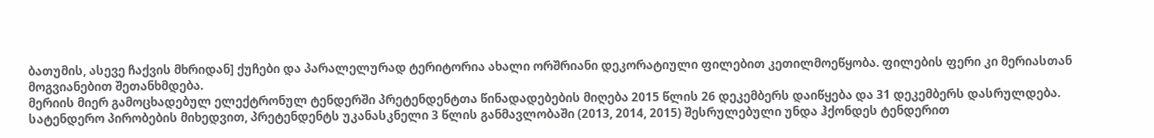ბათუმის, ასევე ჩაქვის მხრიდან] ქუჩები და პარალელურად ტერიტორია ახალი ორშრიანი დეკორატიული ფილებით კეთილმოეწყობა. ფილების ფერი კი მერიასთან მოგვიანებით შეთანხმდება.
მერიის მიერ გამოცხადებულ ელექტრონულ ტენდერში პრეტენდენტთა წინადადებების მიღება 2015 წლის 26 დეკემბერს დაიწყება და 31 დეკემბერს დასრულდება.
სატენდერო პირობების მიხედვით, პრეტენდენტს უკანასკნელი 3 წლის განმავლობაში (2013, 2014, 2015) შესრულებული უნდა ჰქონდეს ტენდერით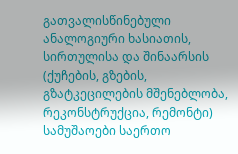გათვალისწინებული ანალოგიური ხასიათის, სირთულისა და შინაარსის (ქუჩების, გზების, გზატკეცილების მშენებლობა, რეკონსტრუქცია, რემონტი) სამუშაოები საერთო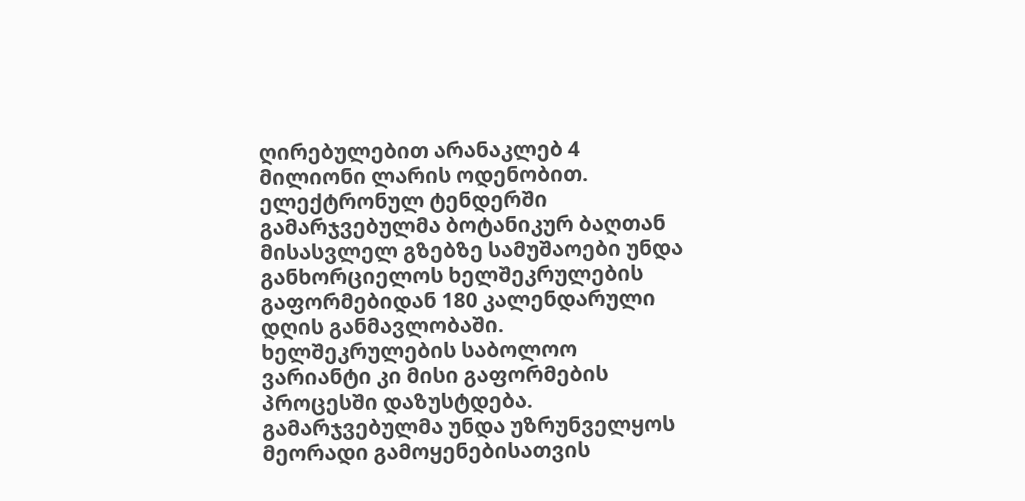ღირებულებით არანაკლებ 4 მილიონი ლარის ოდენობით.
ელექტრონულ ტენდერში გამარჯვებულმა ბოტანიკურ ბაღთან მისასვლელ გზებზე სამუშაოები უნდა განხორციელოს ხელშეკრულების გაფორმებიდან 180 კალენდარული დღის განმავლობაში. ხელშეკრულების საბოლოო ვარიანტი კი მისი გაფორმების პროცესში დაზუსტდება.
გამარჯვებულმა უნდა უზრუნველყოს მეორადი გამოყენებისათვის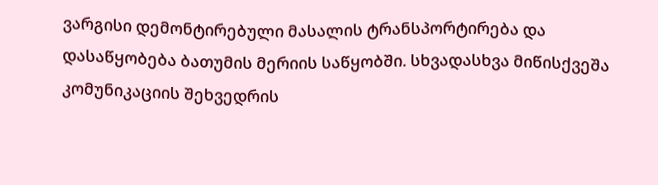ვარგისი დემონტირებული მასალის ტრანსპორტირება და დასაწყობება ბათუმის მერიის საწყობში. სხვადასხვა მიწისქვეშა კომუნიკაციის შეხვედრის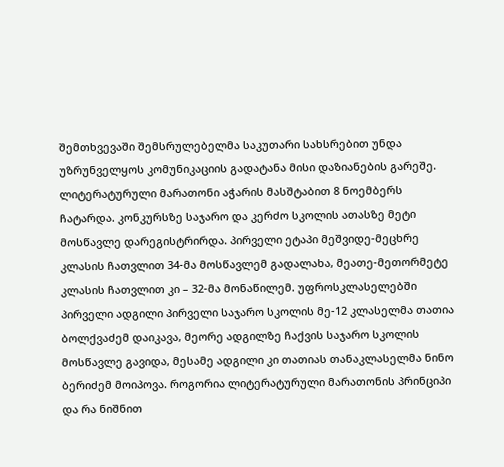შემთხვევაში შემსრულებელმა საკუთარი სახსრებით უნდა უზრუნველყოს კომუნიკაციის გადატანა მისი დაზიანების გარეშე.
ლიტერატურული მარათონი აჭარის მასშტაბით 8 ნოემბერს ჩატარდა. კონკურსზე საჯარო და კერძო სკოლის ათასზე მეტი მოსწავლე დარეგისტრირდა. პირველი ეტაპი მეშვიდე-მეცხრე კლასის ჩათვლით 34-მა მოსწავლემ გადალახა, მეათე-მეთორმეტე კლასის ჩათვლით კი – 32-მა მონაწილემ. უფროსკლასელებში პირველი ადგილი პირველი საჯარო სკოლის მე-12 კლასელმა თათია ბოლქვაძემ დაიკავა, მეორე ადგილზე ჩაქვის საჯარო სკოლის მოსწავლე გავიდა, მესამე ადგილი კი თათიას თანაკლასელმა ნინო ბერიძემ მოიპოვა. როგორია ლიტერატურული მარათონის პრინციპი და რა ნიშნით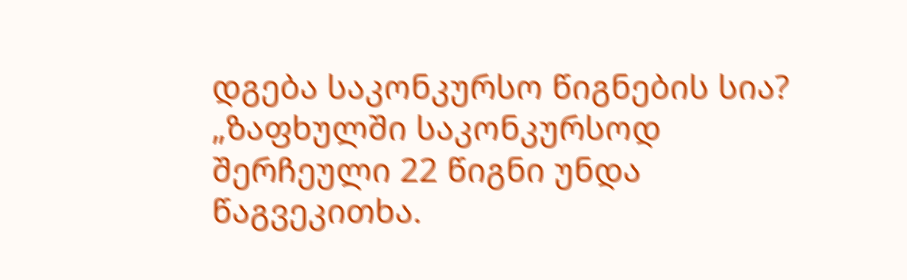დგება საკონკურსო წიგნების სია?
„ზაფხულში საკონკურსოდ შერჩეული 22 წიგნი უნდა წაგვეკითხა.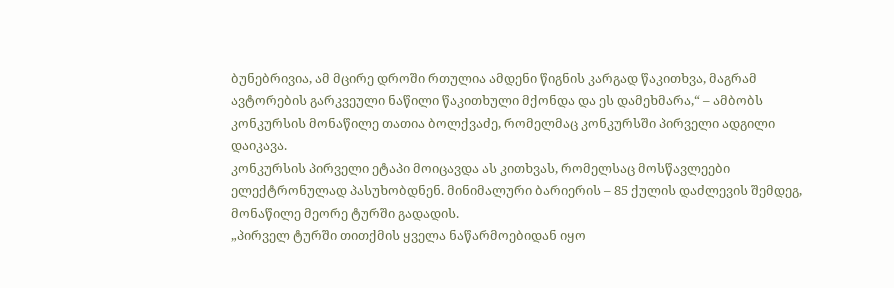ბუნებრივია, ამ მცირე დროში რთულია ამდენი წიგნის კარგად წაკითხვა, მაგრამ ავტორების გარკვეული ნაწილი წაკითხული მქონდა და ეს დამეხმარა,“ – ამბობს კონკურსის მონაწილე თათია ბოლქვაძე, რომელმაც კონკურსში პირველი ადგილი დაიკავა.
კონკურსის პირველი ეტაპი მოიცავდა ას კითხვას, რომელსაც მოსწავლეები ელექტრონულად პასუხობდნენ. მინიმალური ბარიერის – 85 ქულის დაძლევის შემდეგ, მონაწილე მეორე ტურში გადადის.
„პირველ ტურში თითქმის ყველა ნაწარმოებიდან იყო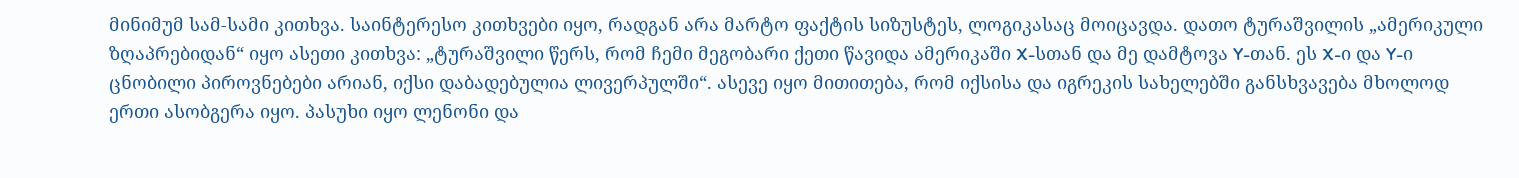მინიმუმ სამ-სამი კითხვა. საინტერესო კითხვები იყო, რადგან არა მარტო ფაქტის სიზუსტეს, ლოგიკასაც მოიცავდა. დათო ტურაშვილის „ამერიკული ზღაპრებიდან“ იყო ასეთი კითხვა: „ტურაშვილი წერს, რომ ჩემი მეგობარი ქეთი წავიდა ამერიკაში X-სთან და მე დამტოვა Y-თან. ეს X-ი და Y-ი ცნობილი პიროვნებები არიან, იქსი დაბადებულია ლივერპულში“. ასევე იყო მითითება, რომ იქსისა და იგრეკის სახელებში განსხვავება მხოლოდ ერთი ასობგერა იყო. პასუხი იყო ლენონი და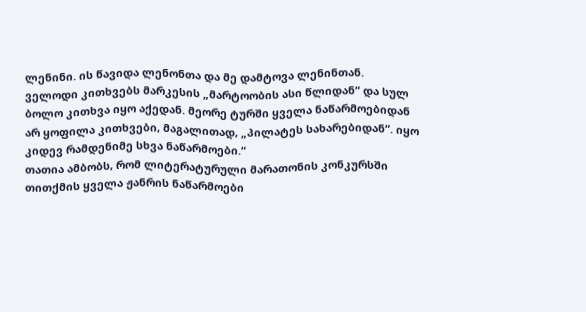ლენინი. ის წავიდა ლენონთა და მე დამტოვა ლენინთან.
ველოდი კითხვებს მარკესის „მარტოობის ასი წლიდან“ და სულ ბოლო კითხვა იყო აქედან. მეორე ტურში ყველა ნაწარმოებიდან არ ყოფილა კითხვები, მაგალითად, „პილატეს სახარებიდან“. იყო კიდევ რამდენიმე სხვა ნაწარმოები.“
თათია ამბობს, რომ ლიტერატურული მარათონის კონკურსში თითქმის ყველა ჟანრის ნაწარმოები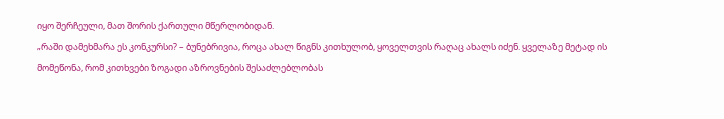იყო შერჩეული, მათ შორის ქართული მწერლობიდან.
„რაში დამეხმარა ეს კონკურსი? – ბუნებრივია, როცა ახალ წიგნს კითხულობ, ყოველთვის რაღაც ახალს იძენ. ყველაზე მეტად ის მომეწონა, რომ კითხვები ზოგადი აზროვნების შესაძლებლობას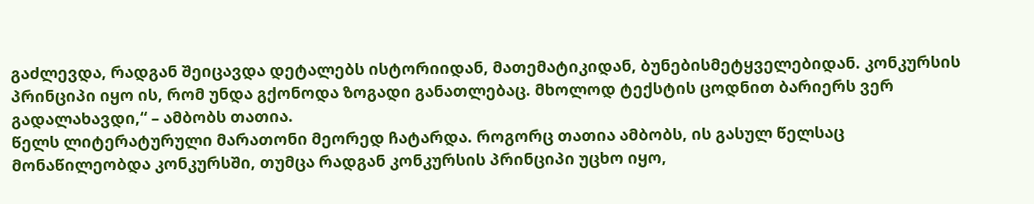გაძლევდა, რადგან შეიცავდა დეტალებს ისტორიიდან, მათემატიკიდან, ბუნებისმეტყველებიდან. კონკურსის პრინციპი იყო ის, რომ უნდა გქონოდა ზოგადი განათლებაც. მხოლოდ ტექსტის ცოდნით ბარიერს ვერ გადალახავდი,“ – ამბობს თათია.
წელს ლიტერატურული მარათონი მეორედ ჩატარდა. როგორც თათია ამბობს, ის გასულ წელსაც მონაწილეობდა კონკურსში, თუმცა რადგან კონკურსის პრინციპი უცხო იყო,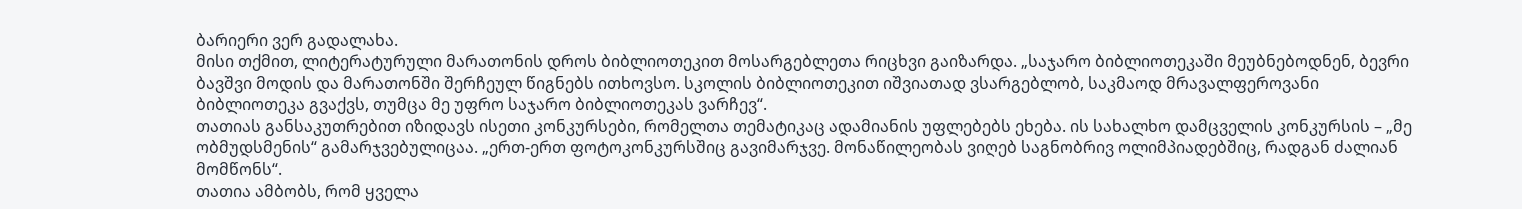ბარიერი ვერ გადალახა.
მისი თქმით, ლიტერატურული მარათონის დროს ბიბლიოთეკით მოსარგებლეთა რიცხვი გაიზარდა. „საჯარო ბიბლიოთეკაში მეუბნებოდნენ, ბევრი ბავშვი მოდის და მარათონში შერჩეულ წიგნებს ითხოვსო. სკოლის ბიბლიოთეკით იშვიათად ვსარგებლობ, საკმაოდ მრავალფეროვანი ბიბლიოთეკა გვაქვს, თუმცა მე უფრო საჯარო ბიბლიოთეკას ვარჩევ“.
თათიას განსაკუთრებით იზიდავს ისეთი კონკურსები, რომელთა თემატიკაც ადამიანის უფლებებს ეხება. ის სახალხო დამცველის კონკურსის – „მე ობმუდსმენის“ გამარჯვებულიცაა. „ერთ-ერთ ფოტოკონკურსშიც გავიმარჯვე. მონაწილეობას ვიღებ საგნობრივ ოლიმპიადებშიც, რადგან ძალიან მომწონს“.
თათია ამბობს, რომ ყველა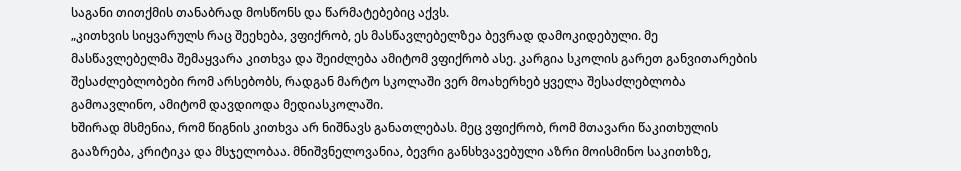საგანი თითქმის თანაბრად მოსწონს და წარმატებებიც აქვს.
„კითხვის სიყვარულს რაც შეეხება, ვფიქრობ, ეს მასწავლებელზეა ბევრად დამოკიდებული. მე მასწავლებელმა შემაყვარა კითხვა და შეიძლება ამიტომ ვფიქრობ ასე. კარგია სკოლის გარეთ განვითარების შესაძლებლობები რომ არსებობს, რადგან მარტო სკოლაში ვერ მოახერხებ ყველა შესაძლებლობა გამოავლინო, ამიტომ დავდიოდა მედიასკოლაში.
ხშირად მსმენია, რომ წიგნის კითხვა არ ნიშნავს განათლებას. მეც ვფიქრობ, რომ მთავარი წაკითხულის გააზრება, კრიტიკა და მსჯელობაა. მნიშვნელოვანია, ბევრი განსხვავებული აზრი მოისმინო საკითხზე,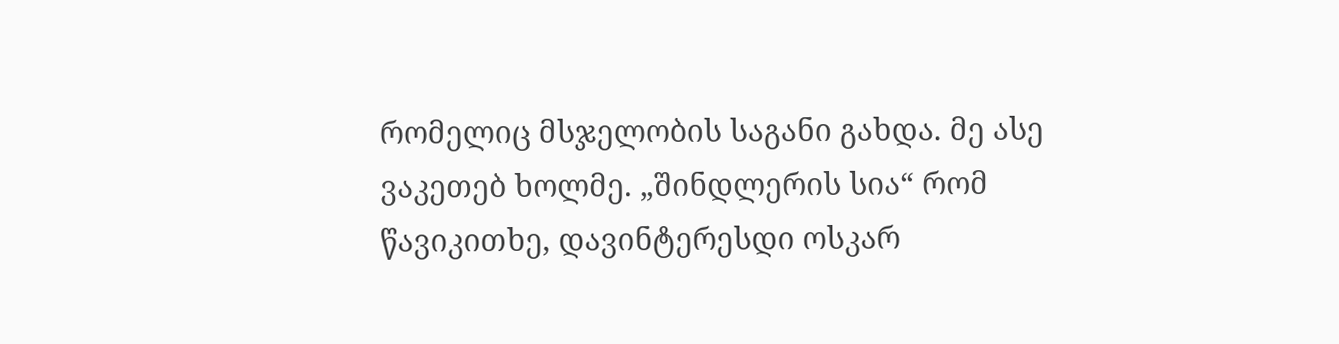რომელიც მსჯელობის საგანი გახდა. მე ასე ვაკეთებ ხოლმე. „შინდლერის სია“ რომ წავიკითხე, დავინტერესდი ოსკარ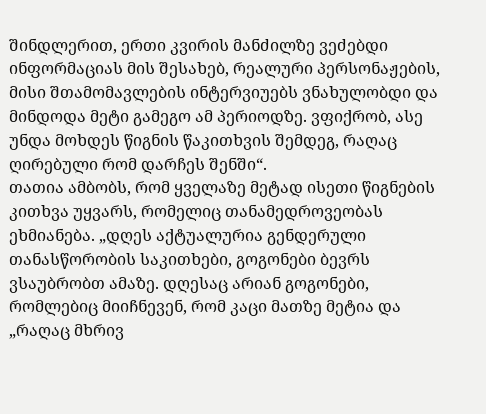შინდლერით, ერთი კვირის მანძილზე ვეძებდი ინფორმაციას მის შესახებ, რეალური პერსონაჟების, მისი შთამომავლების ინტერვიუებს ვნახულობდი და მინდოდა მეტი გამეგო ამ პერიოდზე. ვფიქრობ, ასე უნდა მოხდეს წიგნის წაკითხვის შემდეგ, რაღაც ღირებული რომ დარჩეს შენში“.
თათია ამბობს, რომ ყველაზე მეტად ისეთი წიგნების კითხვა უყვარს, რომელიც თანამედროვეობას ეხმიანება. „დღეს აქტუალურია გენდერული თანასწორობის საკითხები, გოგონები ბევრს ვსაუბრობთ ამაზე. დღესაც არიან გოგონები, რომლებიც მიიჩნევენ, რომ კაცი მათზე მეტია და „რაღაც მხრივ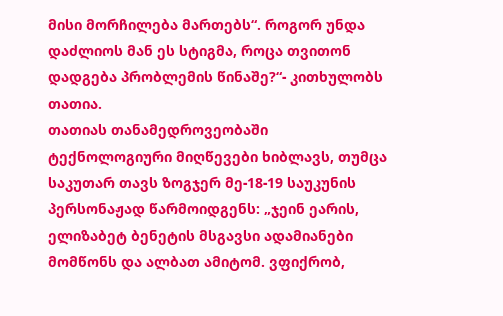მისი მორჩილება მართებს“. როგორ უნდა დაძლიოს მან ეს სტიგმა, როცა თვითონ დადგება პრობლემის წინაშე?“- კითხულობს თათია.
თათიას თანამედროვეობაში ტექნოლოგიური მიღწევები ხიბლავს, თუმცა საკუთარ თავს ზოგჯერ მე-18-19 საუკუნის პერსონაჟად წარმოიდგენს: „ჯეინ ეარის, ელიზაბეტ ბენეტის მსგავსი ადამიანები მომწონს და ალბათ ამიტომ. ვფიქრობ,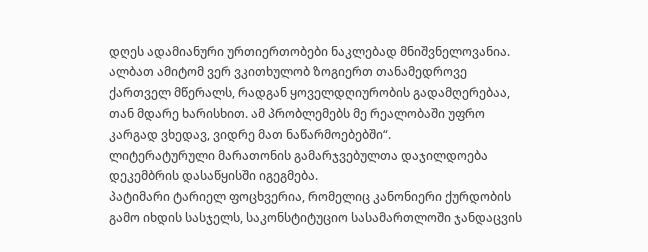დღეს ადამიანური ურთიერთობები ნაკლებად მნიშვნელოვანია. ალბათ ამიტომ ვერ ვკითხულობ ზოგიერთ თანამედროვე ქართველ მწერალს, რადგან ყოველდღიურობის გადამღერებაა, თან მდარე ხარისხით. ამ პრობლემებს მე რეალობაში უფრო კარგად ვხედავ, ვიდრე მათ ნაწარმოებებში“.
ლიტერატურული მარათონის გამარჯვებულთა დაჯილდოება დეკემბრის დასაწყისში იგეგმება.
პატიმარი ტარიელ ფოცხვერია, რომელიც კანონიერი ქურდობის გამო იხდის სასჯელს, საკონსტიტუციო სასამართლოში ჯანდაცვის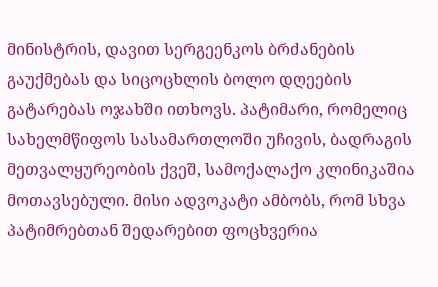მინისტრის, დავით სერგეენკოს ბრძანების გაუქმებას და სიცოცხლის ბოლო დღეების გატარებას ოჯახში ითხოვს. პატიმარი, რომელიც სახელმწიფოს სასამართლოში უჩივის, ბადრაგის მეთვალყურეობის ქვეშ, სამოქალაქო კლინიკაშია მოთავსებული. მისი ადვოკატი ამბობს, რომ სხვა პატიმრებთან შედარებით ფოცხვერია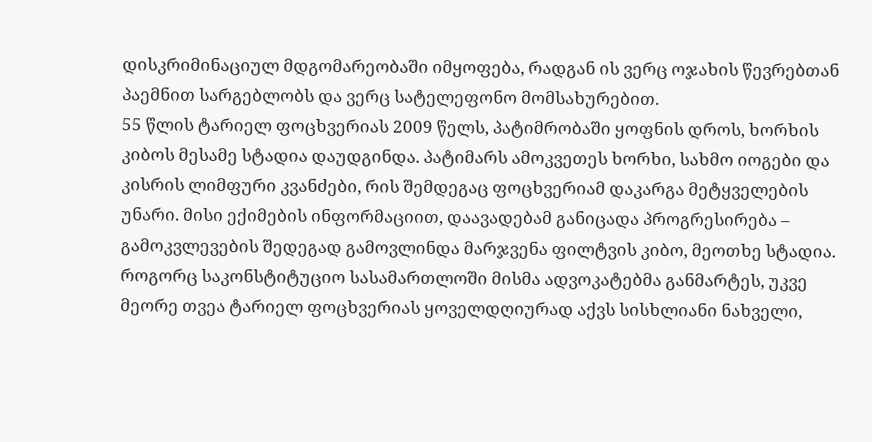დისკრიმინაციულ მდგომარეობაში იმყოფება, რადგან ის ვერც ოჯახის წევრებთან პაემნით სარგებლობს და ვერც სატელეფონო მომსახურებით.
55 წლის ტარიელ ფოცხვერიას 2009 წელს, პატიმრობაში ყოფნის დროს, ხორხის კიბოს მესამე სტადია დაუდგინდა. პატიმარს ამოკვეთეს ხორხი, სახმო იოგები და კისრის ლიმფური კვანძები, რის შემდეგაც ფოცხვერიამ დაკარგა მეტყველების უნარი. მისი ექიმების ინფორმაციით, დაავადებამ განიცადა პროგრესირება – გამოკვლევების შედეგად გამოვლინდა მარჯვენა ფილტვის კიბო, მეოთხე სტადია.
როგორც საკონსტიტუციო სასამართლოში მისმა ადვოკატებმა განმარტეს, უკვე მეორე თვეა ტარიელ ფოცხვერიას ყოველდღიურად აქვს სისხლიანი ნახველი,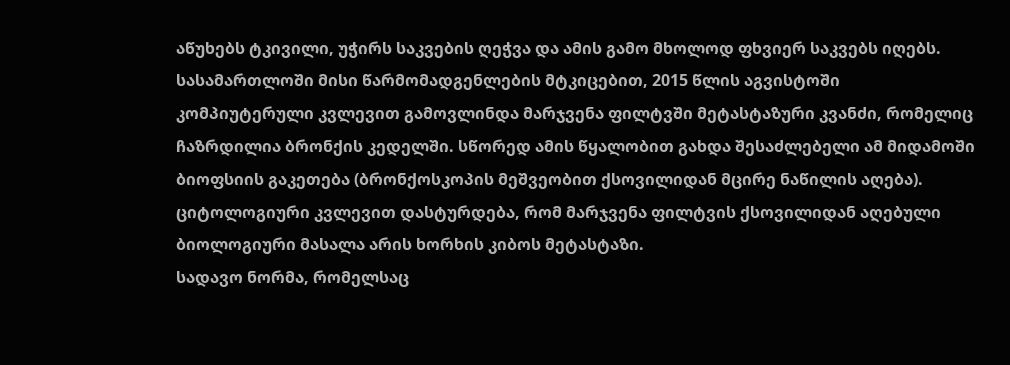აწუხებს ტკივილი, უჭირს საკვების ღეჭვა და ამის გამო მხოლოდ ფხვიერ საკვებს იღებს.
სასამართლოში მისი წარმომადგენლების მტკიცებით, 2015 წლის აგვისტოში კომპიუტერული კვლევით გამოვლინდა მარჯვენა ფილტვში მეტასტაზური კვანძი, რომელიც ჩაზრდილია ბრონქის კედელში. სწორედ ამის წყალობით გახდა შესაძლებელი ამ მიდამოში ბიოფსიის გაკეთება (ბრონქოსკოპის მეშვეობით ქსოვილიდან მცირე ნაწილის აღება). ციტოლოგიური კვლევით დასტურდება, რომ მარჯვენა ფილტვის ქსოვილიდან აღებული ბიოლოგიური მასალა არის ხორხის კიბოს მეტასტაზი.
სადავო ნორმა, რომელსაც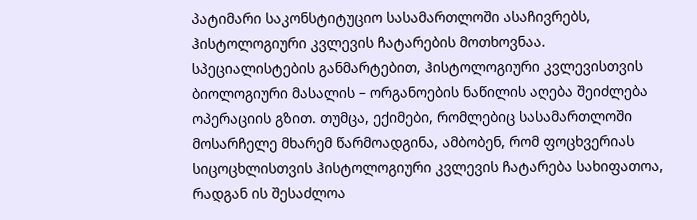პატიმარი საკონსტიტუციო სასამართლოში ასაჩივრებს, ჰისტოლოგიური კვლევის ჩატარების მოთხოვნაა. სპეციალისტების განმარტებით, ჰისტოლოგიური კვლევისთვის ბიოლოგიური მასალის – ორგანოების ნაწილის აღება შეიძლება ოპერაციის გზით. თუმცა, ექიმები, რომლებიც სასამართლოში მოსარჩელე მხარემ წარმოადგინა, ამბობენ, რომ ფოცხვერიას სიცოცხლისთვის ჰისტოლოგიური კვლევის ჩატარება სახიფათოა, რადგან ის შესაძლოა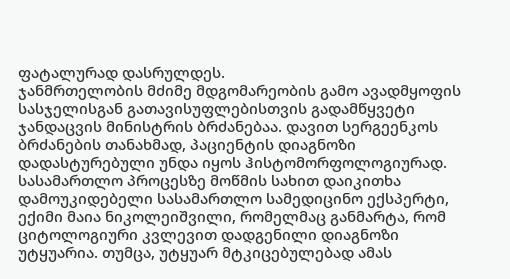ფატალურად დასრულდეს.
ჯანმრთელობის მძიმე მდგომარეობის გამო ავადმყოფის სასჯელისგან გათავისუფლებისთვის გადამწყვეტი ჯანდაცვის მინისტრის ბრძანებაა. დავით სერგეენკოს ბრძანების თანახმად, პაციენტის დიაგნოზი დადასტურებული უნდა იყოს ჰისტომორფოლოგიურად.
სასამართლო პროცესზე მოწმის სახით დაიკითხა დამოუკიდებელი სასამართლო სამედიცინო ექსპერტი, ექიმი მაია ნიკოლეიშვილი, რომელმაც განმარტა, რომ ციტოლოგიური კვლევით დადგენილი დიაგნოზი უტყუარია. თუმცა, უტყუარ მტკიცებულებად ამას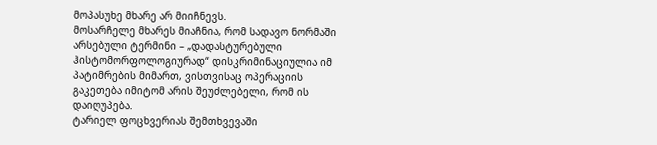მოპასუხე მხარე არ მიიჩნევს.
მოსარჩელე მხარეს მიაჩნია, რომ სადავო ნორმაში არსებული ტერმინი – „დადასტურებული ჰისტომორფოლოგიურად“ დისკრიმინაციულია იმ პატიმრების მიმართ, ვისთვისაც ოპერაციის გაკეთება იმიტომ არის შეუძლებელი, რომ ის დაიღუპება.
ტარიელ ფოცხვერიას შემთხვევაში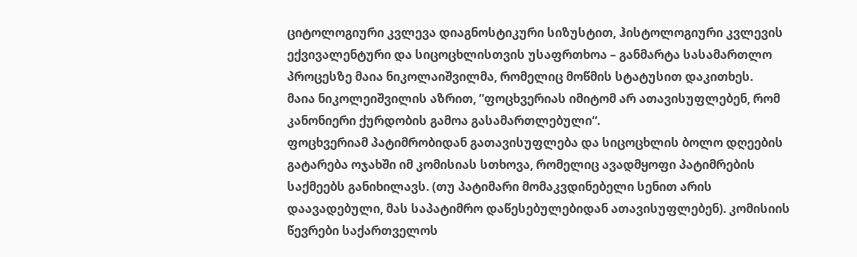ციტოლოგიური კვლევა დიაგნოსტიკური სიზუსტით, ჰისტოლოგიური კვლევის ექვივალენტური და სიცოცხლისთვის უსაფრთხოა – განმარტა სასამართლო პროცესზე მაია ნიკოლაიშვილმა, რომელიც მოწმის სტატუსით დაკითხეს.
მაია ნიკოლეიშვილის აზრით, ”ფოცხვერიას იმიტომ არ ათავისუფლებენ, რომ კანონიერი ქურდობის გამოა გასამართლებული“.
ფოცხვერიამ პატიმრობიდან გათავისუფლება და სიცოცხლის ბოლო დღეების გატარება ოჯახში იმ კომისიას სთხოვა, რომელიც ავადმყოფი პატიმრების საქმეებს განიხილავს. (თუ პატიმარი მომაკვდინებელი სენით არის დაავადებული, მას საპატიმრო დაწესებულებიდან ათავისუფლებენ). კომისიის წევრები საქართველოს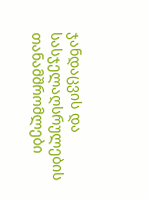ჯანდაცვის და სასჯელაღსრულების თანამშრომლები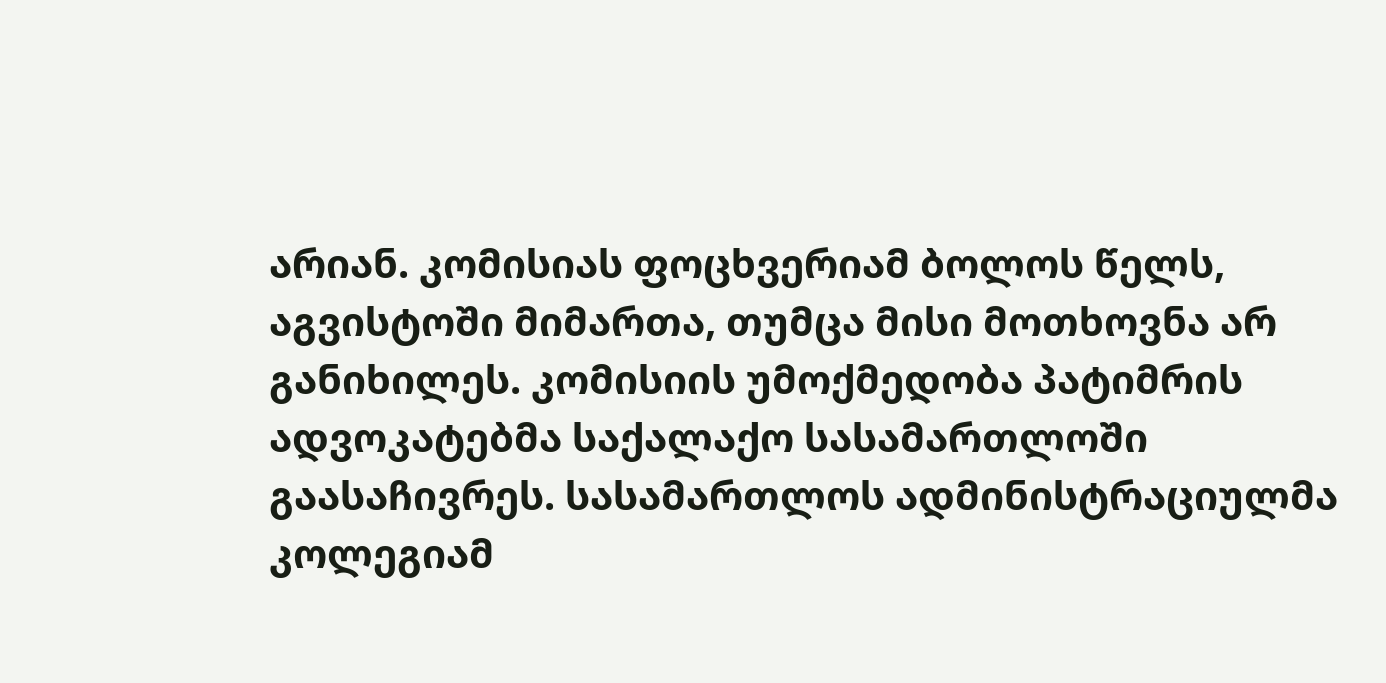არიან. კომისიას ფოცხვერიამ ბოლოს წელს, აგვისტოში მიმართა, თუმცა მისი მოთხოვნა არ განიხილეს. კომისიის უმოქმედობა პატიმრის ადვოკატებმა საქალაქო სასამართლოში გაასაჩივრეს. სასამართლოს ადმინისტრაციულმა კოლეგიამ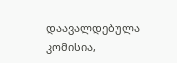დაავალდებულა კომისია,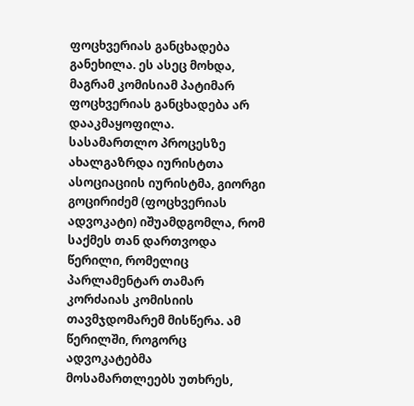ფოცხვერიას განცხადება განეხილა. ეს ასეც მოხდა, მაგრამ კომისიამ პატიმარ ფოცხვერიას განცხადება არ დააკმაყოფილა.
სასამართლო პროცესზე ახალგაზრდა იურისტთა ასოციაციის იურისტმა, გიორგი გოცირიძემ (ფოცხვერიას ადვოკატი) იშუამდგომლა, რომ საქმეს თან დართვოდა წერილი, რომელიც პარლამენტარ თამარ კორძაიას კომისიის თავმჯდომარემ მისწერა. ამ წერილში, როგორც ადვოკატებმა მოსამართლეებს უთხრეს,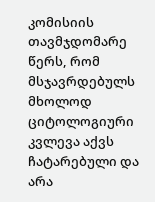კომისიის თავმჯდომარე წერს, რომ მსჯავრდებულს მხოლოდ ციტოლოგიური კვლევა აქვს ჩატარებული და არა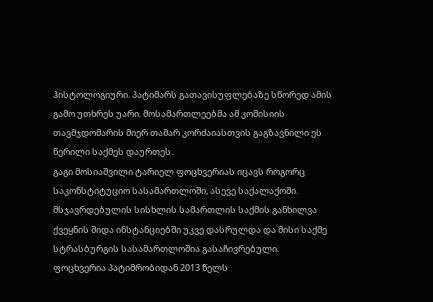ჰისტოლოგიური. პატიმარს გათავისუფლებაზე სწორედ ამის გამო უთხრეს უარი. მოსამართლეებმა ამ კომისიის თავმჯდომარის მიერ თამარ კორძაიასთვის გაგზავნილი ეს წერილი საქმეს დაურთეს.
გაგი მოსიაშვილი ტარიელ ფოცხვერიას იცავს როგორც საკონსტიტუციო სასამართლოში, ასევე საქალაქოში. მსჯავრდებულის სისხლის სამართლის საქმის განხილვა ქვეყნის შიდა ინსტანციებში უკვე დასრულდა და მისი საქმე სტრასბურგის სასამართლოშია გასაჩივრებული.
ფოცხვერია პატიმრობიდან 2013 წელს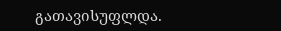გათავისუფლდა.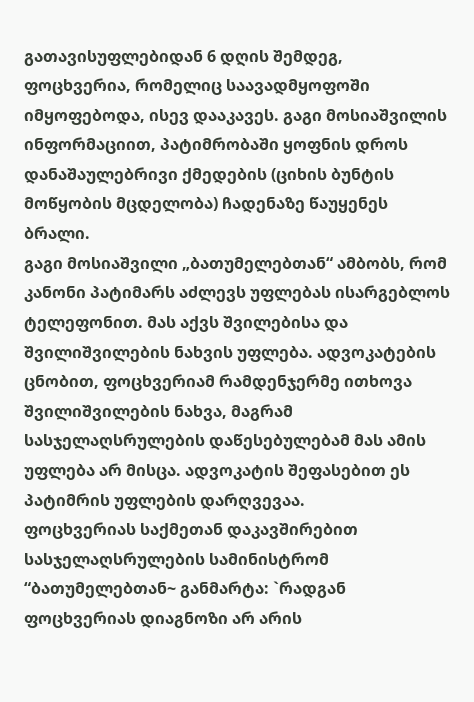გათავისუფლებიდან 6 დღის შემდეგ, ფოცხვერია, რომელიც საავადმყოფოში იმყოფებოდა, ისევ დააკავეს. გაგი მოსიაშვილის ინფორმაციით, პატიმრობაში ყოფნის დროს დანაშაულებრივი ქმედების (ციხის ბუნტის მოწყობის მცდელობა) ჩადენაზე წაუყენეს ბრალი.
გაგი მოსიაშვილი „ბათუმელებთან“ ამბობს, რომ კანონი პატიმარს აძლევს უფლებას ისარგებლოს ტელეფონით. მას აქვს შვილებისა და შვილიშვილების ნახვის უფლება. ადვოკატების ცნობით, ფოცხვერიამ რამდენჯერმე ითხოვა შვილიშვილების ნახვა, მაგრამ სასჯელაღსრულების დაწესებულებამ მას ამის უფლება არ მისცა. ადვოკატის შეფასებით ეს პატიმრის უფლების დარღვევაა.
ფოცხვერიას საქმეთან დაკავშირებით სასჯელაღსრულების სამინისტრომ “ბათუმელებთან~ განმარტა: `რადგან ფოცხვერიას დიაგნოზი არ არის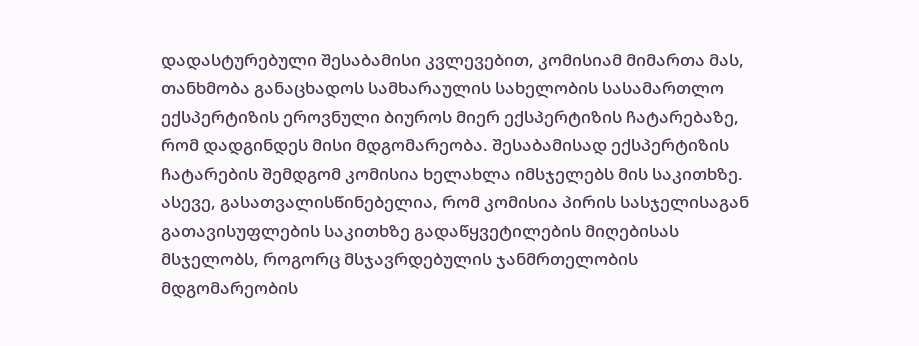დადასტურებული შესაბამისი კვლევებით, კომისიამ მიმართა მას, თანხმობა განაცხადოს სამხარაულის სახელობის სასამართლო ექსპერტიზის ეროვნული ბიუროს მიერ ექსპერტიზის ჩატარებაზე, რომ დადგინდეს მისი მდგომარეობა. შესაბამისად ექსპერტიზის ჩატარების შემდგომ კომისია ხელახლა იმსჯელებს მის საკითხზე. ასევე, გასათვალისწინებელია, რომ კომისია პირის სასჯელისაგან გათავისუფლების საკითხზე გადაწყვეტილების მიღებისას მსჯელობს, როგორც მსჯავრდებულის ჯანმრთელობის მდგომარეობის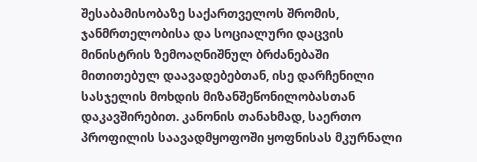შესაბამისობაზე საქართველოს შრომის, ჯანმრთელობისა და სოციალური დაცვის მინისტრის ზემოაღნიშნულ ბრძანებაში მითითებულ დაავადებებთან, ისე დარჩენილი სასჯელის მოხდის მიზანშეწონილობასთან დაკავშირებით. კანონის თანახმად, საერთო პროფილის საავადმყოფოში ყოფნისას მკურნალი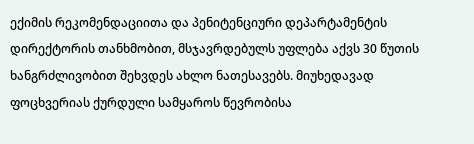ექიმის რეკომენდაციითა და პენიტენციური დეპარტამენტის დირექტორის თანხმობით, მსჯავრდებულს უფლება აქვს 30 წუთის ხანგრძლივობით შეხვდეს ახლო ნათესავებს. მიუხედავად ფოცხვერიას ქურდული სამყაროს წევრობისა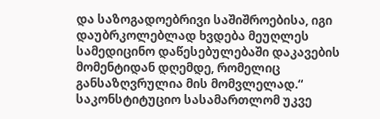და საზოგადოებრივი საშიშროებისა, იგი დაუბრკოლებლად ხვდება მეუღლეს სამედიცინო დაწესებულებაში დაკავების მომენტიდან დღემდე, რომელიც განსაზღვრულია მის მომვლელად.“
საკონსტიტუციო სასამართლომ უკვე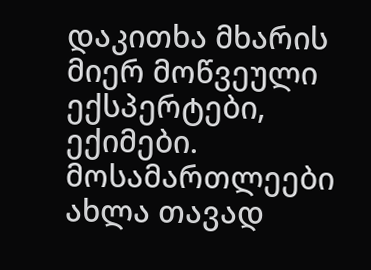დაკითხა მხარის მიერ მოწვეული ექსპერტები, ექიმები. მოსამართლეები ახლა თავად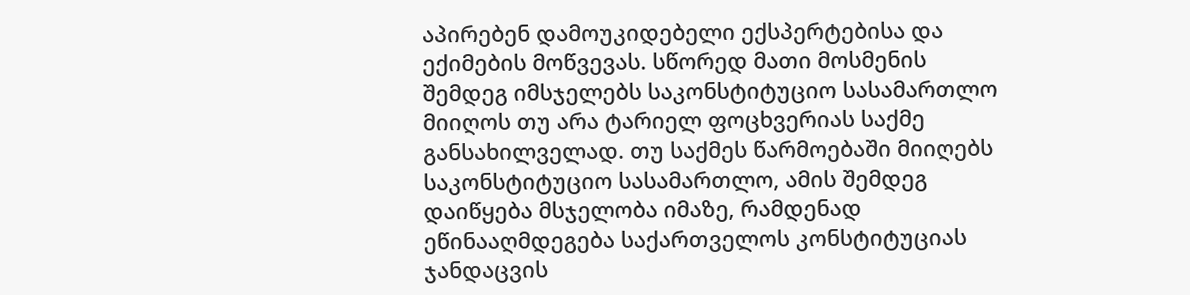აპირებენ დამოუკიდებელი ექსპერტებისა და ექიმების მოწვევას. სწორედ მათი მოსმენის შემდეგ იმსჯელებს საკონსტიტუციო სასამართლო მიიღოს თუ არა ტარიელ ფოცხვერიას საქმე განსახილველად. თუ საქმეს წარმოებაში მიიღებს საკონსტიტუციო სასამართლო, ამის შემდეგ დაიწყება მსჯელობა იმაზე, რამდენად ეწინააღმდეგება საქართველოს კონსტიტუციას ჯანდაცვის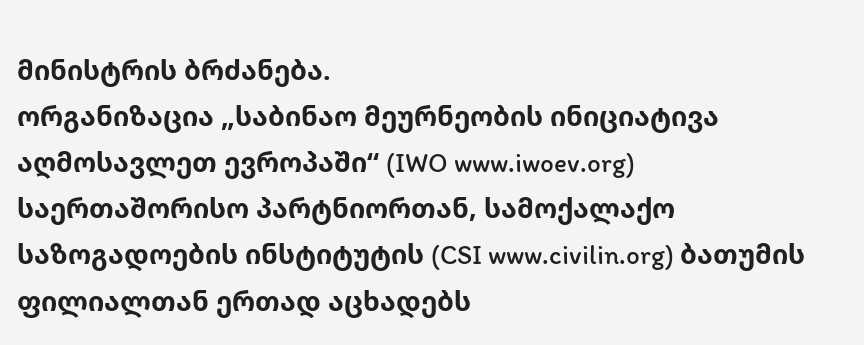მინისტრის ბრძანება.
ორგანიზაცია „საბინაო მეურნეობის ინიციატივა აღმოსავლეთ ევროპაში“ (IWO www.iwoev.org) საერთაშორისო პარტნიორთან, სამოქალაქო საზოგადოების ინსტიტუტის (CSI www.civilin.org) ბათუმის ფილიალთან ერთად აცხადებს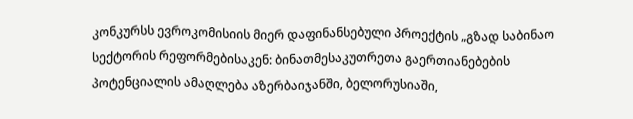კონკურსს ევროკომისიის მიერ დაფინანსებული პროექტის „გზად საბინაო სექტორის რეფორმებისაკენ: ბინათმესაკუთრეთა გაერთიანებების პოტენციალის ამაღლება აზერბაიჯანში, ბელორუსიაში,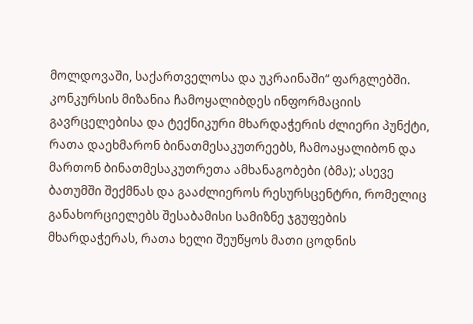მოლდოვაში, საქართველოსა და უკრაინაში“ ფარგლებში.
კონკურსის მიზანია ჩამოყალიბდეს ინფორმაციის გავრცელებისა და ტექნიკური მხარდაჭერის ძლიერი პუნქტი, რათა დაეხმარონ ბინათმესაკუთრეებს, ჩამოაყალიბონ და მართონ ბინათმესაკუთრეთა ამხანაგობები (ბმა); ასევე ბათუმში შექმნას და გააძლიეროს რესურსცენტრი, რომელიც განახორციელებს შესაბამისი სამიზნე ჯგუფების მხარდაჭერას, რათა ხელი შეუწყოს მათი ცოდნის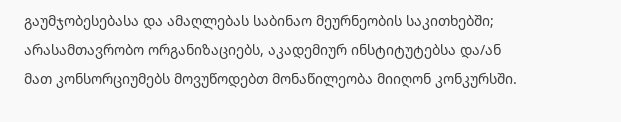გაუმჯობესებასა და ამაღლებას საბინაო მეურნეობის საკითხებში;
არასამთავრობო ორგანიზაციებს, აკადემიურ ინსტიტუტებსა და/ან მათ კონსორციუმებს მოვუწოდებთ მონაწილეობა მიიღონ კონკურსში.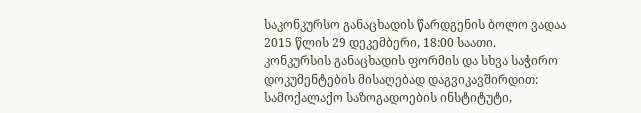საკონკურსო განაცხადის წარდგენის ბოლო ვადაა 2015 წლის 29 დეკემბერი, 18:00 საათი.
კონკურსის განაცხადის ფორმის და სხვა საჭირო დოკუმენტების მისაღებად დაგვიკავშირდით:
სამოქალაქო საზოგადოების ინსტიტუტი,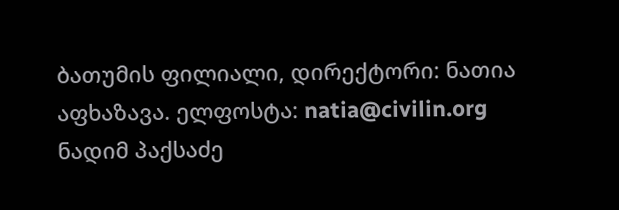ბათუმის ფილიალი, დირექტორი: ნათია აფხაზავა. ელფოსტა: natia@civilin.org
ნადიმ პაქსაძე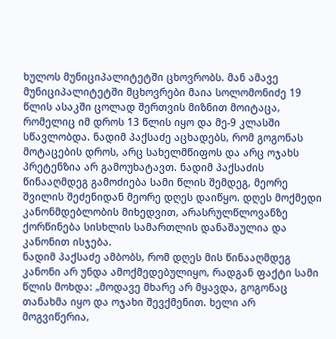ხულოს მუნიციპალიტეტში ცხოვრობს. მან ამავე მუნიციპალიტეტში მცხოვრები მაია სოლომონიძე 19 წლის ასაკში ცოლად შერთვის მიზნით მოიტაცა, რომელიც იმ დროს 13 წლის იყო და მე-9 კლასში სწავლობდა. ნადიმ პაქსაძე აცხადებს, რომ გოგონას მოტაცების დროს, არც სახელმწიფოს და არც ოჯახს პრეტენზია არ გამოუხატავთ. ნადიმ პაქსაძის წინააღმდეგ გამოძიება სამი წლის შემდეგ, მეორე შვილის შეძენიდან მეორე დღეს დაიწყო. დღეს მოქმედი კანონმდებლობის მიხედვით, არასრულწლოვანზე ქორწინება სისხლის სამართლის დანაშაულია და კანონით ისჯება.
ნადიმ პაქსაძე ამბობს, რომ დღეს მის წინააღმდეგ კანონი არ უნდა ამოქმედებულიყო, რადგან ფაქტი სამი წლის მოხდა: „მოდავე მხარე არ მყავდა, გოგონაც თანახმა იყო და ოჯახი შევქმენით. ხელი არ მოგვიწერია,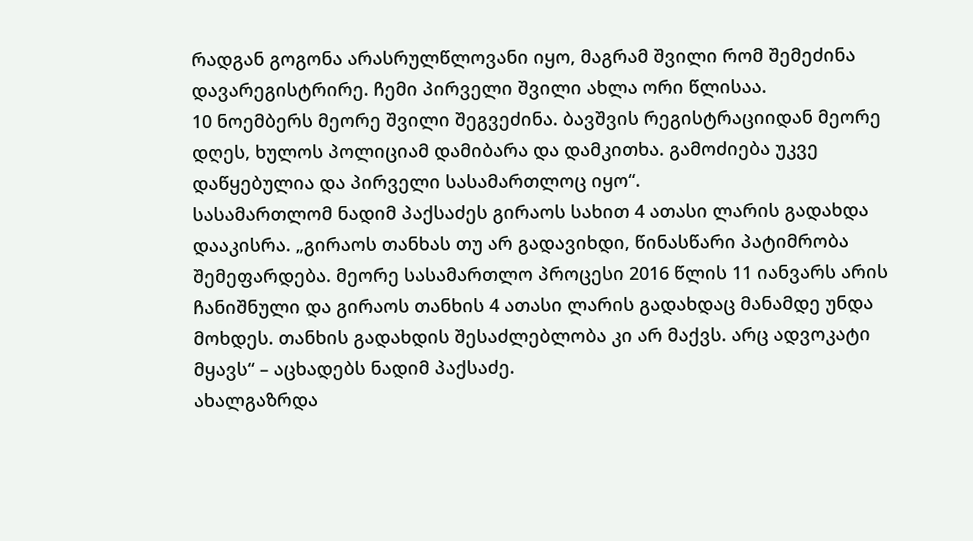რადგან გოგონა არასრულწლოვანი იყო, მაგრამ შვილი რომ შემეძინა დავარეგისტრირე. ჩემი პირველი შვილი ახლა ორი წლისაა.
10 ნოემბერს მეორე შვილი შეგვეძინა. ბავშვის რეგისტრაციიდან მეორე დღეს, ხულოს პოლიციამ დამიბარა და დამკითხა. გამოძიება უკვე დაწყებულია და პირველი სასამართლოც იყო“.
სასამართლომ ნადიმ პაქსაძეს გირაოს სახით 4 ათასი ლარის გადახდა დააკისრა. „გირაოს თანხას თუ არ გადავიხდი, წინასწარი პატიმრობა შემეფარდება. მეორე სასამართლო პროცესი 2016 წლის 11 იანვარს არის ჩანიშნული და გირაოს თანხის 4 ათასი ლარის გადახდაც მანამდე უნდა მოხდეს. თანხის გადახდის შესაძლებლობა კი არ მაქვს. არც ადვოკატი მყავს“ – აცხადებს ნადიმ პაქსაძე.
ახალგაზრდა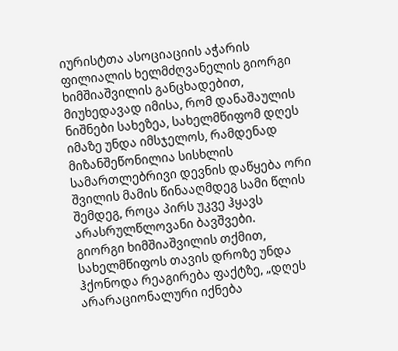იურისტთა ასოციაციის აჭარის ფილიალის ხელმძღვანელის გიორგი ხიმშიაშვილის განცხადებით, მიუხედავად იმისა, რომ დანაშაულის ნიშნები სახეზეა, სახელმწიფომ დღეს იმაზე უნდა იმსჯელოს, რამდენად მიზანშეწონილია სისხლის სამართლებრივი დევნის დაწყება ორი შვილის მამის წინააღმდეგ სამი წლის შემდეგ, როცა პირს უკვე ჰყავს არასრულწლოვანი ბავშვები.
გიორგი ხიმშიაშვილის თქმით, სახელმწიფოს თავის დროზე უნდა ჰქონოდა რეაგირება ფაქტზე, „დღეს არარაციონალური იქნება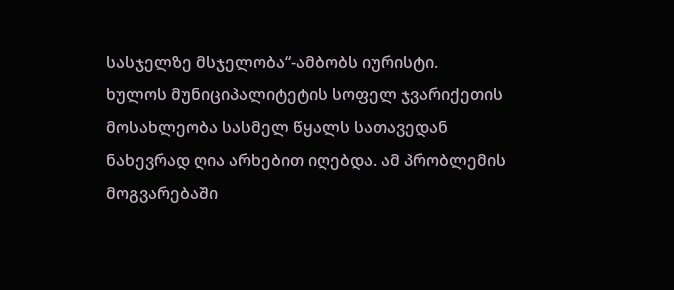სასჯელზე მსჯელობა“-ამბობს იურისტი.
ხულოს მუნიციპალიტეტის სოფელ ჯვარიქეთის მოსახლეობა სასმელ წყალს სათავედან ნახევრად ღია არხებით იღებდა. ამ პრობლემის მოგვარებაში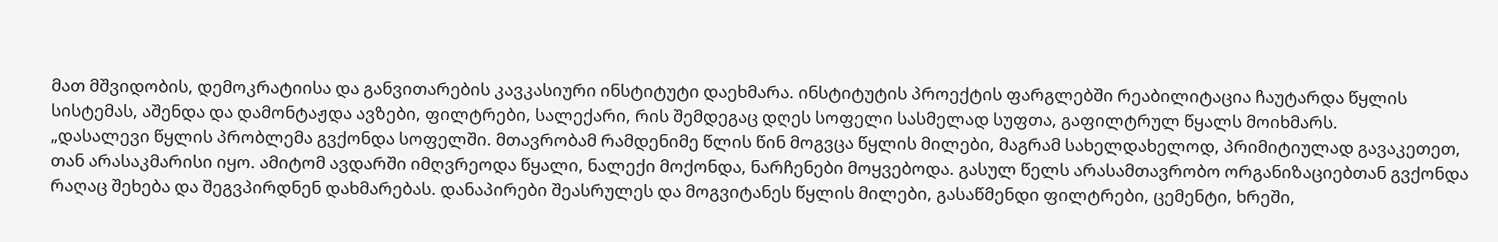მათ მშვიდობის, დემოკრატიისა და განვითარების კავკასიური ინსტიტუტი დაეხმარა. ინსტიტუტის პროექტის ფარგლებში რეაბილიტაცია ჩაუტარდა წყლის სისტემას, აშენდა და დამონტაჟდა ავზები, ფილტრები, სალექარი, რის შემდეგაც დღეს სოფელი სასმელად სუფთა, გაფილტრულ წყალს მოიხმარს.
„დასალევი წყლის პრობლემა გვქონდა სოფელში. მთავრობამ რამდენიმე წლის წინ მოგვცა წყლის მილები, მაგრამ სახელდახელოდ, პრიმიტიულად გავაკეთეთ, თან არასაკმარისი იყო. ამიტომ ავდარში იმღვრეოდა წყალი, ნალექი მოქონდა, ნარჩენები მოყვებოდა. გასულ წელს არასამთავრობო ორგანიზაციებთან გვქონდა რაღაც შეხება და შეგვპირდნენ დახმარებას. დანაპირები შეასრულეს და მოგვიტანეს წყლის მილები, გასაწმენდი ფილტრები, ცემენტი, ხრეში,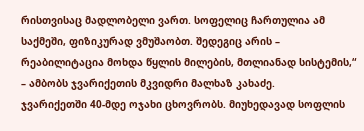რისთვისაც მადლობელი ვართ. სოფელიც ჩართულია ამ საქმეში, ფიზიკურად ვმუშაობთ. შედეგიც არის – რეაბილიტაცია მოხდა წყლის მილების, მთლიანად სისტემის,“ – ამბობს ჯვარიქეთის მკვიდრი მალხაზ კახაძე.
ჯვარიქეთში 40-მდე ოჯახი ცხოვრობს. მიუხედავად სოფლის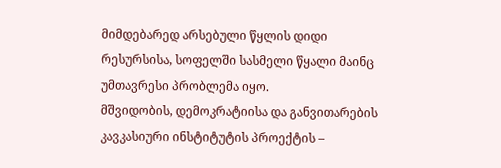მიმდებარედ არსებული წყლის დიდი რესურსისა, სოფელში სასმელი წყალი მაინც უმთავრესი პრობლემა იყო.
მშვიდობის, დემოკრატიისა და განვითარების კავკასიური ინსტიტუტის პროექტის –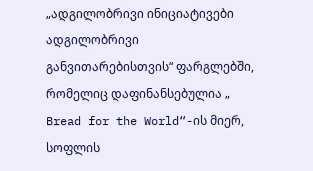„ადგილობრივი ინიციატივები ადგილობრივი განვითარებისთვის“ ფარგლებში, რომელიც დაფინანსებულია „ Bread for the World“-ის მიერ, სოფლის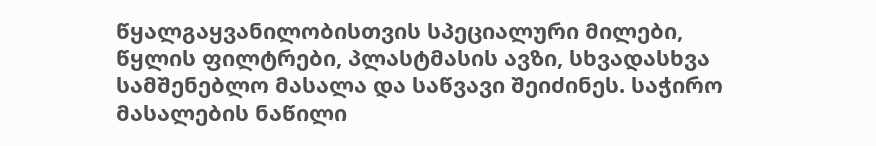წყალგაყვანილობისთვის სპეციალური მილები, წყლის ფილტრები, პლასტმასის ავზი, სხვადასხვა სამშენებლო მასალა და საწვავი შეიძინეს. საჭირო მასალების ნაწილი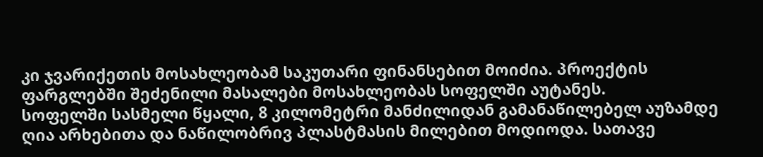კი ჯვარიქეთის მოსახლეობამ საკუთარი ფინანსებით მოიძია. პროექტის ფარგლებში შეძენილი მასალები მოსახლეობას სოფელში აუტანეს.
სოფელში სასმელი წყალი, 8 კილომეტრი მანძილიდან გამანაწილებელ აუზამდე ღია არხებითა და ნაწილობრივ პლასტმასის მილებით მოდიოდა. სათავე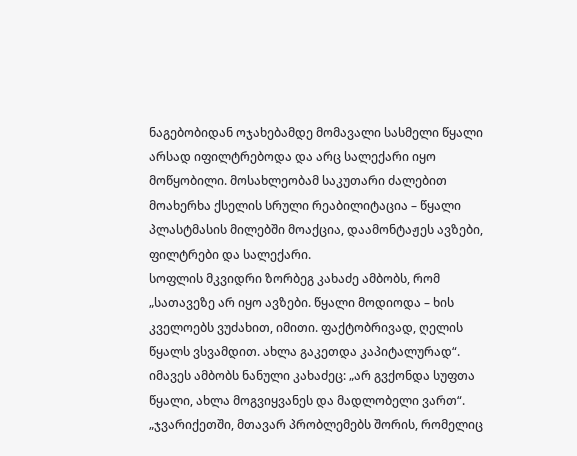ნაგებობიდან ოჯახებამდე მომავალი სასმელი წყალი არსად იფილტრებოდა და არც სალექარი იყო მოწყობილი. მოსახლეობამ საკუთარი ძალებით მოახერხა ქსელის სრული რეაბილიტაცია – წყალი პლასტმასის მილებში მოაქცია, დაამონტაჟეს ავზები, ფილტრები და სალექარი.
სოფლის მკვიდრი ზორბეგ კახაძე ამბობს, რომ „სათავეზე არ იყო ავზები. წყალი მოდიოდა – ხის კველოებს ვუძახით, იმითი. ფაქტობრივად, ღელის წყალს ვსვამდით. ახლა გაკეთდა კაპიტალურად“. იმავეს ამბობს ნანული კახაძეც: „არ გვქონდა სუფთა წყალი, ახლა მოგვიყვანეს და მადლობელი ვართ“.
„ჯვარიქეთში, მთავარ პრობლემებს შორის, რომელიც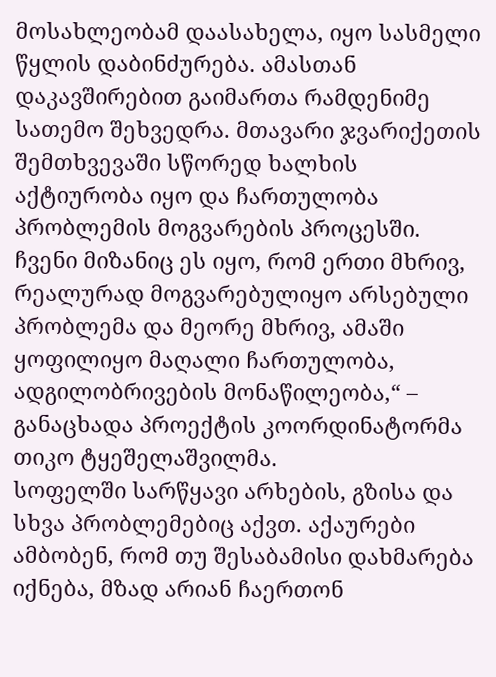მოსახლეობამ დაასახელა, იყო სასმელი წყლის დაბინძურება. ამასთან დაკავშირებით გაიმართა რამდენიმე სათემო შეხვედრა. მთავარი ჯვარიქეთის შემთხვევაში სწორედ ხალხის აქტიურობა იყო და ჩართულობა პრობლემის მოგვარების პროცესში. ჩვენი მიზანიც ეს იყო, რომ ერთი მხრივ, რეალურად მოგვარებულიყო არსებული პრობლემა და მეორე მხრივ, ამაში ყოფილიყო მაღალი ჩართულობა, ადგილობრივების მონაწილეობა,“ – განაცხადა პროექტის კოორდინატორმა თიკო ტყეშელაშვილმა.
სოფელში სარწყავი არხების, გზისა და სხვა პრობლემებიც აქვთ. აქაურები ამბობენ, რომ თუ შესაბამისი დახმარება იქნება, მზად არიან ჩაერთონ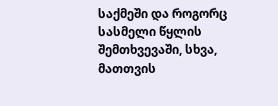საქმეში და როგორც სასმელი წყლის შემთხვევაში, სხვა, მათთვის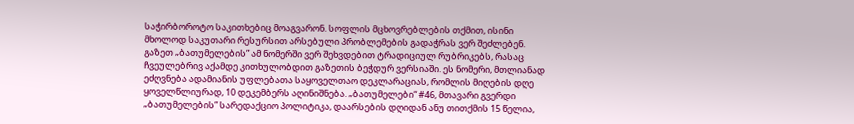საჭირბოროტო საკითხებიც მოაგვარონ. სოფლის მცხოვრებლების თქმით, ისინი მხოლოდ საკუთარი რესურსით არსებული პრობლემების გადაჭრას ვერ შეძლებენ.
გაზეთ „ბათუმელების” ამ ნომერში ვერ შეხვდებით ტრადიციულ რუბრიკებს, რასაც ჩვეულებრივ აქამდე კითხულობდით გაზეთის ბეჭდურ ვერსიაში. ეს ნომერი, მთლიანად ეძღვნება ადამიანის უფლებათა საყოველთაო დეკლარაციას, რომლის მიღების დღე ყოველწლიურად, 10 დეკემბერს აღინიშნება. „ბათუმელები“ #46, მთავარი გვერდი
„ბათუმელების” სარედაქციო პოლიტიკა, დაარსების დღიდან ანუ თითქმის 15 წელია,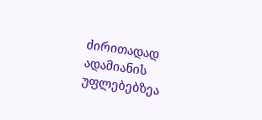ძირითადად ადამიანის უფლებებზეა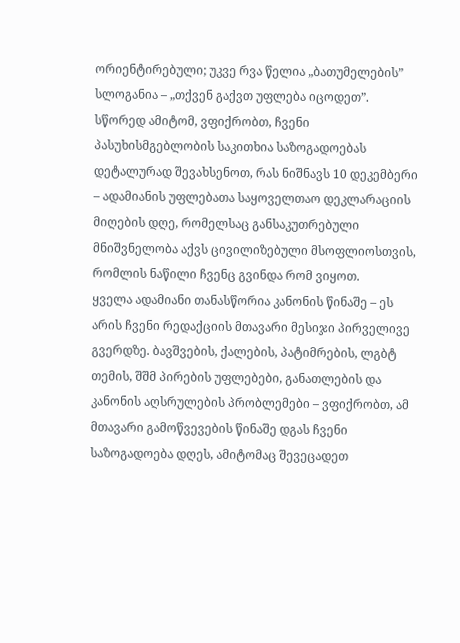ორიენტირებული; უკვე რვა წელია „ბათუმელების” სლოგანია – „თქვენ გაქვთ უფლება იცოდეთ”. სწორედ ამიტომ, ვფიქრობთ, ჩვენი პასუხისმგებლობის საკითხია საზოგადოებას დეტალურად შევახსენოთ, რას ნიშნავს 10 დეკემბერი – ადამიანის უფლებათა საყოველთაო დეკლარაციის მიღების დღე, რომელსაც განსაკუთრებული მნიშვნელობა აქვს ცივილიზებული მსოფლიოსთვის, რომლის ნაწილი ჩვენც გვინდა რომ ვიყოთ.
ყველა ადამიანი თანასწორია კანონის წინაშე – ეს არის ჩვენი რედაქციის მთავარი მესიჯი პირველივე გვერდზე. ბავშვების, ქალების, პატიმრების, ლგბტ თემის, შშმ პირების უფლებები, განათლების და კანონის აღსრულების პრობლემები – ვფიქრობთ, ამ მთავარი გამოწვევების წინაშე დგას ჩვენი საზოგადოება დღეს, ამიტომაც შევეცადეთ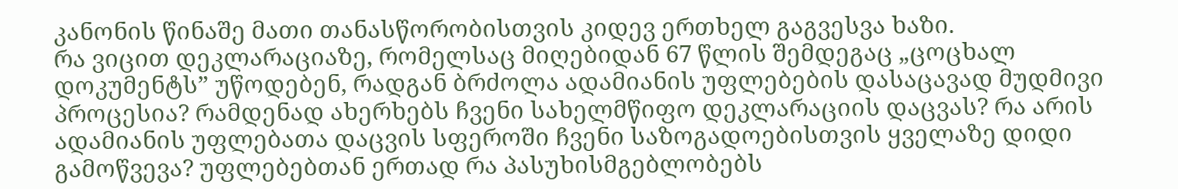კანონის წინაშე მათი თანასწორობისთვის კიდევ ერთხელ გაგვესვა ხაზი.
რა ვიცით დეკლარაციაზე, რომელსაც მიღებიდან 67 წლის შემდეგაც „ცოცხალ დოკუმენტს” უწოდებენ, რადგან ბრძოლა ადამიანის უფლებების დასაცავად მუდმივი პროცესია? რამდენად ახერხებს ჩვენი სახელმწიფო დეკლარაციის დაცვას? რა არის ადამიანის უფლებათა დაცვის სფეროში ჩვენი საზოგადოებისთვის ყველაზე დიდი გამოწვევა? უფლებებთან ერთად რა პასუხისმგებლობებს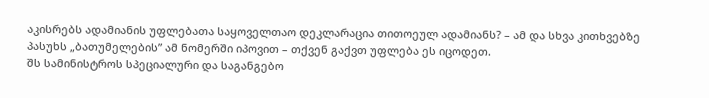აკისრებს ადამიანის უფლებათა საყოველთაო დეკლარაცია თითოეულ ადამიანს? – ამ და სხვა კითხვებზე პასუხს „ბათუმელების” ამ ნომერში იპოვით – თქვენ გაქვთ უფლება ეს იცოდეთ.
შს სამინისტროს სპეციალური და საგანგებო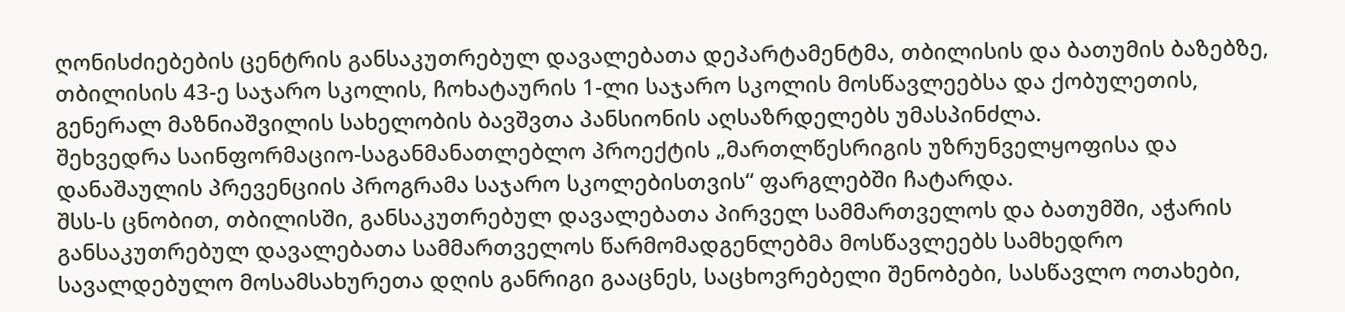ღონისძიებების ცენტრის განსაკუთრებულ დავალებათა დეპარტამენტმა, თბილისის და ბათუმის ბაზებზე, თბილისის 43-ე საჯარო სკოლის, ჩოხატაურის 1-ლი საჯარო სკოლის მოსწავლეებსა და ქობულეთის, გენერალ მაზნიაშვილის სახელობის ბავშვთა პანსიონის აღსაზრდელებს უმასპინძლა.
შეხვედრა საინფორმაციო-საგანმანათლებლო პროექტის „მართლწესრიგის უზრუნველყოფისა და დანაშაულის პრევენციის პროგრამა საჯარო სკოლებისთვის“ ფარგლებში ჩატარდა.
შსს-ს ცნობით, თბილისში, განსაკუთრებულ დავალებათა პირველ სამმართველოს და ბათუმში, აჭარის განსაკუთრებულ დავალებათა სამმართველოს წარმომადგენლებმა მოსწავლეებს სამხედრო სავალდებულო მოსამსახურეთა დღის განრიგი გააცნეს, საცხოვრებელი შენობები, სასწავლო ოთახები,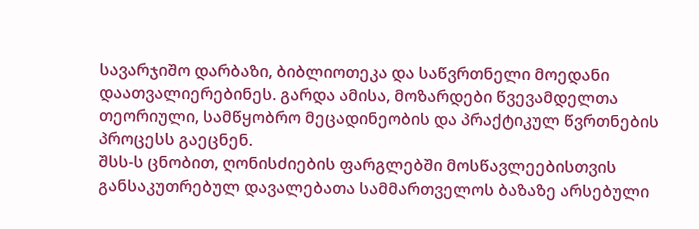სავარჯიშო დარბაზი, ბიბლიოთეკა და საწვრთნელი მოედანი დაათვალიერებინეს. გარდა ამისა, მოზარდები წვევამდელთა თეორიული, სამწყობრო მეცადინეობის და პრაქტიკულ წვრთნების პროცესს გაეცნენ.
შსს-ს ცნობით, ღონისძიების ფარგლებში მოსწავლეებისთვის განსაკუთრებულ დავალებათა სამმართველოს ბაზაზე არსებული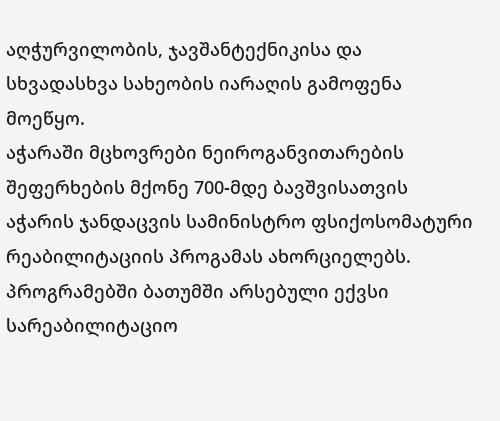აღჭურვილობის, ჯავშანტექნიკისა და სხვადასხვა სახეობის იარაღის გამოფენა მოეწყო.
აჭარაში მცხოვრები ნეიროგანვითარების შეფერხების მქონე 700-მდე ბავშვისათვის აჭარის ჯანდაცვის სამინისტრო ფსიქოსომატური რეაბილიტაციის პროგამას ახორციელებს. პროგრამებში ბათუმში არსებული ექვსი სარეაბილიტაციო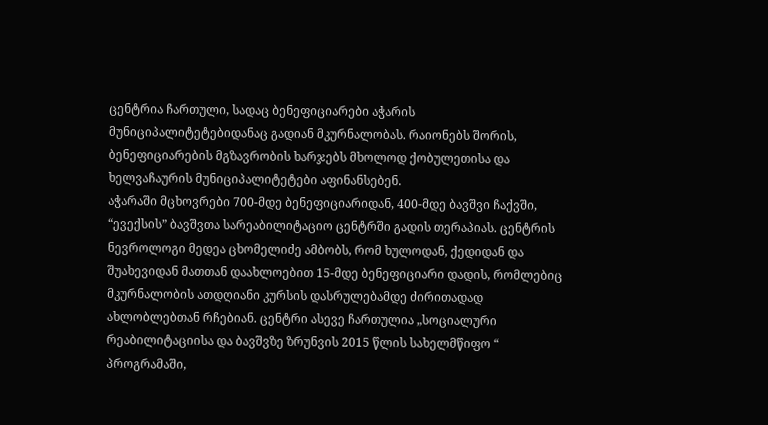ცენტრია ჩართული, სადაც ბენეფიციარები აჭარის მუნიციპალიტეტებიდანაც გადიან მკურნალობას. რაიონებს შორის, ბენეფიციარების მგზავრობის ხარჯებს მხოლოდ ქობულეთისა და ხელვაჩაურის მუნიციპალიტეტები აფინანსებენ.
აჭარაში მცხოვრები 700-მდე ბენეფიციარიდან, 400-მდე ბავშვი ჩაქვში, “ევექსის” ბავშვთა სარეაბილიტაციო ცენტრში გადის თერაპიას. ცენტრის ნევროლოგი მედეა ცხომელიძე ამბობს, რომ ხულოდან, ქედიდან და შუახევიდან მათთან დაახლოებით 15-მდე ბენეფიციარი დადის, რომლებიც მკურნალობის ათდღიანი კურსის დასრულებამდე ძირითადად ახლობლებთან რჩებიან. ცენტრი ასევე ჩართულია „სოციალური რეაბილიტაციისა და ბავშვზე ზრუნვის 2015 წლის სახელმწიფო “ პროგრამაში,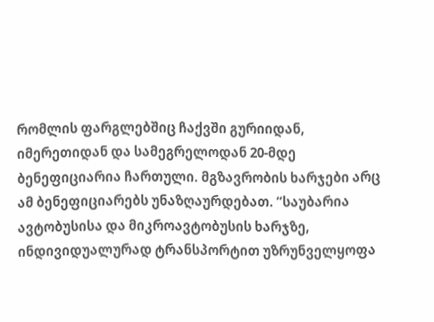რომლის ფარგლებშიც ჩაქვში გურიიდან, იმერეთიდან და სამეგრელოდან 20-მდე ბენეფიციარია ჩართული. მგზავრობის ხარჯები არც ამ ბენეფიციარებს უნაზღაურდებათ. “საუბარია ავტობუსისა და მიკროავტობუსის ხარჯზე, ინდივიდუალურად ტრანსპორტით უზრუნველყოფა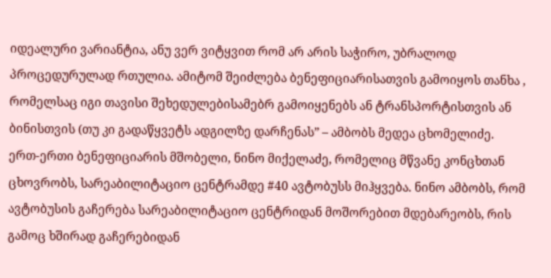იდეალური ვარიანტია, ანუ ვერ ვიტყვით რომ არ არის საჭირო, უბრალოდ პროცედურულად რთულია. ამიტომ შეიძლება ბენეფიციარისათვის გამოიყოს თანხა , რომელსაც იგი თავისი შეხედულებისამებრ გამოიყენებს ან ტრანსპორტისთვის ან ბინისთვის (თუ კი გადაწყვეტს ადგილზე დარჩენას” – ამბობს მედეა ცხომელიძე.
ერთ-ერთი ბენეფიციარის მშობელი, ნინო მიქელაძე, რომელიც მწვანე კონცხთან ცხოვრობს, სარეაბილიტაციო ცენტრამდე #40 ავტობუსს მიჰყვება. ნინო ამბობს, რომ ავტობუსის გაჩერება სარეაბილიტაციო ცენტრიდან მოშორებით მდებარეობს, რის გამოც ხშირად გაჩერებიდან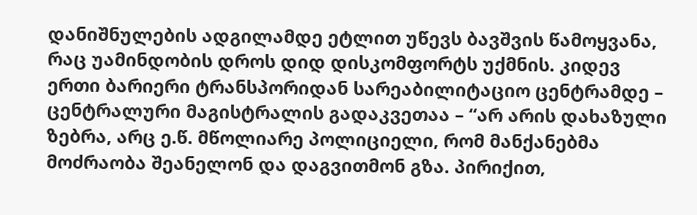დანიშნულების ადგილამდე ეტლით უწევს ბავშვის წამოყვანა, რაც უამინდობის დროს დიდ დისკომფორტს უქმნის. კიდევ ერთი ბარიერი ტრანსპორიდან სარეაბილიტაციო ცენტრამდე – ცენტრალური მაგისტრალის გადაკვეთაა – “არ არის დახაზული ზებრა, არც ე.წ. მწოლიარე პოლიციელი, რომ მანქანებმა მოძრაობა შეანელონ და დაგვითმონ გზა. პირიქით,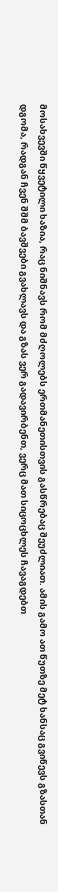მოსახვევში წყვეტილი ხაზია, რაც ნიშნავს რომ მძღოლებს ერთმანეთისთვის გასწრებაც შეუძლიათ. ამის გამო ათ წუთზე მეტ ხანსაც გვიწევს გზასთან დგომა, რადგან ჩვენ შშმ ბავშვები გვახლავს და გზას ვერ გადავირბენთ, ვერც მათ სიცოცხლეს ჩავაგდებთ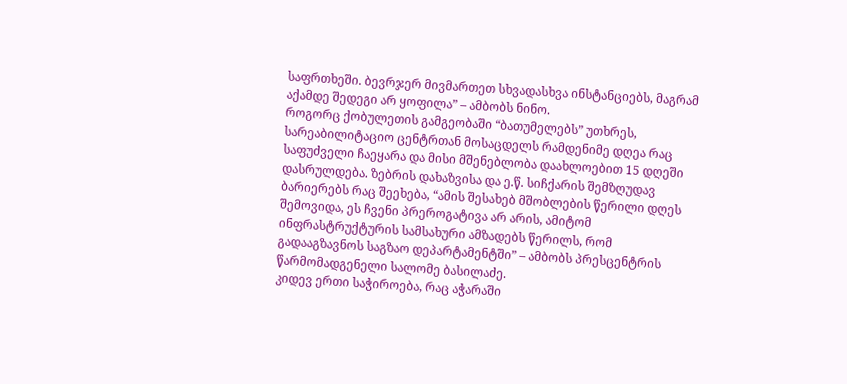საფრთხეში. ბევრჯერ მივმართეთ სხვადასხვა ინსტანციებს, მაგრამ აქამდე შედეგი არ ყოფილა” – ამბობს ნინო.
როგორც ქობულეთის გამგეობაში “ბათუმელებს” უთხრეს, სარეაბილიტაციო ცენტრთან მოსაცდელს რამდენიმე დღეა რაც საფუძველი ჩაეყარა და მისი მშენებლობა დაახლოებით 15 დღეში დასრულდება. ზებრის დახაზვისა და ე.წ. სიჩქარის შემზღუდავ ბარიერებს რაც შეეხება, “ამის შესახებ მშობლების წერილი დღეს შემოვიდა, ეს ჩვენი პრეროგატივა არ არის, ამიტომ ინფრასტრუქტურის სამსახური ამზადებს წერილს, რომ გადააგზავნოს საგზაო დეპარტამენტში” – ამბობს პრესცენტრის წარმომადგენელი სალომე ბასილაძე.
კიდევ ერთი საჭიროება, რაც აჭარაში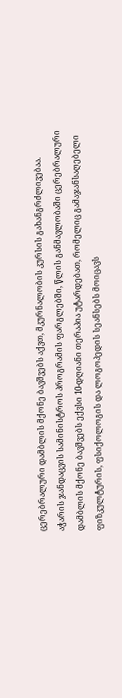ცერებრალური დამბლის მქონე ბავშვებს აქვთ, მკურნალობის კურსის გახანგრძლივებაა.
აჭარის ჯანდაცვის სამინისტროს პროგრამის ფარგლებში, წლის განმავლობაში ცერებრალური დამბლის მქონე ბავშვებს ექვსი 10-დღიანი თერაპია უტარდებათ, რომელიც გამაჯანსაღებელი ფიზკულტურის, ფსიქოლოგის და ლოგოპედის სეანსებს მოიცავს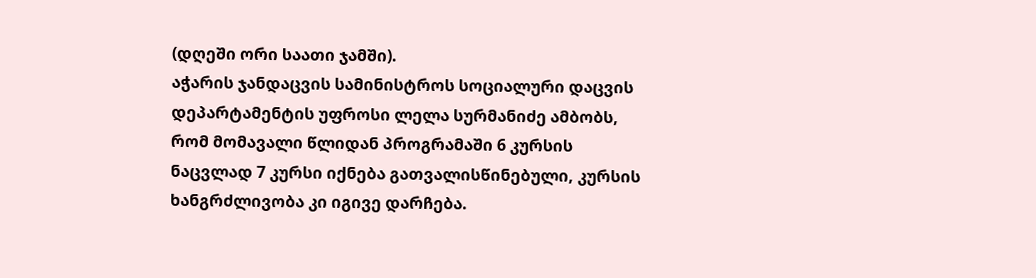(დღეში ორი საათი ჯამში).
აჭარის ჯანდაცვის სამინისტროს სოციალური დაცვის დეპარტამენტის უფროსი ლელა სურმანიძე ამბობს, რომ მომავალი წლიდან პროგრამაში 6 კურსის ნაცვლად 7 კურსი იქნება გათვალისწინებული, კურსის ხანგრძლივობა კი იგივე დარჩება.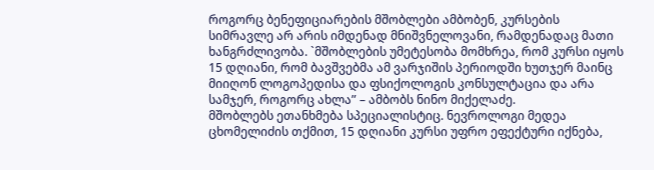როგორც ბენეფიციარების მშობლები ამბობენ, კურსების სიმრავლე არ არის იმდენად მნიშვნელოვანი, რამდენადაც მათი ხანგრძლივობა. `მშობლების უმეტესობა მომხრეა, რომ კურსი იყოს 15 დღიანი, რომ ბავშვებმა ამ ვარჯიშის პერიოდში ხუთჯერ მაინც მიიღონ ლოგოპედისა და ფსიქოლოგის კონსულტაცია და არა სამჯერ, როგორც ახლა” – ამბობს ნინო მიქელაძე.
მშობლებს ეთანხმება სპეციალისტიც. ნევროლოგი მედეა ცხომელიძის თქმით, 15 დღიანი კურსი უფრო ეფექტური იქნება,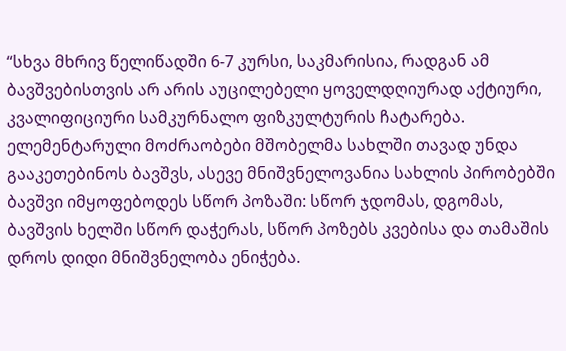“სხვა მხრივ წელიწადში 6-7 კურსი, საკმარისია, რადგან ამ ბავშვებისთვის არ არის აუცილებელი ყოველდღიურად აქტიური, კვალიფიციური სამკურნალო ფიზკულტურის ჩატარება. ელემენტარული მოძრაობები მშობელმა სახლში თავად უნდა გააკეთებინოს ბავშვს, ასევე მნიშვნელოვანია სახლის პირობებში ბავშვი იმყოფებოდეს სწორ პოზაში: სწორ ჯდომას, დგომას, ბავშვის ხელში სწორ დაჭერას, სწორ პოზებს კვებისა და თამაშის დროს დიდი მნიშვნელობა ენიჭება.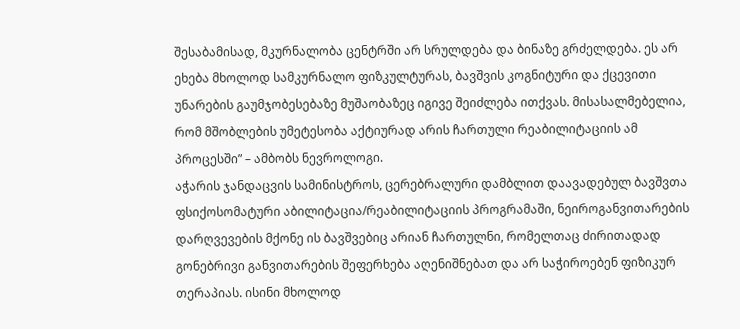შესაბამისად, მკურნალობა ცენტრში არ სრულდება და ბინაზე გრძელდება. ეს არ ეხება მხოლოდ სამკურნალო ფიზკულტურას, ბავშვის კოგნიტური და ქცევითი უნარების გაუმჯობესებაზე მუშაობაზეც იგივე შეიძლება ითქვას. მისასალმებელია, რომ მშობლების უმეტესობა აქტიურად არის ჩართული რეაბილიტაციის ამ პროცესში” – ამბობს ნევროლოგი.
აჭარის ჯანდაცვის სამინისტროს, ცერებრალური დამბლით დაავადებულ ბავშვთა ფსიქოსომატური აბილიტაცია/რეაბილიტაციის პროგრამაში, ნეიროგანვითარების დარღვევების მქონე ის ბავშვებიც არიან ჩართულნი, რომელთაც ძირითადად გონებრივი განვითარების შეფერხება აღენიშნებათ და არ საჭიროებენ ფიზიკურ თერაპიას. ისინი მხოლოდ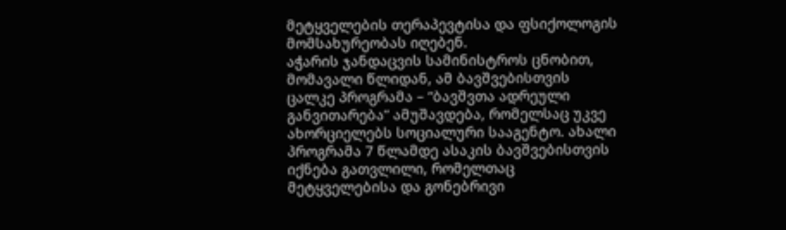მეტყველების თერაპევტისა და ფსიქოლოგის მომსახურეობას იღებენ.
აჭარის ჯანდაცვის სამინისტროს ცნობით, მომავალი წლიდან, ამ ბავშვებისთვის ცალკე პროგრამა – “ბავშვთა ადრეული განვითარება” ამუშავდება, რომელსაც უკვე ახორციელებს სოციალური სააგენტო. ახალი პროგრამა 7 წლამდე ასაკის ბავშვებისთვის იქნება გათვლილი, რომელთაც მეტყველებისა და გონებრივი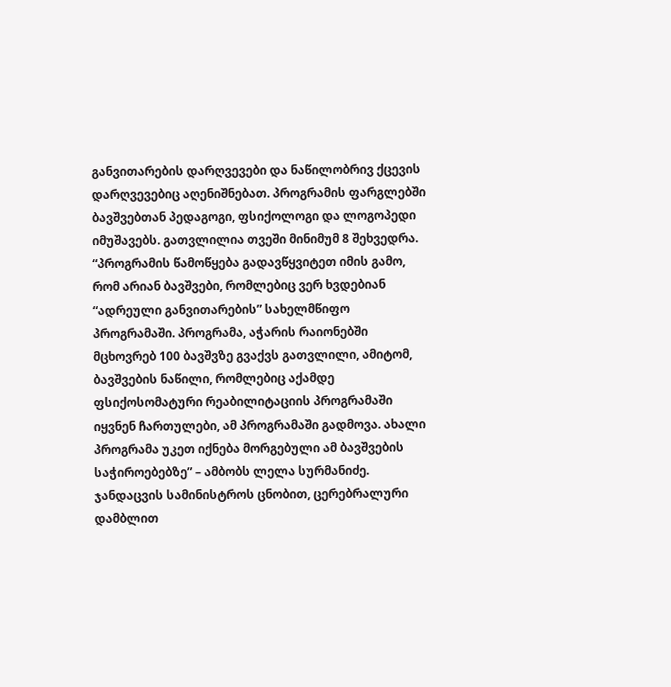განვითარების დარღვევები და ნაწილობრივ ქცევის დარღვევებიც აღენიშნებათ. პროგრამის ფარგლებში ბავშვებთან პედაგოგი, ფსიქოლოგი და ლოგოპედი იმუშავებს. გათვლილია თვეში მინიმუმ 8 შეხვედრა. “პროგრამის წამოწყება გადავწყვიტეთ იმის გამო, რომ არიან ბავშვები, რომლებიც ვერ ხვდებიან “ადრეული განვითარების” სახელმწიფო პროგრამაში. პროგრამა, აჭარის რაიონებში მცხოვრებ 100 ბავშვზე გვაქვს გათვლილი, ამიტომ, ბავშვების ნაწილი, რომლებიც აქამდე ფსიქოსომატური რეაბილიტაციის პროგრამაში იყვნენ ჩართულები, ამ პროგრამაში გადმოვა. ახალი პროგრამა უკეთ იქნება მორგებული ამ ბავშვების საჭიროებებზე” – ამბობს ლელა სურმანიძე.
ჯანდაცვის სამინისტროს ცნობით, ცერებრალური დამბლით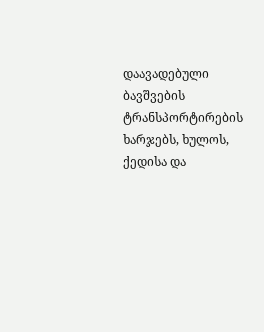დაავადებული ბავშვების ტრანსპორტირების ხარჯებს, ხულოს, ქედისა და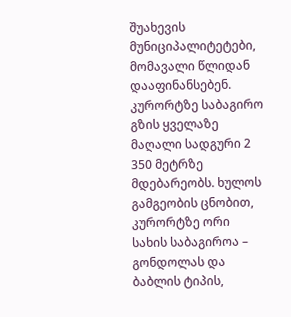შუახევის მუნიციპალიტეტები, მომავალი წლიდან დააფინანსებენ.
კურორტზე საბაგირო გზის ყველაზე მაღალი სადგური 2 350 მეტრზე მდებარეობს. ხულოს გამგეობის ცნობით, კურორტზე ორი სახის საბაგიროა – გონდოლას და ბაბლის ტიპის,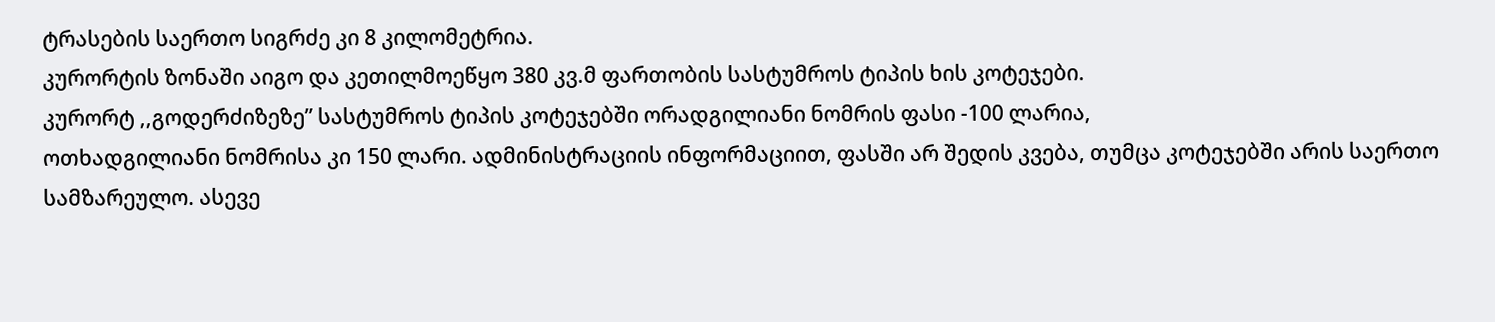ტრასების საერთო სიგრძე კი 8 კილომეტრია.
კურორტის ზონაში აიგო და კეთილმოეწყო 380 კვ.მ ფართობის სასტუმროს ტიპის ხის კოტეჯები.
კურორტ ,,გოდერძიზეზე” სასტუმროს ტიპის კოტეჯებში ორადგილიანი ნომრის ფასი -100 ლარია,
ოთხადგილიანი ნომრისა კი 150 ლარი. ადმინისტრაციის ინფორმაციით, ფასში არ შედის კვება, თუმცა კოტეჯებში არის საერთო სამზარეულო. ასევე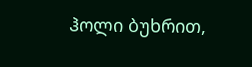ჰოლი ბუხრით,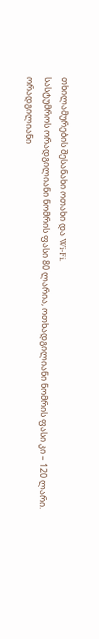თხილამურების შესანახი ოთახი და Wi-Fi.
სასტუმროს ორადგილიანი ნომრის ფასი 80 ლარია, ოთხადგილიანი ნომრის ფასი კი – 120 ლარი.
ორადგილიანი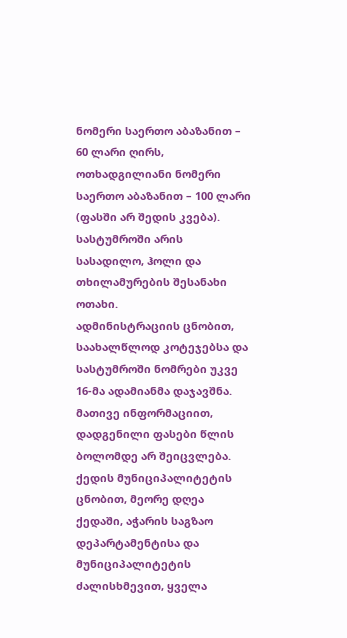ნომერი საერთო აბაზანით – 60 ლარი ღირს, ოთხადგილიანი ნომერი საერთო აბაზანით – 100 ლარი (ფასში არ შედის კვება).
სასტუმროში არის სასადილო, ჰოლი და თხილამურების შესანახი ოთახი.
ადმინისტრაციის ცნობით, საახალწლოდ კოტეჯებსა და სასტუმროში ნომრები უკვე 16-მა ადამიანმა დაჯავშნა.
მათივე ინფორმაციით, დადგენილი ფასები წლის ბოლომდე არ შეიცვლება.
ქედის მუნიციპალიტეტის ცნობით, მეორე დღეა ქედაში, აჭარის საგზაო დეპარტამენტისა და მუნიციპალიტეტის ძალისხმევით, ყველა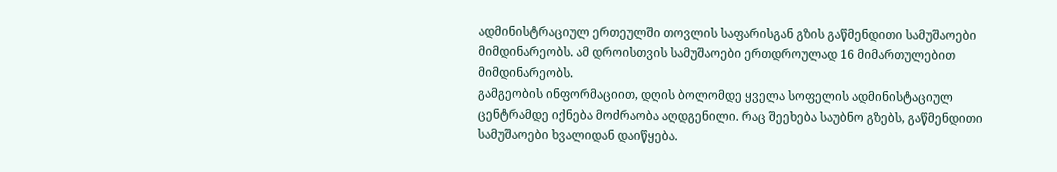ადმინისტრაციულ ერთეულში თოვლის საფარისგან გზის გაწმენდითი სამუშაოები მიმდინარეობს. ამ დროისთვის სამუშაოები ერთდროულად 16 მიმართულებით მიმდინარეობს.
გამგეობის ინფორმაციით, დღის ბოლომდე ყველა სოფელის ადმინისტაციულ ცენტრამდე იქნება მოძრაობა აღდგენილი. რაც შეეხება საუბნო გზებს, გაწმენდითი სამუშაოები ხვალიდან დაიწყება.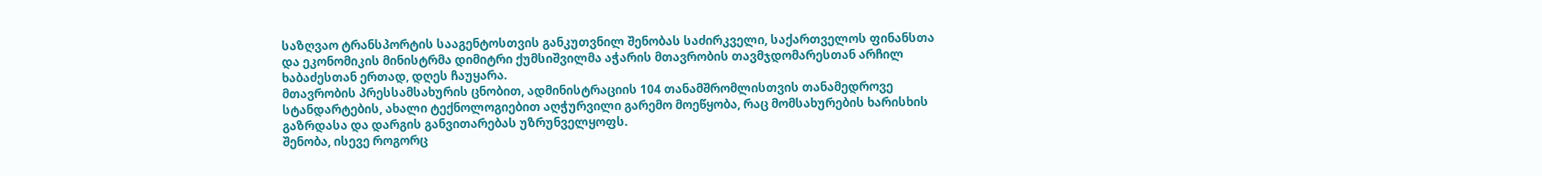საზღვაო ტრანსპორტის სააგენტოსთვის განკუთვნილ შენობას საძირკველი, საქართველოს ფინანსთა და ეკონომიკის მინისტრმა დიმიტრი ქუმსიშვილმა აჭარის მთავრობის თავმჯდომარესთან არჩილ ხაბაძესთან ერთად, დღეს ჩაუყარა.
მთავრობის პრესსამსახურის ცნობით, ადმინისტრაციის 104 თანამშრომლისთვის თანამედროვე სტანდარტების, ახალი ტექნოლოგიებით აღჭურვილი გარემო მოეწყობა, რაც მომსახურების ხარისხის გაზრდასა და დარგის განვითარებას უზრუნველყოფს.
შენობა, ისევე როგორც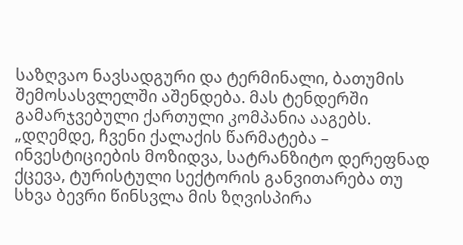საზღვაო ნავსადგური და ტერმინალი, ბათუმის შემოსასვლელში აშენდება. მას ტენდერში გამარჯვებული ქართული კომპანია ააგებს.
„დღემდე, ჩვენი ქალაქის წარმატება – ინვესტიციების მოზიდვა, სატრანზიტო დერეფნად ქცევა, ტურისტული სექტორის განვითარება თუ სხვა ბევრი წინსვლა მის ზღვისპირა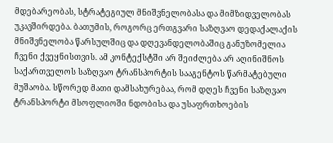მდებარეობას, სტრატეგიულ მნიშვნელობასა და მიმზიდველობას უკავშირდება. ბათუმის, როგორც ერთგვარი საზღვაო დედაქალაქის მნიშვნელობა წარსულშიც და დღევანდელობაშიც განუზომელია ჩვენი ქვეყნისთვის. ამ კონტექსტში არ შეიძლება არ აღინიშნოს საქართველოს საზღვაო ტრანსპორტის სააგენტოს წარმატებული მუშაობა. სწორედ მათი დამსახურებაა, რომ დღეს ჩვენი საზღვაო ტრანსპორტი მსოფლიოში ნდობისა და უსაფრთხოების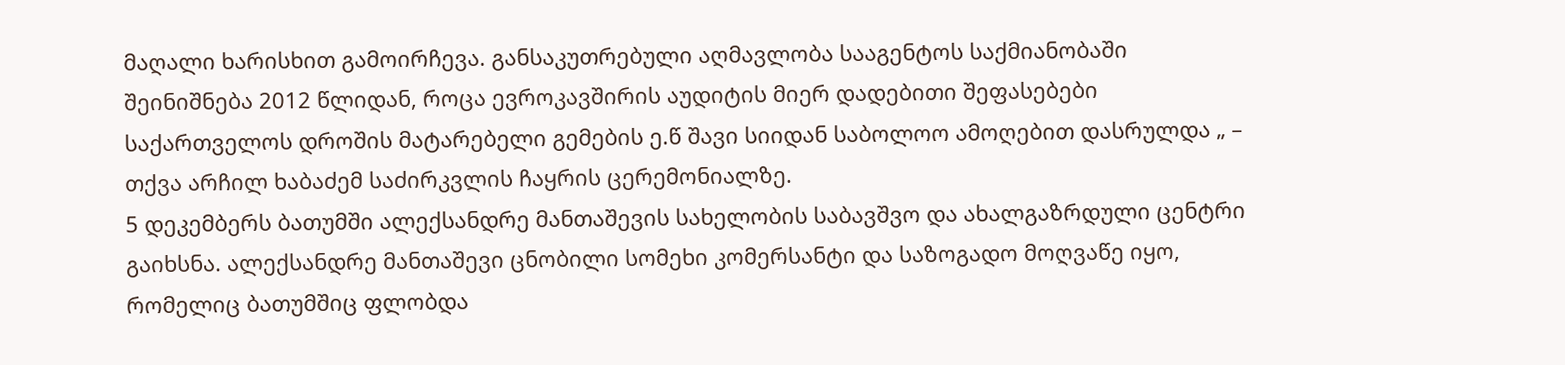მაღალი ხარისხით გამოირჩევა. განსაკუთრებული აღმავლობა სააგენტოს საქმიანობაში შეინიშნება 2012 წლიდან, როცა ევროკავშირის აუდიტის მიერ დადებითი შეფასებები საქართველოს დროშის მატარებელი გემების ე.წ შავი სიიდან საბოლოო ამოღებით დასრულდა „ – თქვა არჩილ ხაბაძემ საძირკვლის ჩაყრის ცერემონიალზე.
5 დეკემბერს ბათუმში ალექსანდრე მანთაშევის სახელობის საბავშვო და ახალგაზრდული ცენტრი გაიხსნა. ალექსანდრე მანთაშევი ცნობილი სომეხი კომერსანტი და საზოგადო მოღვაწე იყო, რომელიც ბათუმშიც ფლობდა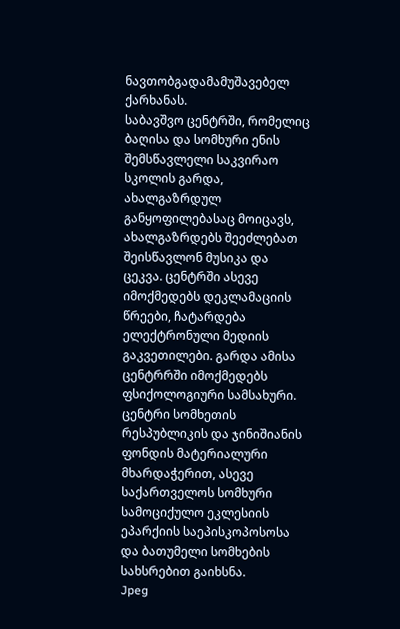ნავთობგადამამუშავებელ ქარხანას.
საბავშვო ცენტრში, რომელიც ბაღისა და სომხური ენის შემსწავლელი საკვირაო სკოლის გარდა, ახალგაზრდულ განყოფილებასაც მოიცავს, ახალგაზრდებს შეეძლებათ შეისწავლონ მუსიკა და ცეკვა. ცენტრში ასევე იმოქმედებს დეკლამაციის წრეები, ჩატარდება ელექტრონული მედიის გაკვეთილები. გარდა ამისა ცენტრრში იმოქმედებს ფსიქოლოგიური სამსახური.
ცენტრი სომხეთის რესპუბლიკის და ჯინიშიანის ფონდის მატერიალური მხარდაჭერით, ასევე საქართველოს სომხური სამოციქულო ეკლესიის ეპარქიის საეპისკოპოსოსა და ბათუმელი სომხების სახსრებით გაიხსნა.
Jpeg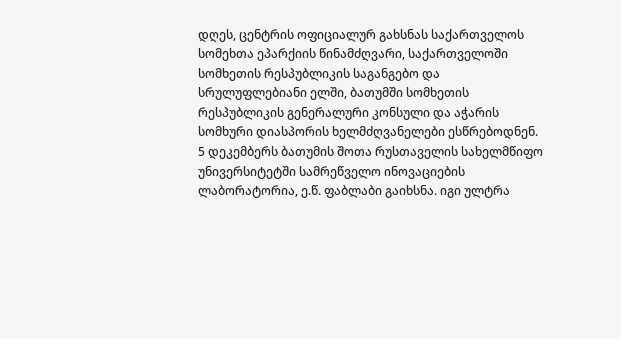დღეს, ცენტრის ოფიციალურ გახსნას საქართველოს სომეხთა ეპარქიის წინამძღვარი, საქართველოში სომხეთის რესპუბლიკის საგანგებო და სრულუფლებიანი ელში, ბათუმში სომხეთის რესპუბლიკის გენერალური კონსული და აჭარის სომხური დიასპორის ხელმძღვანელები ესწრებოდნენ.
5 დეკემბერს ბათუმის შოთა რუსთაველის სახელმწიფო უნივერსიტეტში სამრეწველო ინოვაციების ლაბორატორია, ე.წ. ფაბლაბი გაიხსნა. იგი ულტრა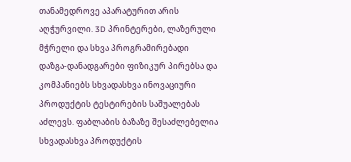თანამედროვე აპარატურით არის აღჭურვილი. 3D პრინტერები, ლაზერული მჭრელი და სხვა პროგრამირებადი დაზგა-დანადგარები ფიზიკურ პირებსა და კომპანიებს სხვადასხვა ინოვაციური პროდუქტის ტესტირების საშუალებას აძლევს. ფაბლაბის ბაზაზე შესაძლებელია სხვადასხვა პროდუქტის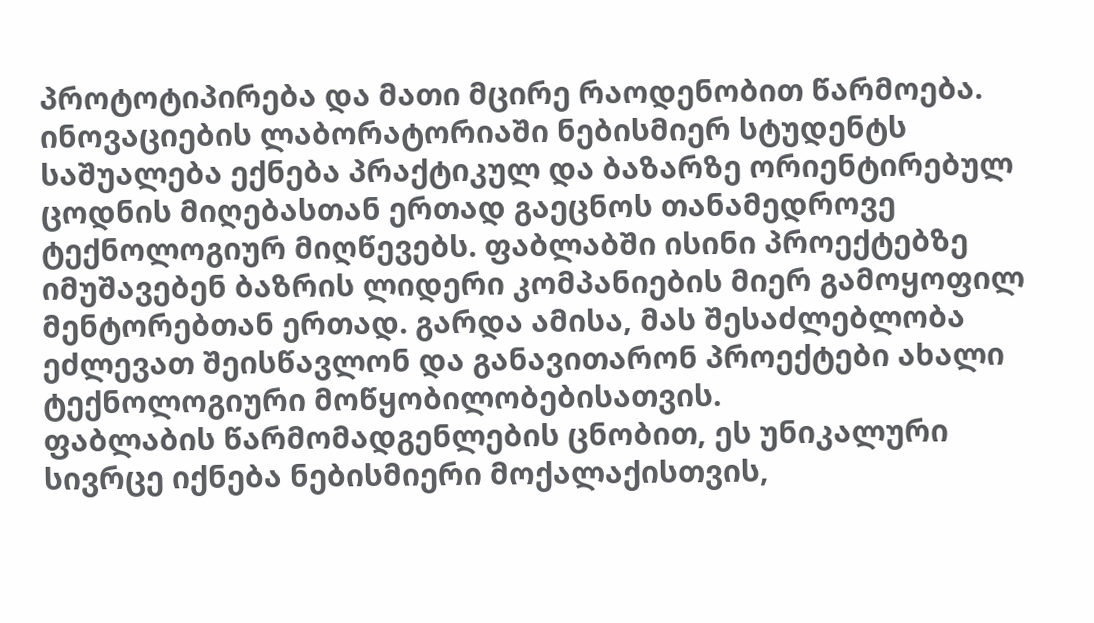პროტოტიპირება და მათი მცირე რაოდენობით წარმოება.
ინოვაციების ლაბორატორიაში ნებისმიერ სტუდენტს საშუალება ექნება პრაქტიკულ და ბაზარზე ორიენტირებულ ცოდნის მიღებასთან ერთად გაეცნოს თანამედროვე ტექნოლოგიურ მიღწევებს. ფაბლაბში ისინი პროექტებზე იმუშავებენ ბაზრის ლიდერი კომპანიების მიერ გამოყოფილ მენტორებთან ერთად. გარდა ამისა, მას შესაძლებლობა ეძლევათ შეისწავლონ და განავითარონ პროექტები ახალი ტექნოლოგიური მოწყობილობებისათვის.
ფაბლაბის წარმომადგენლების ცნობით, ეს უნიკალური სივრცე იქნება ნებისმიერი მოქალაქისთვის,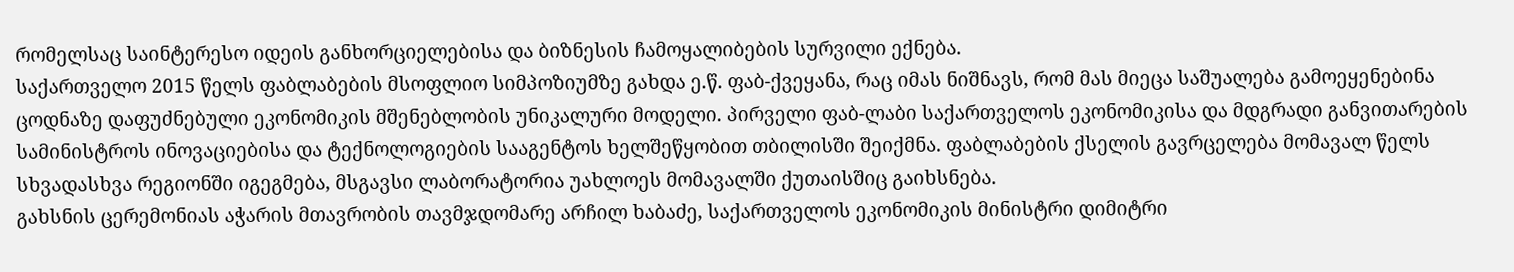რომელსაც საინტერესო იდეის განხორციელებისა და ბიზნესის ჩამოყალიბების სურვილი ექნება.
საქართველო 2015 წელს ფაბლაბების მსოფლიო სიმპოზიუმზე გახდა ე.წ. ფაბ-ქვეყანა, რაც იმას ნიშნავს, რომ მას მიეცა საშუალება გამოეყენებინა ცოდნაზე დაფუძნებული ეკონომიკის მშენებლობის უნიკალური მოდელი. პირველი ფაბ-ლაბი საქართველოს ეკონომიკისა და მდგრადი განვითარების სამინისტროს ინოვაციებისა და ტექნოლოგიების სააგენტოს ხელშეწყობით თბილისში შეიქმნა. ფაბლაბების ქსელის გავრცელება მომავალ წელს სხვადასხვა რეგიონში იგეგმება, მსგავსი ლაბორატორია უახლოეს მომავალში ქუთაისშიც გაიხსნება.
გახსნის ცერემონიას აჭარის მთავრობის თავმჯდომარე არჩილ ხაბაძე, საქართველოს ეკონომიკის მინისტრი დიმიტრი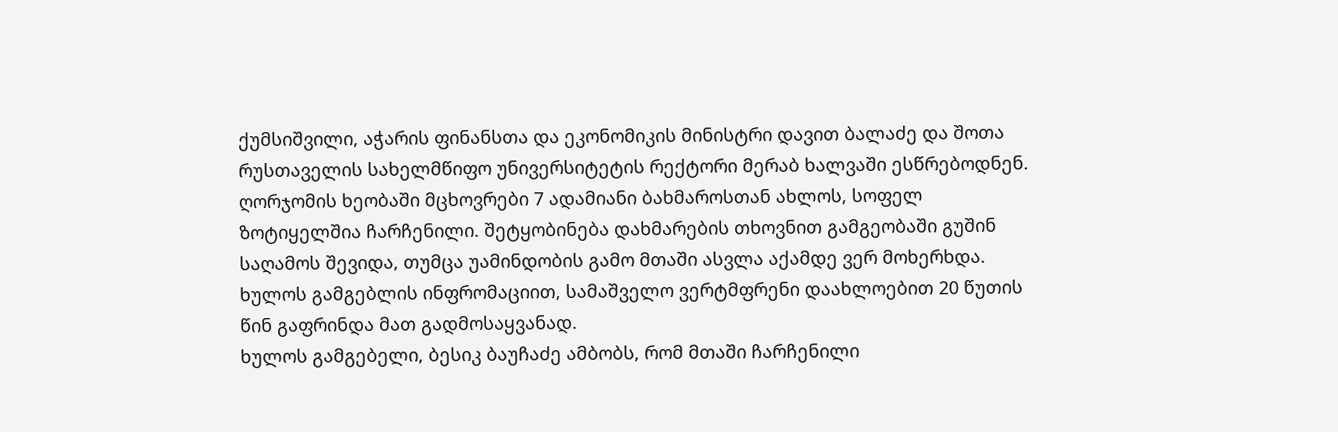ქუმსიშვილი, აჭარის ფინანსთა და ეკონომიკის მინისტრი დავით ბალაძე და შოთა რუსთაველის სახელმწიფო უნივერსიტეტის რექტორი მერაბ ხალვაში ესწრებოდნენ.
ღორჯომის ხეობაში მცხოვრები 7 ადამიანი ბახმაროსთან ახლოს, სოფელ ზოტიყელშია ჩარჩენილი. შეტყობინება დახმარების თხოვნით გამგეობაში გუშინ საღამოს შევიდა, თუმცა უამინდობის გამო მთაში ასვლა აქამდე ვერ მოხერხდა.
ხულოს გამგებლის ინფრომაციით, სამაშველო ვერტმფრენი დაახლოებით 20 წუთის წინ გაფრინდა მათ გადმოსაყვანად.
ხულოს გამგებელი, ბესიკ ბაუჩაძე ამბობს, რომ მთაში ჩარჩენილი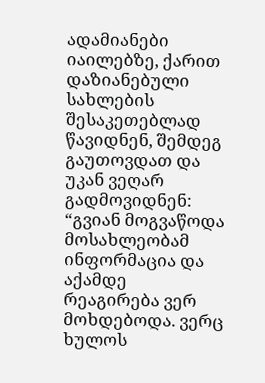ადამიანები იაილებზე, ქარით დაზიანებული სახლების შესაკეთებლად წავიდნენ, შემდეგ გაუთოვდათ და უკან ვეღარ გადმოვიდნენ: “გვიან მოგვაწოდა მოსახლეობამ ინფორმაცია და აქამდე რეაგირება ვერ მოხდებოდა. ვერც ხულოს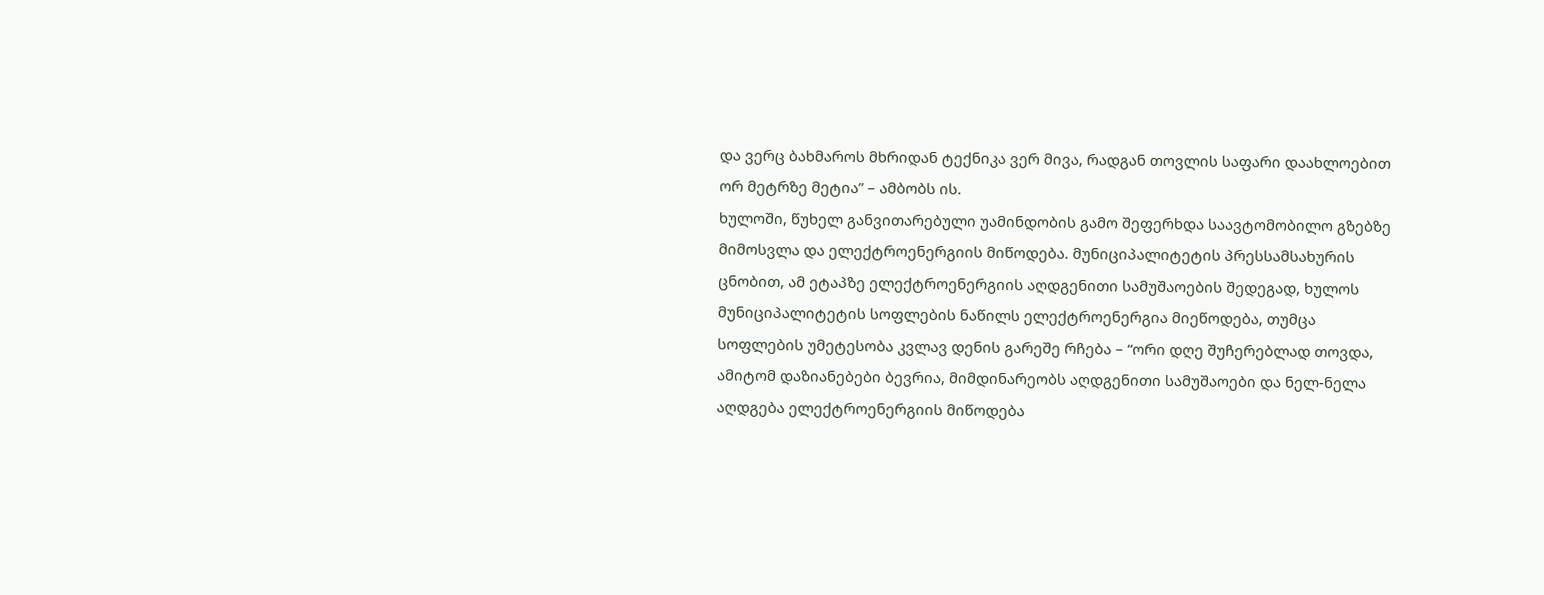და ვერც ბახმაროს მხრიდან ტექნიკა ვერ მივა, რადგან თოვლის საფარი დაახლოებით ორ მეტრზე მეტია” – ამბობს ის.
ხულოში, წუხელ განვითარებული უამინდობის გამო შეფერხდა საავტომობილო გზებზე მიმოსვლა და ელექტროენერგიის მიწოდება. მუნიციპალიტეტის პრესსამსახურის ცნობით, ამ ეტაპზე ელექტროენერგიის აღდგენითი სამუშაოების შედეგად, ხულოს მუნიციპალიტეტის სოფლების ნაწილს ელექტროენერგია მიეწოდება, თუმცა სოფლების უმეტესობა კვლავ დენის გარეშე რჩება – “ორი დღე შუჩერებლად თოვდა, ამიტომ დაზიანებები ბევრია, მიმდინარეობს აღდგენითი სამუშაოები და ნელ-ნელა აღდგება ელექტროენერგიის მიწოდება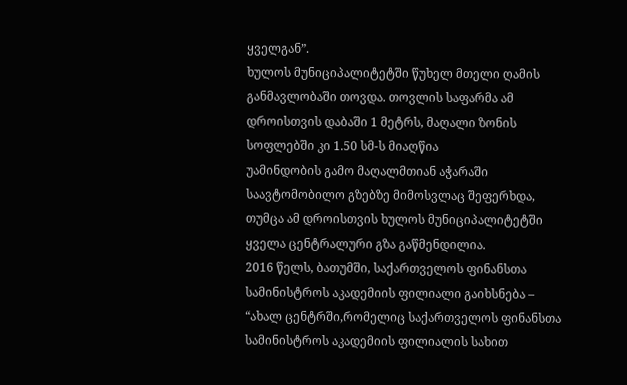ყველგან”.
ხულოს მუნიციპალიტეტში წუხელ მთელი ღამის განმავლობაში თოვდა. თოვლის საფარმა ამ დროისთვის დაბაში 1 მეტრს, მაღალი ზონის სოფლებში კი 1.50 სმ-ს მიაღწია
უამინდობის გამო მაღალმთიან აჭარაში საავტომობილო გზებზე მიმოსვლაც შეფერხდა, თუმცა ამ დროისთვის ხულოს მუნიციპალიტეტში ყველა ცენტრალური გზა გაწმენდილია.
2016 წელს, ბათუმში, საქართველოს ფინანსთა სამინისტროს აკადემიის ფილიალი გაიხსნება –
“ახალ ცენტრში,რომელიც საქართველოს ფინანსთა სამინისტროს აკადემიის ფილიალის სახით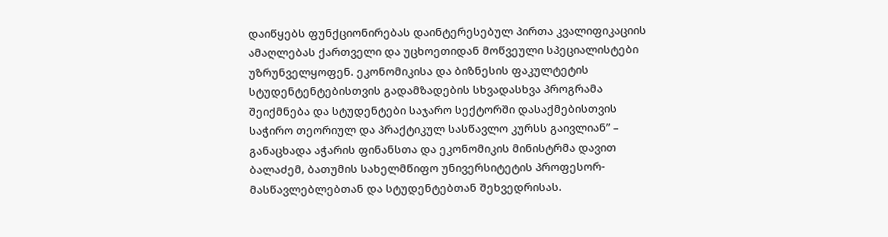დაიწყებს ფუნქციონირებას დაინტერესებულ პირთა კვალიფიკაციის ამაღლებას ქართველი და უცხოეთიდან მოწვეული სპეციალისტები უზრუნველყოფენ. ეკონომიკისა და ბიზნესის ფაკულტეტის სტუდენტენტებისთვის გადამზადების სხვადასხვა პროგრამა შეიქმნება და სტუდენტები საჯარო სექტორში დასაქმებისთვის საჭირო თეორიულ და პრაქტიკულ სასწავლო კურსს გაივლიან” – განაცხადა აჭარის ფინანსთა და ეკონომიკის მინისტრმა დავით ბალაძემ, ბათუმის სახელმწიფო უნივერსიტეტის პროფესორ-მასწავლებლებთან და სტუდენტებთან შეხვედრისას.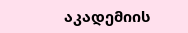აკადემიის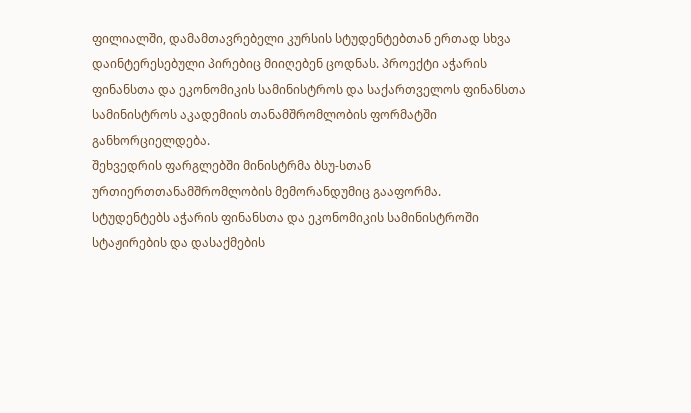ფილიალში, დამამთავრებელი კურსის სტუდენტებთან ერთად სხვა დაინტერესებული პირებიც მიიღებენ ცოდნას. პროექტი აჭარის ფინანსთა და ეკონომიკის სამინისტროს და საქართველოს ფინანსთა სამინისტროს აკადემიის თანამშრომლობის ფორმატში განხორციელდება.
შეხვედრის ფარგლებში მინისტრმა ბსუ-სთან ურთიერთთანამშრომლობის მემორანდუმიც გააფორმა.
სტუდენტებს აჭარის ფინანსთა და ეკონომიკის სამინისტროში სტაჟირების და დასაქმების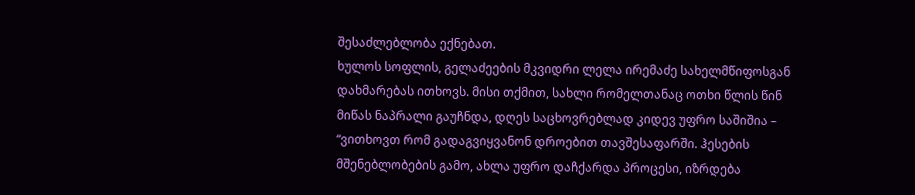შესაძლებლობა ექნებათ.
ხულოს სოფლის, გელაძეების მკვიდრი ლელა ირემაძე სახელმწიფოსგან დახმარებას ითხოვს. მისი თქმით, სახლი რომელთანაც ოთხი წლის წინ მიწას ნაპრალი გაუჩნდა, დღეს საცხოვრებლად კიდევ უფრო საშიშია – “ვითხოვთ რომ გადაგვიყვანონ დროებით თავშესაფარში. ჰესების მშენებლობების გამო, ახლა უფრო დაჩქარდა პროცესი, იზრდება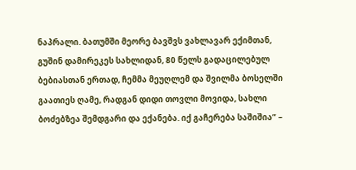ნაპრალი. ბათუმში მეორე ბავშვს ვახლავარ ექიმთან, გუშინ დამირეკეს სახლიდან, 80 წელს გადაცილებულ ბებიასთან ერთად, ჩემმა მეუღლემ და შვილმა ბოსელში გაათიეს ღამე, რადგან დიდი თოვლი მოვიდა, სახლი ბოძებზეა შემდგარი და ექანება. იქ გაჩერება საშიშია” –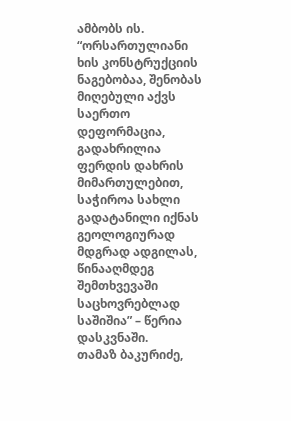ამბობს ის.
“ორსართულიანი ხის კონსტრუქციის ნაგებობაა, შენობას მიღებული აქვს საერთო დეფორმაცია, გადახრილია ფერდის დახრის მიმართულებით, საჭიროა სახლი გადატანილი იქნას გეოლოგიურად მდგრად ადგილას, წინააღმდეგ შემთხვევაში საცხოვრებლად საშიშია” – წერია დასკვნაში.
თამაზ ბაკურიძე,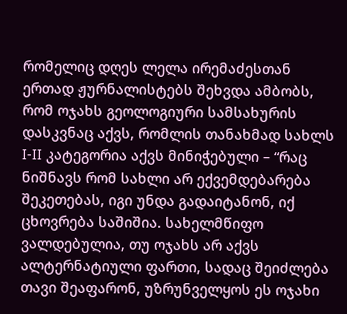რომელიც დღეს ლელა ირემაძესთან ერთად ჟურნალისტებს შეხვდა ამბობს, რომ ოჯახს გეოლოგიური სამსახურის დასკვნაც აქვს, რომლის თანახმად სახლს I-II კატეგორია აქვს მინიჭებული – “რაც ნიშნავს რომ სახლი არ ექვემდებარება შეკეთებას, იგი უნდა გადაიტანონ, იქ ცხოვრება საშიშია. სახელმწიფო ვალდებულია, თუ ოჯახს არ აქვს ალტერნატიული ფართი, სადაც შეიძლება თავი შეაფარონ, უზრუნველყოს ეს ოჯახი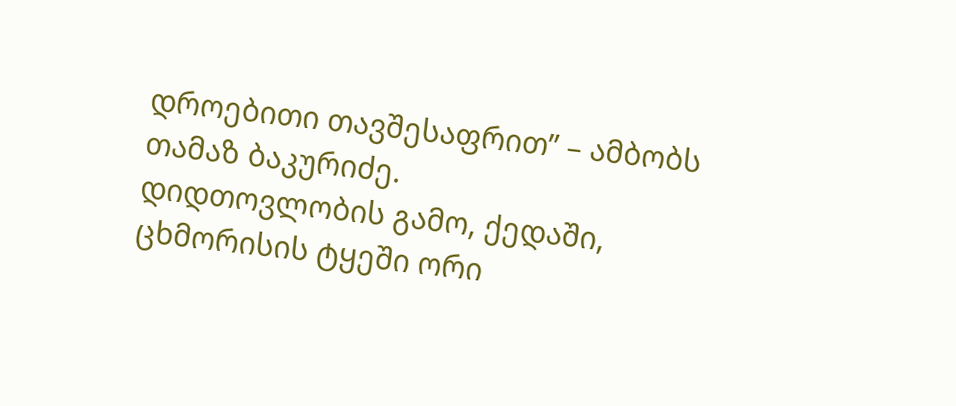დროებითი თავშესაფრით” – ამბობს თამაზ ბაკურიძე.
დიდთოვლობის გამო, ქედაში, ცხმორისის ტყეში ორი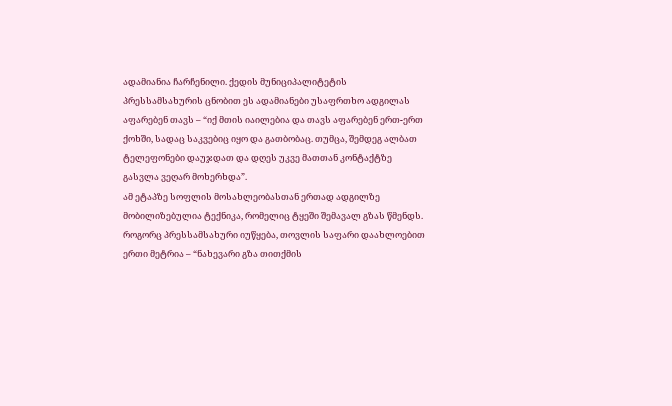ადამიანია ჩარჩენილი. ქედის მუნიციპალიტეტის პრესსამსახურის ცნობით ეს ადამიანები უსაფრთხო ადგილას აფარებენ თავს – “იქ მთის იაილებია და თავს აფარებენ ერთ-ერთ ქოხში, სადაც საკვებიც იყო და გათბობაც. თუმცა, შემდეგ ალბათ ტელეფონები დაუჯდათ და დღეს უკვე მათთან კონტაქტზე გასვლა ვეღარ მოხერხდა”.
ამ ეტაპზე სოფლის მოსახლეობასთან ერთად ადგილზე მობილიზებულია ტექნიკა, რომელიც ტყეში შემავალ გზას წმენდს. როგორც პრესსამსახური იუწყება, თოვლის საფარი დაახლოებით ერთი მეტრია – “ნახევარი გზა თითქმის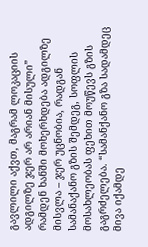გავლილი აქვთ, მაგრამ ლოკაციის ადგილზე ჯერ არ არიან მისული”
რამდენ ხანში მოხერხდება ადგილზე მისვლა – ჯერ უცნობია, რადგან სამანაქანო გზის შემდეგ, სოფლის მოსახლეობას ფეხით მოუწევს გზის გაგრძელება. “სამანქანო გზა სადამდეც მივა იქამდე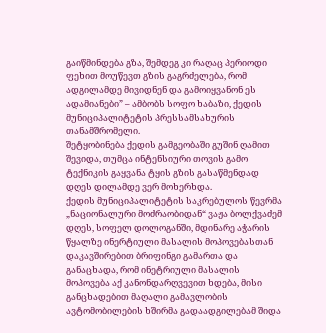გაიწმინდება გზა, შემდეგ კი რაღაც პერიოდი ფეხით მოუწევთ გზის გაგრძელება, რომ ადგილამდე მივიდნენ და გამოიყვანონ ეს ადამიანები” – ამბობს სოფო ხაბაზი, ქედის მუნიციპალიტეტის პრესსამსახურის თანამშრომელი.
შეტყობინება ქედის გამგეობაში გუშინ ღამით შევიდა, თუმცა ინტენსიური თოვის გამო ტექნიკის გაყვანა ტყის გზის გასაწმენდად დღეს დილამდე ვერ მოხერხდა.
ქედის მუნიციპალიტეტის საკრებულოს წევრმა „ნაციონალური მოძრაობიდან“ ვაჟა ბოლქვაძემ დღეს, სოფელ დოლოგანში, მდინარე აჭარის წყალზე ინერტიული მასალის მოპოვებასთან დაკავშირებით ბრიფინგი გამართა და განაცხადა, რომ ინეტრიული მასალის მოპოვება აქ კანონდარღვევით ხდება, მისი განცხადებით მაღალი გამავლობის ავტომობილების ხშირმა გადაადგილებამ შიდა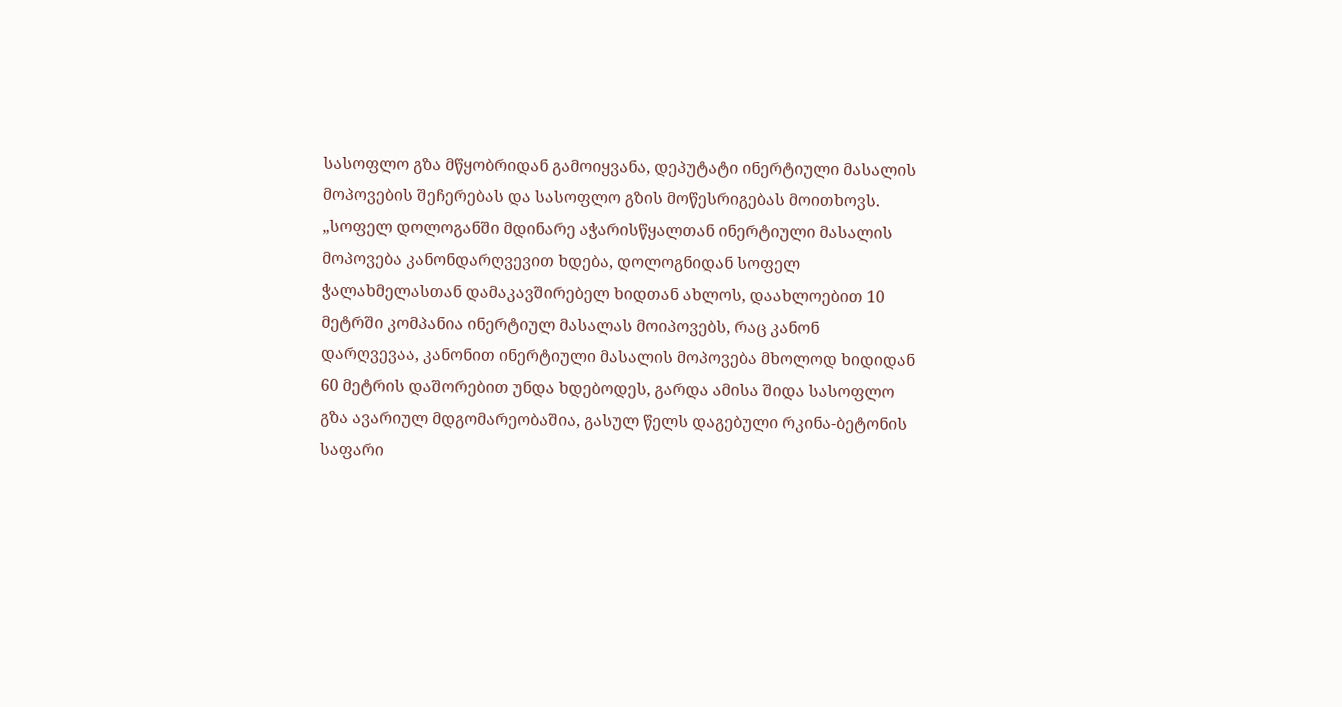სასოფლო გზა მწყობრიდან გამოიყვანა, დეპუტატი ინერტიული მასალის მოპოვების შეჩერებას და სასოფლო გზის მოწესრიგებას მოითხოვს.
„სოფელ დოლოგანში მდინარე აჭარისწყალთან ინერტიული მასალის მოპოვება კანონდარღვევით ხდება, დოლოგნიდან სოფელ ჭალახმელასთან დამაკავშირებელ ხიდთან ახლოს, დაახლოებით 10 მეტრში კომპანია ინერტიულ მასალას მოიპოვებს, რაც კანონ დარღვევაა, კანონით ინერტიული მასალის მოპოვება მხოლოდ ხიდიდან 60 მეტრის დაშორებით უნდა ხდებოდეს, გარდა ამისა შიდა სასოფლო გზა ავარიულ მდგომარეობაშია, გასულ წელს დაგებული რკინა-ბეტონის საფარი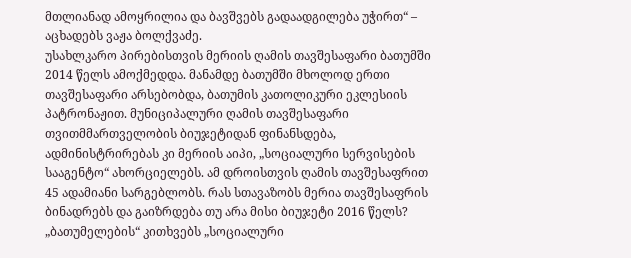მთლიანად ამოყრილია და ბავშვებს გადაადგილება უჭირთ“ – აცხადებს ვაჟა ბოლქვაძე.
უსახლკარო პირებისთვის მერიის ღამის თავშესაფარი ბათუმში 2014 წელს ამოქმედდა. მანამდე ბათუმში მხოლოდ ერთი თავშესაფარი არსებობდა, ბათუმის კათოლიკური ეკლესიის პატრონაჟით. მუნიციპალური ღამის თავშესაფარი თვითმმართველობის ბიუჯეტიდან ფინანსდება, ადმინისტრირებას კი მერიის აიპი, „სოციალური სერვისების სააგენტო“ ახორციელებს. ამ დროისთვის ღამის თავშესაფრით 45 ადამიანი სარგებლობს. რას სთავაზობს მერია თავშესაფრის ბინადრებს და გაიზრდება თუ არა მისი ბიუჯეტი 2016 წელს? „ბათუმელების“ კითხვებს „სოციალური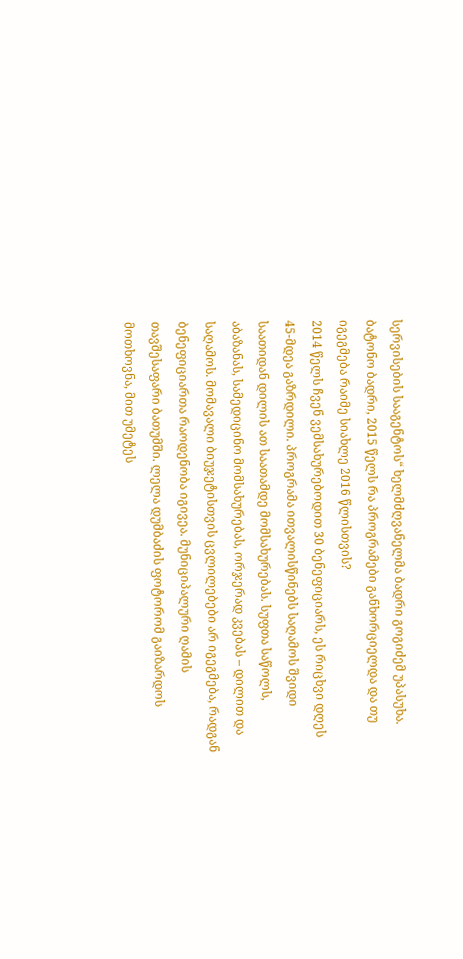სერვისების სააგენტოს“ ხელმძღვანელმა ბადრი გოგიძემ უპასუხა.
ბატონო ბადრი, 2015 წელს რა პროგრამები განხორციელდა და თუ იგეგმება რაიმე სიახლე 2016 წლისთვის?
2014 წელს ჩვენ ვემსახურებოდით 30 ბენეფიციარს, ეს რიცხვი დღეს 45-მდეა გაზრდილი. პროგრამა ითვალისწინებს საღამოს შვიდი საათიდან დილის ათ საათამდე მომსახურებას. სუფთა საწოლს, აბაზანას, სამედიცინო მომსახურებას, ორჯერად კვებას – დილით და საღამოს. მომავალი ბიუჯეტისთვის ცვლილებები არ იგეგმება, რადგან ბენეფიციართა რაოდენობა იგივეა. მუნიციპალური ღამის თავშესაფარი ბათუმში. ლელა დუმბაძის ფოტორომ გაიზარდოს მოთხოვნა, მით უმეტეს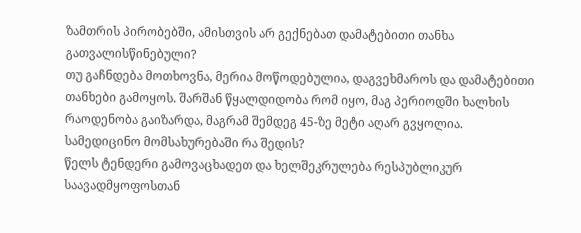ზამთრის პირობებში, ამისთვის არ გექნებათ დამატებითი თანხა გათვალისწინებული?
თუ გაჩნდება მოთხოვნა, მერია მოწოდებულია, დაგვეხმაროს და დამატებითი თანხები გამოყოს. შარშან წყალდიდობა რომ იყო, მაგ პერიოდში ხალხის რაოდენობა გაიზარდა, მაგრამ შემდეგ 45-ზე მეტი აღარ გვყოლია.
სამედიცინო მომსახურებაში რა შედის?
წელს ტენდერი გამოვაცხადეთ და ხელშეკრულება რესპუბლიკურ საავადმყოფოსთან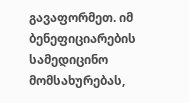გავაფორმეთ. იმ ბენეფიციარების სამედიცინო მომსახურებას,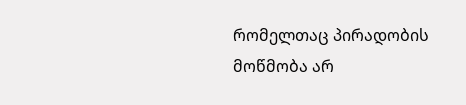რომელთაც პირადობის მოწმობა არ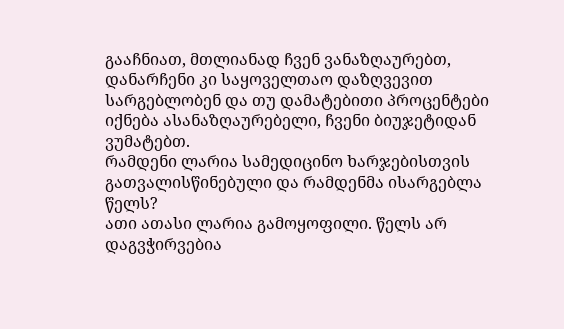გააჩნიათ, მთლიანად ჩვენ ვანაზღაურებთ, დანარჩენი კი საყოველთაო დაზღვევით სარგებლობენ და თუ დამატებითი პროცენტები იქნება ასანაზღაურებელი, ჩვენი ბიუჯეტიდან ვუმატებთ.
რამდენი ლარია სამედიცინო ხარჯებისთვის გათვალისწინებული და რამდენმა ისარგებლა წელს?
ათი ათასი ლარია გამოყოფილი. წელს არ დაგვჭირვებია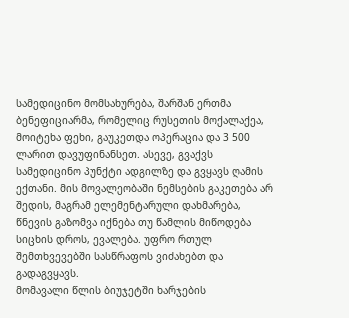სამედიცინო მომსახურება, შარშან ერთმა ბენეფიციარმა, რომელიც რუსეთის მოქალაქეა, მოიტეხა ფეხი, გაუკეთდა ოპერაცია და 3 500 ლარით დავუფინანსეთ. ასევე, გვაქვს სამედიცინო პუნქტი ადგილზე და გვყავს ღამის ექთანი. მის მოვალეობაში ნემსების გაკეთება არ შედის, მაგრამ ელემენტარული დახმარება, წნევის გაზომვა იქნება თუ წამლის მიწოდება სიცხის დროს, ევალება. უფრო რთულ შემთხვევებში სასწრაფოს ვიძახებთ და გადაგვყავს.
მომავალი წლის ბიუჯეტში ხარჯების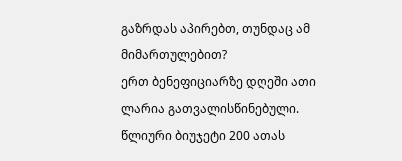გაზრდას აპირებთ, თუნდაც ამ მიმართულებით?
ერთ ბენეფიციარზე დღეში ათი ლარია გათვალისწინებული. წლიური ბიუჯეტი 200 ათას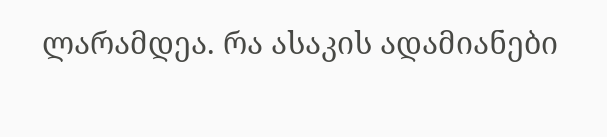ლარამდეა. რა ასაკის ადამიანები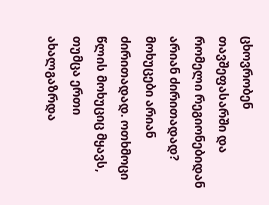ცხოვრობენ თავშეფასარში და რომელი რეგიონებიდან არიან ძირითადად?
მოხუცები არიან ძირითადად. ოთხმოცი წლის მოხუციც მყავს, თუმცა ერთი ახალგაზრდა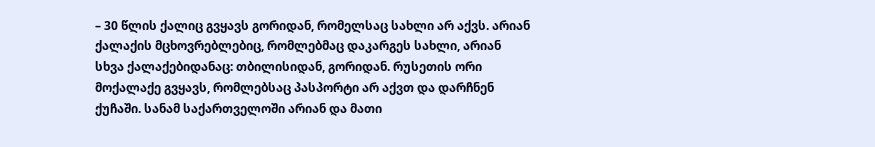– 30 წლის ქალიც გვყავს გორიდან, რომელსაც სახლი არ აქვს. არიან ქალაქის მცხოვრებლებიც, რომლებმაც დაკარგეს სახლი, არიან სხვა ქალაქებიდანაც: თბილისიდან, გორიდან. რუსეთის ორი მოქალაქე გვყავს, რომლებსაც პასპორტი არ აქვთ და დარჩნენ ქუჩაში. სანამ საქართველოში არიან და მათი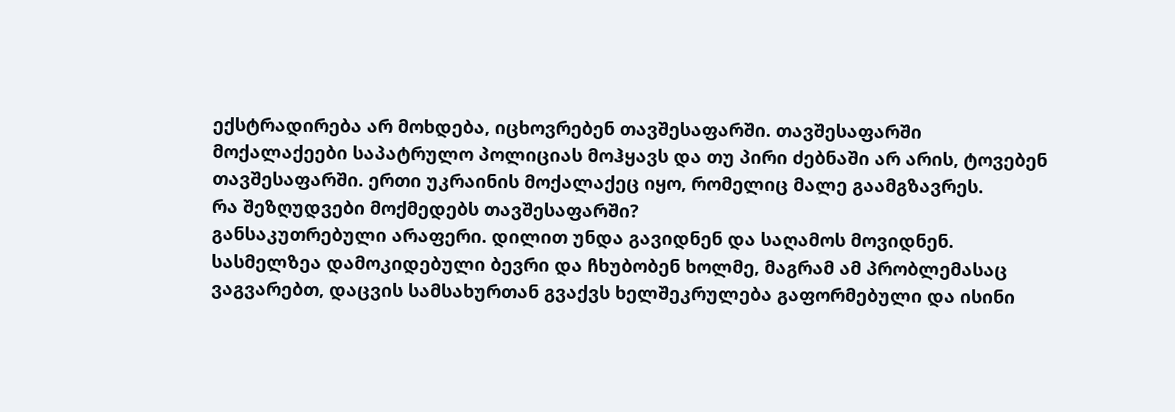ექსტრადირება არ მოხდება, იცხოვრებენ თავშესაფარში. თავშესაფარში მოქალაქეები საპატრულო პოლიციას მოჰყავს და თუ პირი ძებნაში არ არის, ტოვებენ თავშესაფარში. ერთი უკრაინის მოქალაქეც იყო, რომელიც მალე გაამგზავრეს.
რა შეზღუდვები მოქმედებს თავშესაფარში?
განსაკუთრებული არაფერი. დილით უნდა გავიდნენ და საღამოს მოვიდნენ. სასმელზეა დამოკიდებული ბევრი და ჩხუბობენ ხოლმე, მაგრამ ამ პრობლემასაც ვაგვარებთ, დაცვის სამსახურთან გვაქვს ხელშეკრულება გაფორმებული და ისინი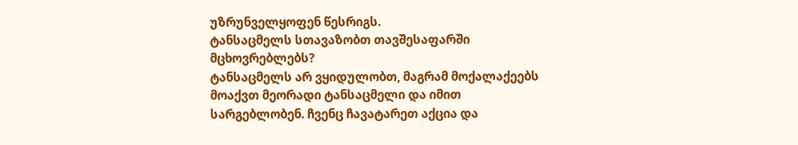უზრუნველყოფენ წესრიგს.
ტანსაცმელს სთავაზობთ თავშესაფარში მცხოვრებლებს?
ტანსაცმელს არ ვყიდულობთ, მაგრამ მოქალაქეებს მოაქვთ მეორადი ტანსაცმელი და იმით სარგებლობენ. ჩვენც ჩავატარეთ აქცია და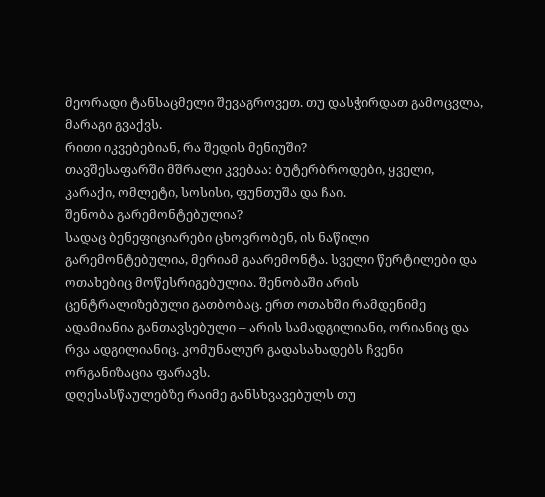მეორადი ტანსაცმელი შევაგროვეთ. თუ დასჭირდათ გამოცვლა, მარაგი გვაქვს.
რითი იკვებებიან, რა შედის მენიუში?
თავშესაფარში მშრალი კვებაა: ბუტერბროდები, ყველი, კარაქი, ომლეტი, სოსისი, ფუნთუშა და ჩაი.
შენობა გარემონტებულია?
სადაც ბენეფიციარები ცხოვრობენ, ის ნაწილი გარემონტებულია, მერიამ გაარემონტა. სველი წერტილები და ოთახებიც მოწესრიგებულია. შენობაში არის ცენტრალიზებული გათბობაც. ერთ ოთახში რამდენიმე ადამიანია განთავსებული – არის სამადგილიანი, ორიანიც და რვა ადგილიანიც. კომუნალურ გადასახადებს ჩვენი ორგანიზაცია ფარავს.
დღესასწაულებზე რაიმე განსხვავებულს თუ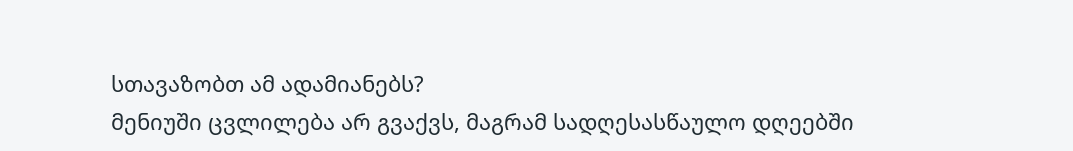სთავაზობთ ამ ადამიანებს?
მენიუში ცვლილება არ გვაქვს, მაგრამ სადღესასწაულო დღეებში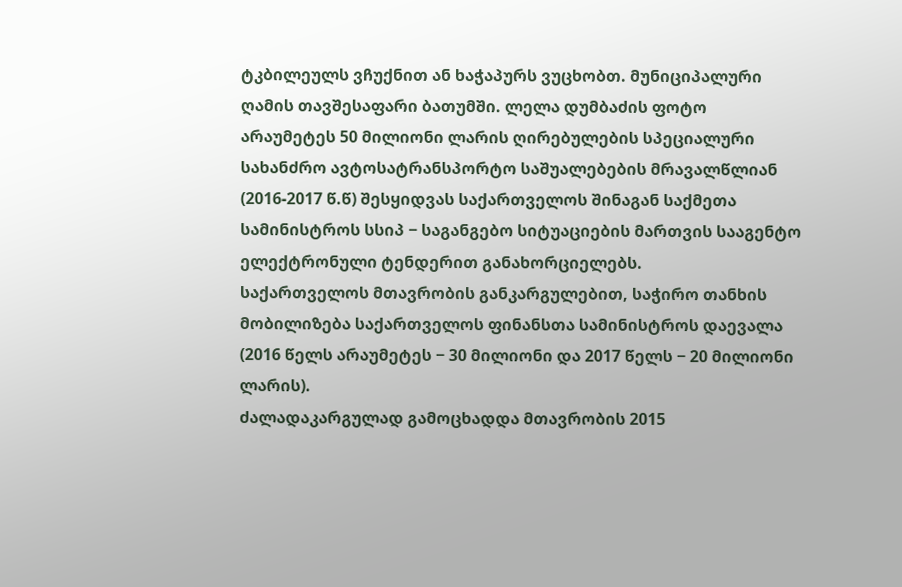ტკბილეულს ვჩუქნით ან ხაჭაპურს ვუცხობთ. მუნიციპალური ღამის თავშესაფარი ბათუმში. ლელა დუმბაძის ფოტო
არაუმეტეს 50 მილიონი ლარის ღირებულების სპეციალური სახანძრო ავტოსატრანსპორტო საშუალებების მრავალწლიან (2016-2017 წ.წ) შესყიდვას საქართველოს შინაგან საქმეთა სამინისტროს სსიპ − საგანგებო სიტუაციების მართვის სააგენტო ელექტრონული ტენდერით განახორციელებს.
საქართველოს მთავრობის განკარგულებით, საჭირო თანხის მობილიზება საქართველოს ფინანსთა სამინისტროს დაევალა (2016 წელს არაუმეტეს − 30 მილიონი და 2017 წელს − 20 მილიონი ლარის).
ძალადაკარგულად გამოცხადდა მთავრობის 2015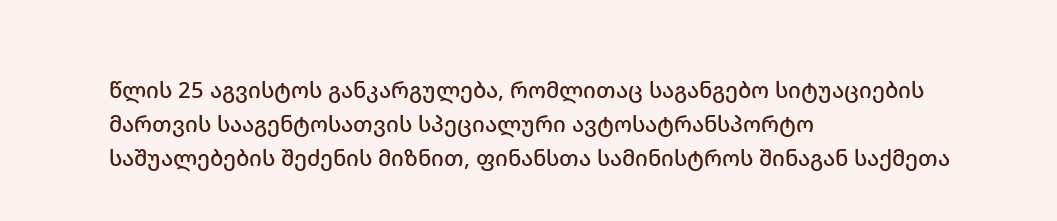წლის 25 აგვისტოს განკარგულება, რომლითაც საგანგებო სიტუაციების მართვის სააგენტოსათვის სპეციალური ავტოსატრანსპორტო საშუალებების შეძენის მიზნით, ფინანსთა სამინისტროს შინაგან საქმეთა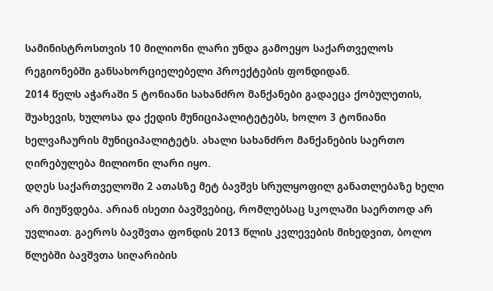სამინისტროსთვის 10 მილიონი ლარი უნდა გამოეყო საქართველოს რეგიონებში განსახორციელებელი პროექტების ფონდიდან.
2014 წელს აჭარაში 5 ტონიანი სახანძრო მანქანები გადაეცა ქობულეთის, შუახევის, ხულოსა და ქედის მუნიციპალიტეტებს, ხოლო 3 ტონიანი ხელვაჩაურის მუნიციპალიტეტს. ახალი სახანძრო მანქანების საერთო ღირებულება მილიონი ლარი იყო.
დღეს საქართველოში 2 ათასზე მეტ ბავშვს სრულყოფილ განათლებაზე ხელი არ მიუწვდება. არიან ისეთი ბავშვებიც, რომლებსაც სკოლაში საერთოდ არ უვლიათ. გაეროს ბავშვთა ფონდის 2013 წლის კვლევების მიხედვით, ბოლო წლებში ბავშვთა სიღარიბის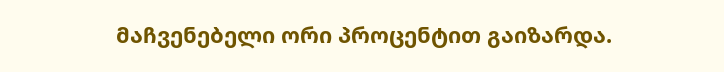მაჩვენებელი ორი პროცენტით გაიზარდა.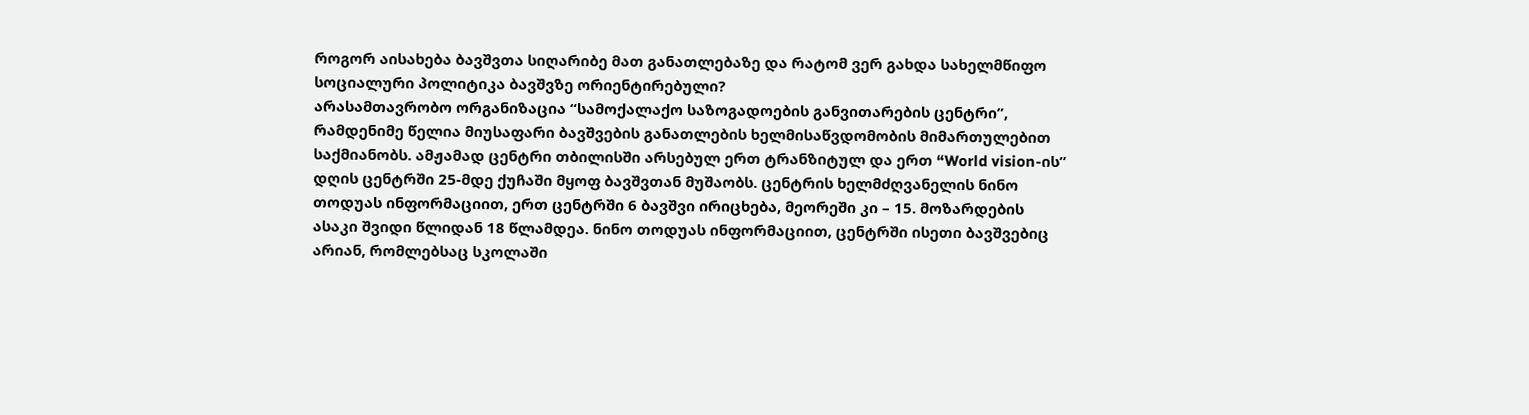როგორ აისახება ბავშვთა სიღარიბე მათ განათლებაზე და რატომ ვერ გახდა სახელმწიფო სოციალური პოლიტიკა ბავშვზე ორიენტირებული?
არასამთავრობო ორგანიზაცია “სამოქალაქო საზოგადოების განვითარების ცენტრი”, რამდენიმე წელია მიუსაფარი ბავშვების განათლების ხელმისაწვდომობის მიმართულებით საქმიანობს. ამჟამად ცენტრი თბილისში არსებულ ერთ ტრანზიტულ და ერთ “World vision-ის” დღის ცენტრში 25-მდე ქუჩაში მყოფ ბავშვთან მუშაობს. ცენტრის ხელმძღვანელის ნინო თოდუას ინფორმაციით, ერთ ცენტრში 6 ბავშვი ირიცხება, მეორეში კი – 15. მოზარდების ასაკი შვიდი წლიდან 18 წლამდეა. ნინო თოდუას ინფორმაციით, ცენტრში ისეთი ბავშვებიც არიან, რომლებსაც სკოლაში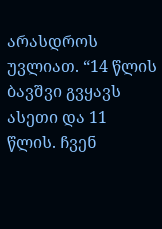არასდროს უვლიათ. “14 წლის ბავშვი გვყავს ასეთი და 11 წლის. ჩვენ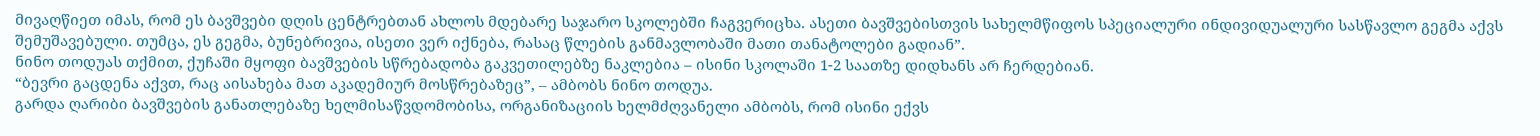მივაღწიეთ იმას, რომ ეს ბავშვები დღის ცენტრებთან ახლოს მდებარე საჯარო სკოლებში ჩაგვერიცხა. ასეთი ბავშვებისთვის სახელმწიფოს სპეციალური ინდივიდუალური სასწავლო გეგმა აქვს შემუშავებული. თუმცა, ეს გეგმა, ბუნებრივია, ისეთი ვერ იქნება, რასაც წლების განმავლობაში მათი თანატოლები გადიან”.
ნინო თოდუას თქმით, ქუჩაში მყოფი ბავშვების სწრებადობა გაკვეთილებზე ნაკლებია – ისინი სკოლაში 1-2 საათზე დიდხანს არ ჩერდებიან.
“ბევრი გაცდენა აქვთ, რაც აისახება მათ აკადემიურ მოსწრებაზეც”, – ამბობს ნინო თოდუა.
გარდა ღარიბი ბავშვების განათლებაზე ხელმისაწვდომობისა, ორგანიზაციის ხელმძღვანელი ამბობს, რომ ისინი ექვს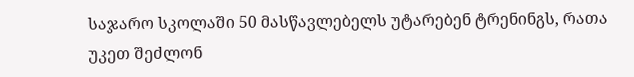საჯარო სკოლაში 50 მასწავლებელს უტარებენ ტრენინგს, რათა უკეთ შეძლონ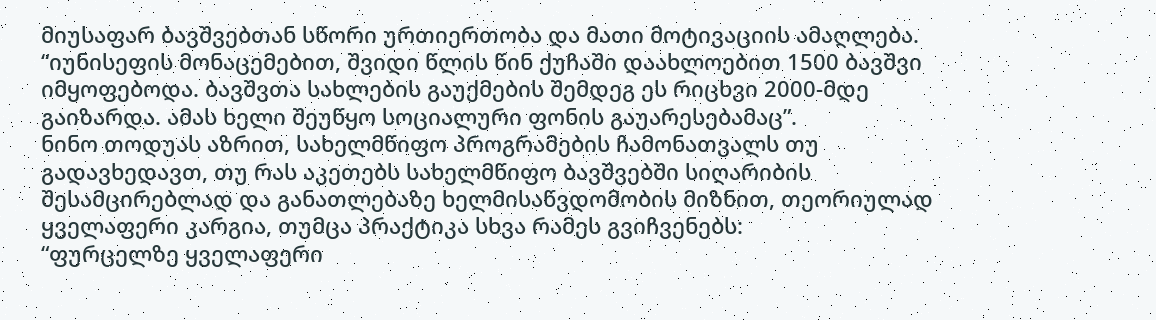მიუსაფარ ბავშვებთან სწორი ურთიერთობა და მათი მოტივაციის ამაღლება.
“იუნისეფის მონაცემებით, შვიდი წლის წინ ქუჩაში დაახლოებით 1500 ბავშვი იმყოფებოდა. ბავშვთა სახლების გაუქმების შემდეგ ეს რიცხვი 2000-მდე გაიზარდა. ამას ხელი შეუწყო სოციალური ფონის გაუარესებამაც”.
ნინო თოდუას აზრით, სახელმწიფო პროგრამების ჩამონათვალს თუ გადავხედავთ, თუ რას აკეთებს სახელმწიფო ბავშვებში სიღარიბის შესამცირებლად და განათლებაზე ხელმისაწვდომობის მიზნით, თეორიულად ყველაფერი კარგია, თუმცა პრაქტიკა სხვა რამეს გვიჩვენებს:
“ფურცელზე ყველაფერი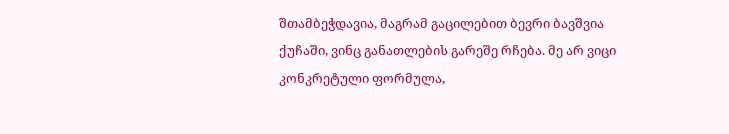შთამბეჭდავია, მაგრამ გაცილებით ბევრი ბავშვია ქუჩაში, ვინც განათლების გარეშე რჩება. მე არ ვიცი კონკრეტული ფორმულა,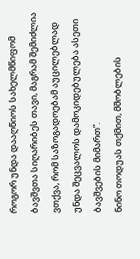როგორ უნდა დააღწიოს სახელმწიფომ ბავშვთა სიღარიბეს თავი, მაგრამ შემიძლია ვთქვა, რომ საზოგადოებამ აუცილებლად უნდა შეცვალოს დამოკიდებულება ასეთი ბავშვების მიმართ”.
ნინო თოდუას თქმით, მშობლების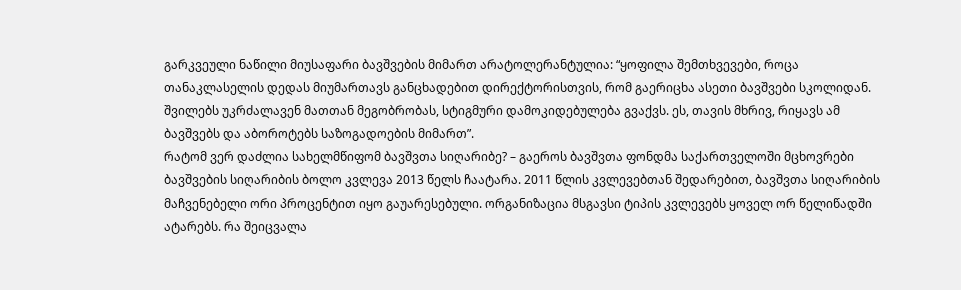გარკვეული ნაწილი მიუსაფარი ბავშვების მიმართ არატოლერანტულია: “ყოფილა შემთხვევები, როცა თანაკლასელის დედას მიუმართავს განცხადებით დირექტორისთვის, რომ გაერიცხა ასეთი ბავშვები სკოლიდან. შვილებს უკრძალავენ მათთან მეგობრობას, სტიგმური დამოკიდებულება გვაქვს. ეს, თავის მხრივ, რიყავს ამ ბავშვებს და აბოროტებს საზოგადოების მიმართ”.
რატომ ვერ დაძლია სახელმწიფომ ბავშვთა სიღარიბე? – გაეროს ბავშვთა ფონდმა საქართველოში მცხოვრები ბავშვების სიღარიბის ბოლო კვლევა 2013 წელს ჩაატარა. 2011 წლის კვლევებთან შედარებით, ბავშვთა სიღარიბის მაჩვენებელი ორი პროცენტით იყო გაუარესებული. ორგანიზაცია მსგავსი ტიპის კვლევებს ყოველ ორ წელიწადში ატარებს. რა შეიცვალა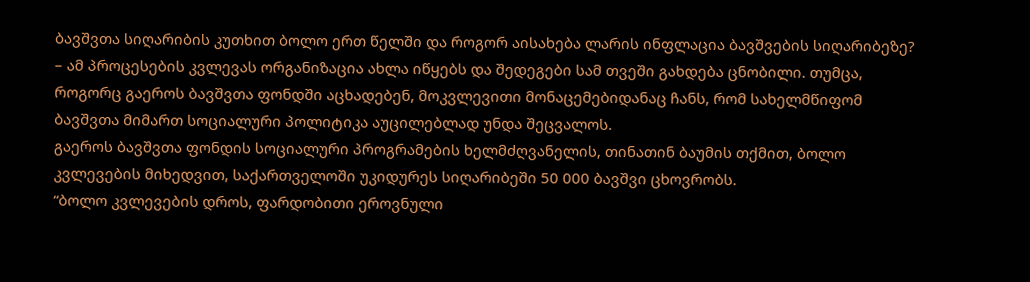ბავშვთა სიღარიბის კუთხით ბოლო ერთ წელში და როგორ აისახება ლარის ინფლაცია ბავშვების სიღარიბეზე? – ამ პროცესების კვლევას ორგანიზაცია ახლა იწყებს და შედეგები სამ თვეში გახდება ცნობილი. თუმცა, როგორც გაეროს ბავშვთა ფონდში აცხადებენ, მოკვლევითი მონაცემებიდანაც ჩანს, რომ სახელმწიფომ ბავშვთა მიმართ სოციალური პოლიტიკა აუცილებლად უნდა შეცვალოს.
გაეროს ბავშვთა ფონდის სოციალური პროგრამების ხელმძღვანელის, თინათინ ბაუმის თქმით, ბოლო კვლევების მიხედვით, საქართველოში უკიდურეს სიღარიბეში 50 000 ბავშვი ცხოვრობს.
“ბოლო კვლევების დროს, ფარდობითი ეროვნული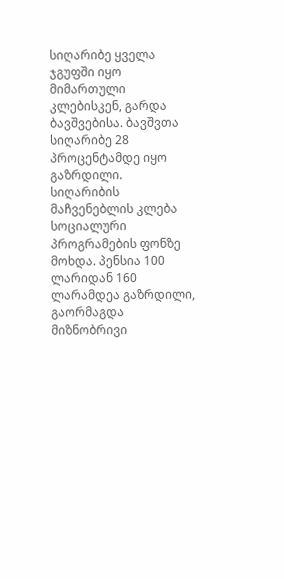სიღარიბე ყველა ჯგუფში იყო მიმართული კლებისკენ, გარდა ბავშვებისა. ბავშვთა სიღარიბე 28 პროცენტამდე იყო გაზრდილი.
სიღარიბის მაჩვენებლის კლება სოციალური პროგრამების ფონზე მოხდა. პენსია 100 ლარიდან 160 ლარამდეა გაზრდილი, გაორმაგდა მიზნობრივი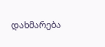დახმარება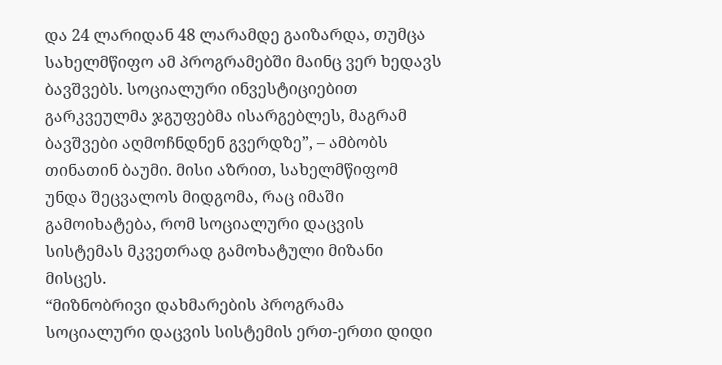და 24 ლარიდან 48 ლარამდე გაიზარდა, თუმცა სახელმწიფო ამ პროგრამებში მაინც ვერ ხედავს ბავშვებს. სოციალური ინვესტიციებით გარკვეულმა ჯგუფებმა ისარგებლეს, მაგრამ ბავშვები აღმოჩნდნენ გვერდზე”, – ამბობს თინათინ ბაუმი. მისი აზრით, სახელმწიფომ უნდა შეცვალოს მიდგომა, რაც იმაში გამოიხატება, რომ სოციალური დაცვის სისტემას მკვეთრად გამოხატული მიზანი მისცეს.
“მიზნობრივი დახმარების პროგრამა სოციალური დაცვის სისტემის ერთ-ერთი დიდი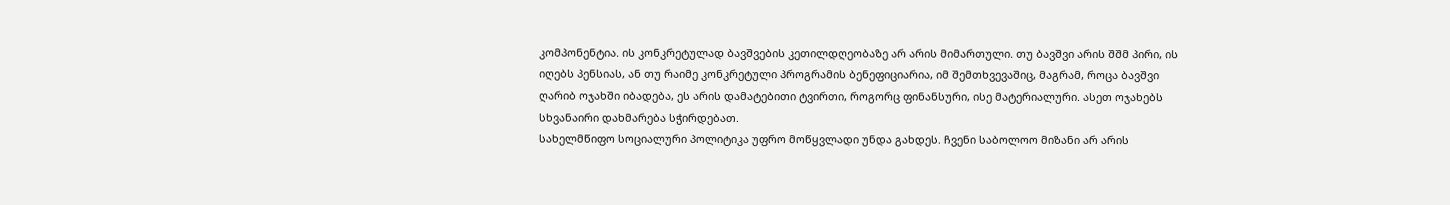კომპონენტია. ის კონკრეტულად ბავშვების კეთილდღეობაზე არ არის მიმართული. თუ ბავშვი არის შშმ პირი, ის იღებს პენსიას, ან თუ რაიმე კონკრეტული პროგრამის ბენეფიციარია, იმ შემთხვევაშიც, მაგრამ, როცა ბავშვი ღარიბ ოჯახში იბადება, ეს არის დამატებითი ტვირთი, როგორც ფინანსური, ისე მატერიალური. ასეთ ოჯახებს სხვანაირი დახმარება სჭირდებათ.
სახელმწიფო სოციალური პოლიტიკა უფრო მოწყვლადი უნდა გახდეს. ჩვენი საბოლოო მიზანი არ არის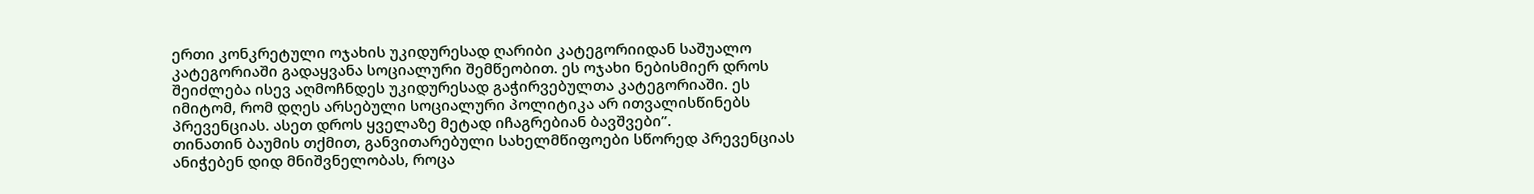ერთი კონკრეტული ოჯახის უკიდურესად ღარიბი კატეგორიიდან საშუალო კატეგორიაში გადაყვანა სოციალური შემწეობით. ეს ოჯახი ნებისმიერ დროს შეიძლება ისევ აღმოჩნდეს უკიდურესად გაჭირვებულთა კატეგორიაში. ეს იმიტომ, რომ დღეს არსებული სოციალური პოლიტიკა არ ითვალისწინებს პრევენციას. ასეთ დროს ყველაზე მეტად იჩაგრებიან ბავშვები”.
თინათინ ბაუმის თქმით, განვითარებული სახელმწიფოები სწორედ პრევენციას ანიჭებენ დიდ მნიშვნელობას, როცა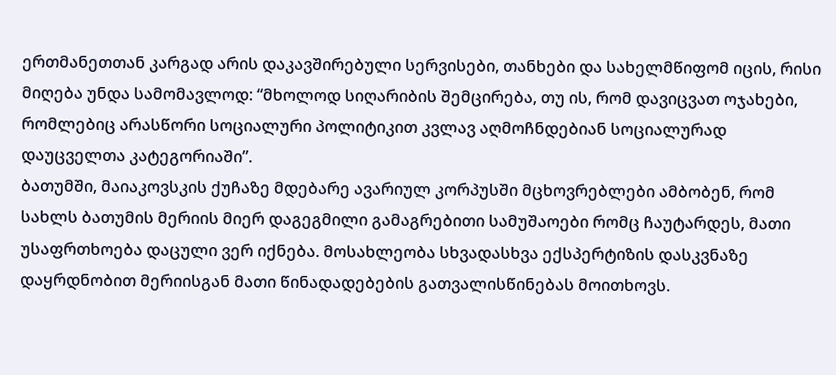ერთმანეთთან კარგად არის დაკავშირებული სერვისები, თანხები და სახელმწიფომ იცის, რისი მიღება უნდა სამომავლოდ: “მხოლოდ სიღარიბის შემცირება, თუ ის, რომ დავიცვათ ოჯახები, რომლებიც არასწორი სოციალური პოლიტიკით კვლავ აღმოჩნდებიან სოციალურად დაუცველთა კატეგორიაში”.
ბათუმში, მაიაკოვსკის ქუჩაზე მდებარე ავარიულ კორპუსში მცხოვრებლები ამბობენ, რომ სახლს ბათუმის მერიის მიერ დაგეგმილი გამაგრებითი სამუშაოები რომც ჩაუტარდეს, მათი უსაფრთხოება დაცული ვერ იქნება. მოსახლეობა სხვადასხვა ექსპერტიზის დასკვნაზე დაყრდნობით მერიისგან მათი წინადადებების გათვალისწინებას მოითხოვს.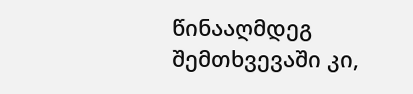წინააღმდეგ შემთხვევაში კი,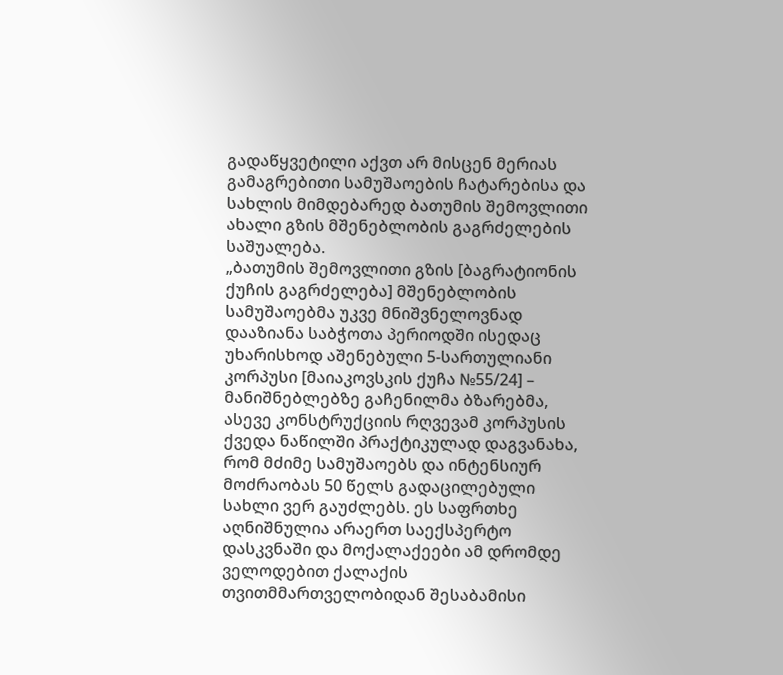გადაწყვეტილი აქვთ არ მისცენ მერიას გამაგრებითი სამუშაოების ჩატარებისა და სახლის მიმდებარედ ბათუმის შემოვლითი ახალი გზის მშენებლობის გაგრძელების საშუალება.
„ბათუმის შემოვლითი გზის [ბაგრატიონის ქუჩის გაგრძელება] მშენებლობის სამუშაოებმა უკვე მნიშვნელოვნად დააზიანა საბჭოთა პერიოდში ისედაც უხარისხოდ აშენებული 5-სართულიანი კორპუსი [მაიაკოვსკის ქუჩა №55/24] – მანიშნებლებზე გაჩენილმა ბზარებმა, ასევე კონსტრუქციის რღვევამ კორპუსის ქვედა ნაწილში პრაქტიკულად დაგვანახა, რომ მძიმე სამუშაოებს და ინტენსიურ მოძრაობას 50 წელს გადაცილებული სახლი ვერ გაუძლებს. ეს საფრთხე აღნიშნულია არაერთ საექსპერტო დასკვნაში და მოქალაქეები ამ დრომდე ველოდებით ქალაქის თვითმმართველობიდან შესაბამისი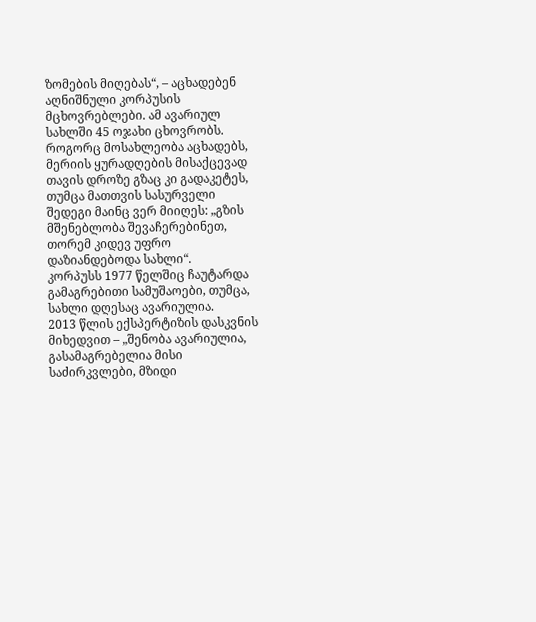ზომების მიღებას“, – აცხადებენ აღნიშნული კორპუსის მცხოვრებლები. ამ ავარიულ სახლში 45 ოჯახი ცხოვრობს.
როგორც მოსახლეობა აცხადებს, მერიის ყურადღების მისაქცევად თავის დროზე გზაც კი გადაკეტეს, თუმცა მათთვის სასურველი შედეგი მაინც ვერ მიიღეს: „გზის მშენებლობა შევაჩერებინეთ, თორემ კიდევ უფრო დაზიანდებოდა სახლი“.
კორპუსს 1977 წელშიც ჩაუტარდა გამაგრებითი სამუშაოები, თუმცა, სახლი დღესაც ავარიულია.
2013 წლის ექსპერტიზის დასკვნის მიხედვით – „შენობა ავარიულია, გასამაგრებელია მისი საძირკვლები, მზიდი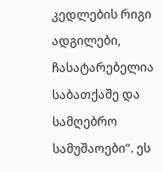კედლების რიგი ადგილები, ჩასატარებელია საბათქაშე და სამღებრო სამუშაოები“. ეს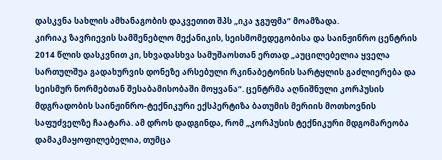დასკვნა სახლის ამხანაგობის დაკვეთით შპს „იკა ჯგუფმა“ მოამზადა.
კირიაკ ზავრიევის სამშენებლო მექანიკის, სეისმომედეგობისა და საინჟინრო ცენტრის 2014 წლის დასკვნით კი, სხვადასხვა სამუშაოსთან ერთად „აუცილებელია ყველა სართულშუა გადახურვის დონეზე არსებული რკინაბეტონის სარტყლის გაძლიერება და სეისმურ ნორმებთან შესაბამისობაში მოყვანა“. ცენტრმა აღნიშნული კორპუსის მდგრადობის საინჟინრო-ტექნიკური ექსპერტიზა ბათუმის მერიის მოთხოვნის საფუძველზე ჩაატარა. ამ დროს დადგინდა, რომ „კორპუსის ტექნიკური მდგომარეობა დამაკმაყოფილებელია, თუმცა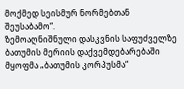მოქმედ სეისმურ ნორმებთან შეუსაბამო“.
ზემოაღნიშნული დასკვნის საფუძველზე ბათუმის მერიის დაქვემდებარებაში მყოფმა „ბათუმის კორპუსმა“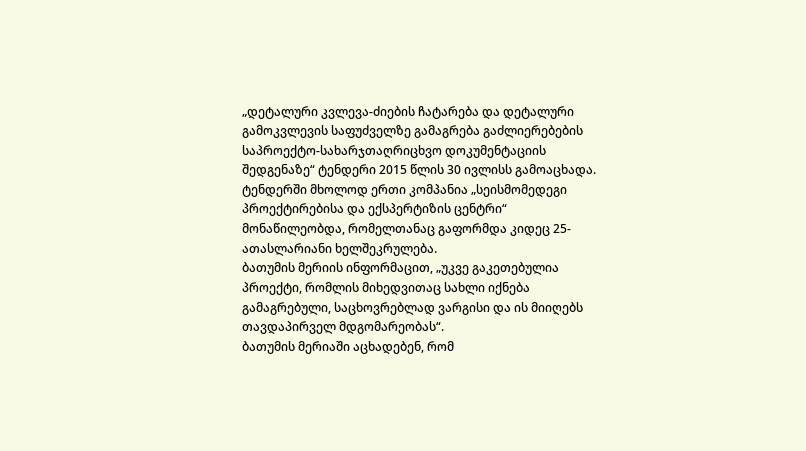„დეტალური კვლევა-ძიების ჩატარება და დეტალური გამოკვლევის საფუძველზე გამაგრება გაძლიერებების საპროექტო-სახარჯთაღრიცხვო დოკუმენტაციის შედგენაზე“ ტენდერი 2015 წლის 30 ივლისს გამოაცხადა.
ტენდერში მხოლოდ ერთი კომპანია „სეისმომედეგი პროექტირებისა და ექსპერტიზის ცენტრი“ მონაწილეობდა, რომელთანაც გაფორმდა კიდეც 25-ათასლარიანი ხელშეკრულება.
ბათუმის მერიის ინფორმაცით, „უკვე გაკეთებულია პროექტი, რომლის მიხედვითაც სახლი იქნება გამაგრებული, საცხოვრებლად ვარგისი და ის მიიღებს თავდაპირველ მდგომარეობას“.
ბათუმის მერიაში აცხადებენ, რომ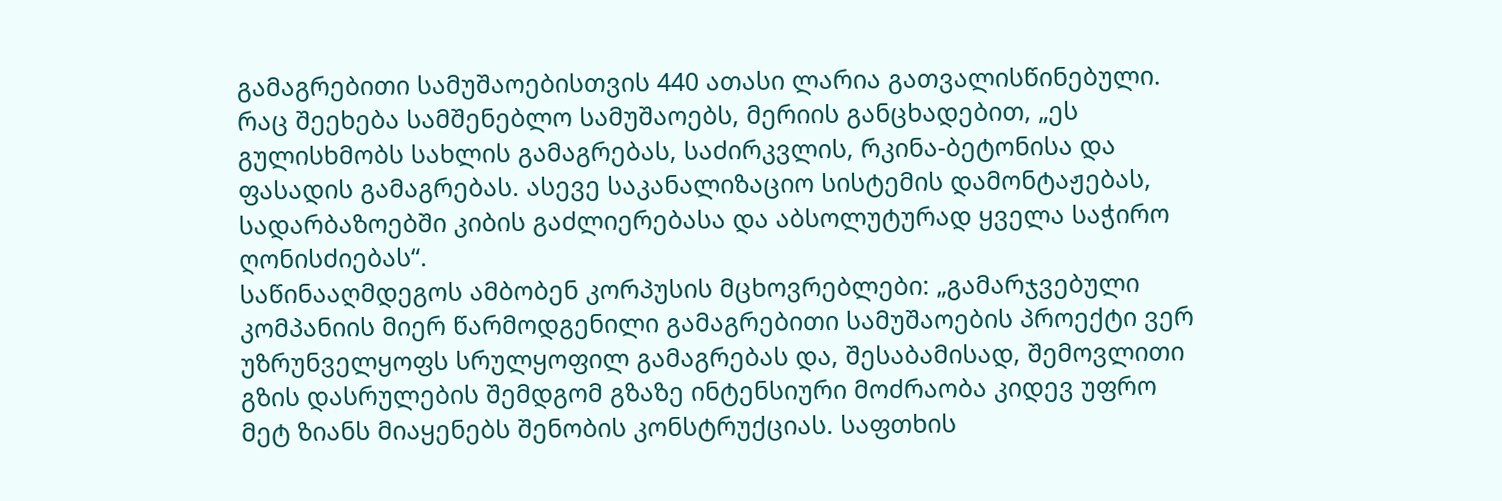გამაგრებითი სამუშაოებისთვის 440 ათასი ლარია გათვალისწინებული. რაც შეეხება სამშენებლო სამუშაოებს, მერიის განცხადებით, „ეს გულისხმობს სახლის გამაგრებას, საძირკვლის, რკინა-ბეტონისა და ფასადის გამაგრებას. ასევე საკანალიზაციო სისტემის დამონტაჟებას, სადარბაზოებში კიბის გაძლიერებასა და აბსოლუტურად ყველა საჭირო ღონისძიებას“.
საწინააღმდეგოს ამბობენ კორპუსის მცხოვრებლები: „გამარჯვებული კომპანიის მიერ წარმოდგენილი გამაგრებითი სამუშაოების პროექტი ვერ უზრუნველყოფს სრულყოფილ გამაგრებას და, შესაბამისად, შემოვლითი გზის დასრულების შემდგომ გზაზე ინტენსიური მოძრაობა კიდევ უფრო მეტ ზიანს მიაყენებს შენობის კონსტრუქციას. საფთხის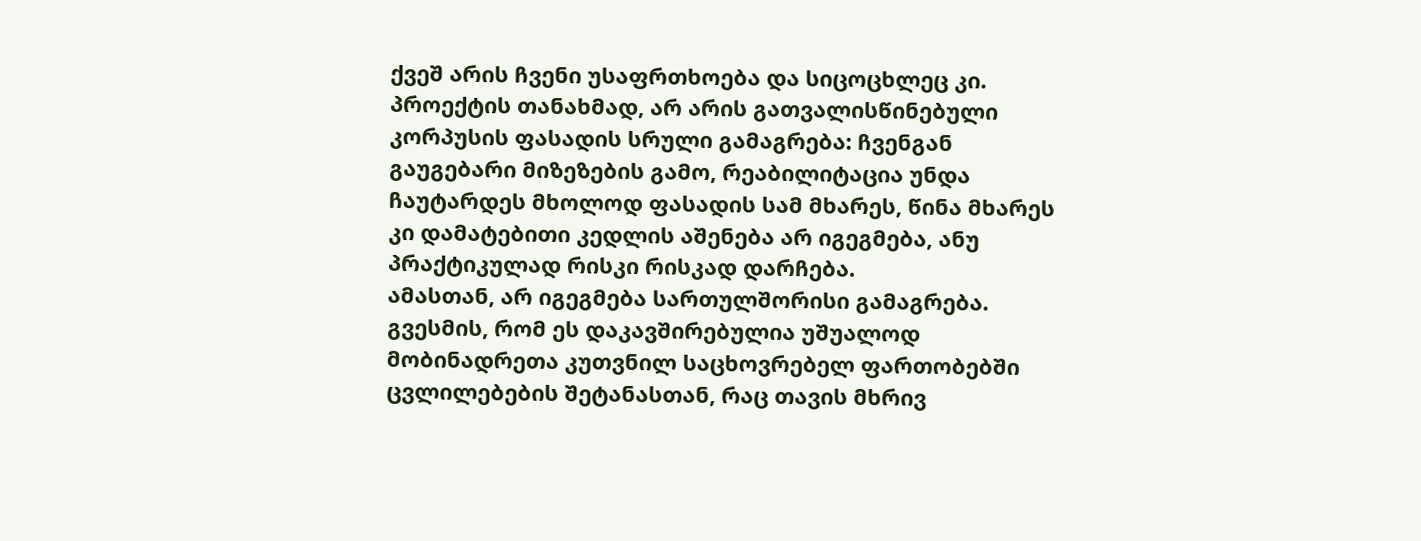ქვეშ არის ჩვენი უსაფრთხოება და სიცოცხლეც კი. პროექტის თანახმად, არ არის გათვალისწინებული კორპუსის ფასადის სრული გამაგრება: ჩვენგან გაუგებარი მიზეზების გამო, რეაბილიტაცია უნდა ჩაუტარდეს მხოლოდ ფასადის სამ მხარეს, წინა მხარეს კი დამატებითი კედლის აშენება არ იგეგმება, ანუ პრაქტიკულად რისკი რისკად დარჩება.
ამასთან, არ იგეგმება სართულშორისი გამაგრება. გვესმის, რომ ეს დაკავშირებულია უშუალოდ მობინადრეთა კუთვნილ საცხოვრებელ ფართობებში ცვლილებების შეტანასთან, რაც თავის მხრივ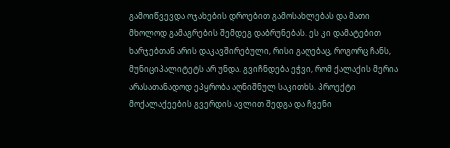გამოიწვევდა ოჯახების დროებით გამოსახლებას და მათი მხოლოდ გამაგრების შემდეგ დაბრუნებას. ეს კი დამატებით ხარჯებთან არის დაკავშირებული, რისი გაღებაც, როგორც ჩანს, მუნიციპალიტეტს არ უნდა. გვიჩნდება ეჭვი, რომ ქალაქის მერია არასათანადოდ ეპყრობა აღნიშნულ საკითხს. პროექტი მოქალაქეების გვერდის ავლით შედგა და ჩვენი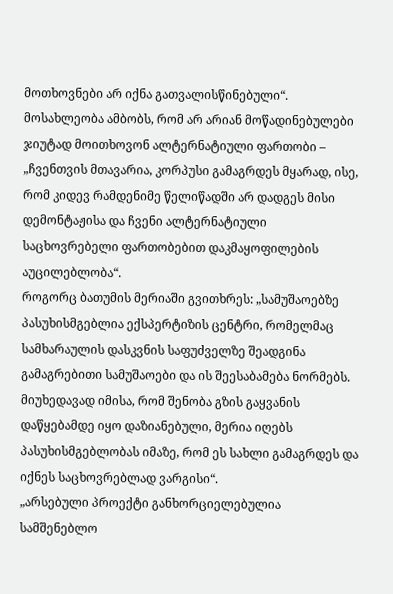მოთხოვნები არ იქნა გათვალისწინებული“.
მოსახლეობა ამბობს, რომ არ არიან მოწადინებულები ჯიუტად მოითხოვონ ალტერნატიული ფართობი – „ჩვენთვის მთავარია, კორპუსი გამაგრდეს მყარად, ისე, რომ კიდევ რამდენიმე წელიწადში არ დადგეს მისი დემონტაჟისა და ჩვენი ალტერნატიული საცხოვრებელი ფართობებით დაკმაყოფილების აუცილებლობა“.
როგორც ბათუმის მერიაში გვითხრეს: „სამუშაოებზე პასუხისმგებლია ექსპერტიზის ცენტრი, რომელმაც სამხარაულის დასკვნის საფუძველზე შეადგინა გამაგრებითი სამუშაოები და ის შეესაბამება ნორმებს. მიუხედავად იმისა, რომ შენობა გზის გაყვანის დაწყებამდე იყო დაზიანებული, მერია იღებს პასუხისმგებლობას იმაზე, რომ ეს სახლი გამაგრდეს და იქნეს საცხოვრებლად ვარგისი“.
„არსებული პროექტი განხორციელებულია სამშენებლო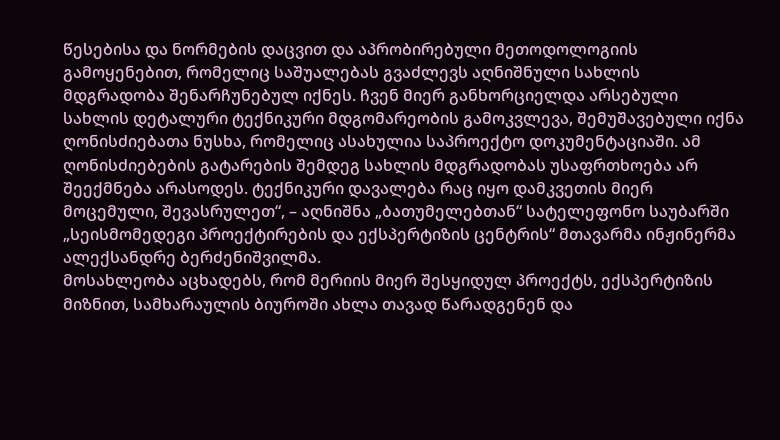წესებისა და ნორმების დაცვით და აპრობირებული მეთოდოლოგიის გამოყენებით, რომელიც საშუალებას გვაძლევს აღნიშნული სახლის მდგრადობა შენარჩუნებულ იქნეს. ჩვენ მიერ განხორციელდა არსებული სახლის დეტალური ტექნიკური მდგომარეობის გამოკვლევა, შემუშავებული იქნა ღონისძიებათა ნუსხა, რომელიც ასახულია საპროექტო დოკუმენტაციაში. ამ ღონისძიებების გატარების შემდეგ სახლის მდგრადობას უსაფრთხოება არ შეექმნება არასოდეს. ტექნიკური დავალება რაც იყო დამკვეთის მიერ მოცემული, შევასრულეთ“, – აღნიშნა „ბათუმელებთან“ სატელეფონო საუბარში „სეისმომედეგი პროექტირების და ექსპერტიზის ცენტრის“ მთავარმა ინჟინერმა ალექსანდრე ბერძენიშვილმა.
მოსახლეობა აცხადებს, რომ მერიის მიერ შესყიდულ პროექტს, ექსპერტიზის მიზნით, სამხარაულის ბიუროში ახლა თავად წარადგენენ და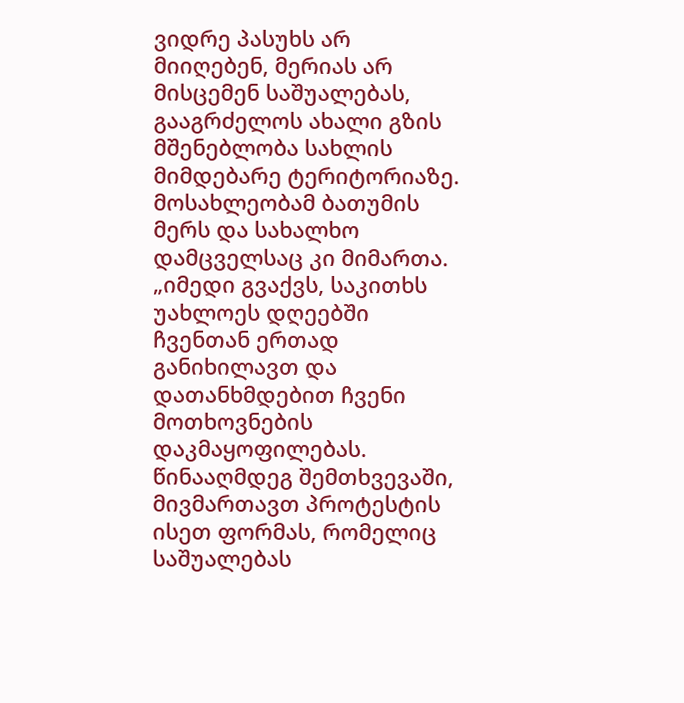ვიდრე პასუხს არ მიიღებენ, მერიას არ მისცემენ საშუალებას, გააგრძელოს ახალი გზის მშენებლობა სახლის მიმდებარე ტერიტორიაზე. მოსახლეობამ ბათუმის მერს და სახალხო დამცველსაც კი მიმართა.
„იმედი გვაქვს, საკითხს უახლოეს დღეებში ჩვენთან ერთად განიხილავთ და დათანხმდებით ჩვენი მოთხოვნების დაკმაყოფილებას. წინააღმდეგ შემთხვევაში, მივმართავთ პროტესტის ისეთ ფორმას, რომელიც საშუალებას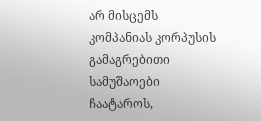არ მისცემს კომპანიას კორპუსის გამაგრებითი სამუშაოები ჩაატაროს,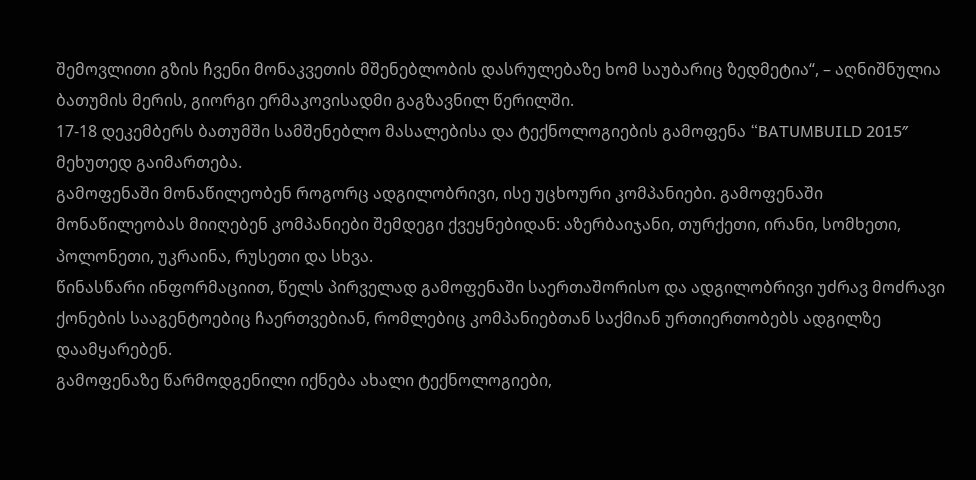შემოვლითი გზის ჩვენი მონაკვეთის მშენებლობის დასრულებაზე ხომ საუბარიც ზედმეტია“, – აღნიშნულია ბათუმის მერის, გიორგი ერმაკოვისადმი გაგზავნილ წერილში.
17-18 დეკემბერს ბათუმში სამშენებლო მასალებისა და ტექნოლოგიების გამოფენა “BATUMBUILD 2015″ მეხუთედ გაიმართება.
გამოფენაში მონაწილეობენ როგორც ადგილობრივი, ისე უცხოური კომპანიები. გამოფენაში მონაწილეობას მიიღებენ კომპანიები შემდეგი ქვეყნებიდან: აზერბაიჯანი, თურქეთი, ირანი, სომხეთი, პოლონეთი, უკრაინა, რუსეთი და სხვა.
წინასწარი ინფორმაციით, წელს პირველად გამოფენაში საერთაშორისო და ადგილობრივი უძრავ მოძრავი ქონების სააგენტოებიც ჩაერთვებიან, რომლებიც კომპანიებთან საქმიან ურთიერთობებს ადგილზე დაამყარებენ.
გამოფენაზე წარმოდგენილი იქნება ახალი ტექნოლოგიები,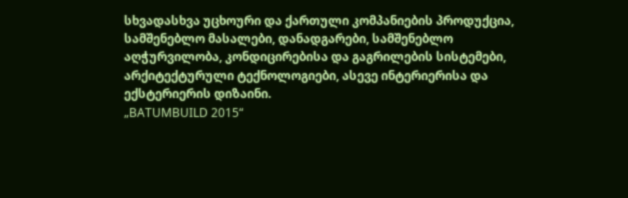სხვადასხვა უცხოური და ქართული კომპანიების პროდუქცია, სამშენებლო მასალები, დანადგარები, სამშენებლო აღჭურვილობა, კონდიცირებისა და გაგრილების სისტემები, არქიტექტურული ტექნოლოგიები, ასევე ინტერიერისა და ექსტერიერის დიზაინი.
„BATUMBUILD 2015“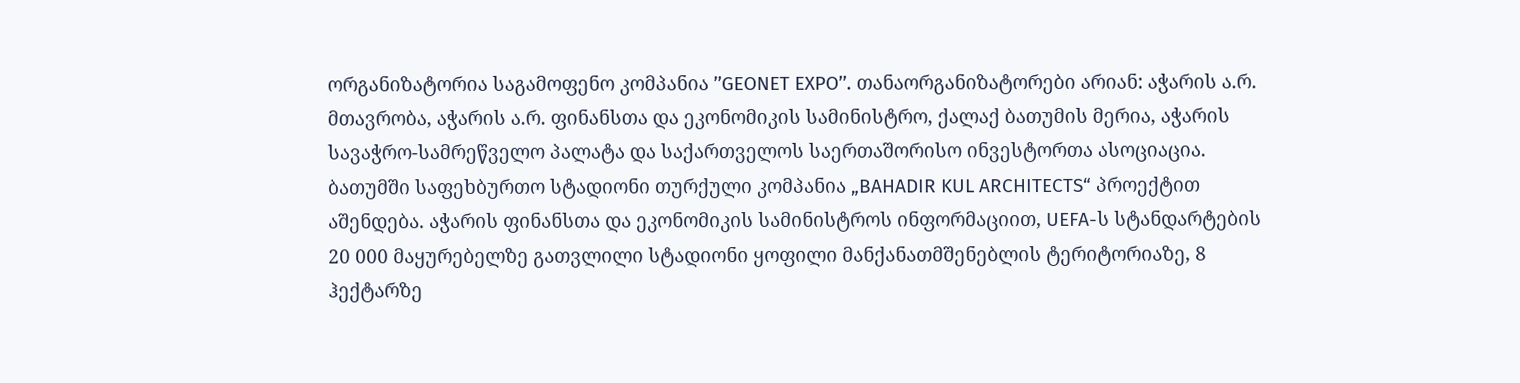ორგანიზატორია საგამოფენო კომპანია ’’GEONET EXPO’’. თანაორგანიზატორები არიან: აჭარის ა.რ. მთავრობა, აჭარის ა.რ. ფინანსთა და ეკონომიკის სამინისტრო, ქალაქ ბათუმის მერია, აჭარის სავაჭრო-სამრეწველო პალატა და საქართველოს საერთაშორისო ინვესტორთა ასოციაცია.
ბათუმში საფეხბურთო სტადიონი თურქული კომპანია „BAHADIR KUL ARCHITECTS“ პროექტით აშენდება. აჭარის ფინანსთა და ეკონომიკის სამინისტროს ინფორმაციით, UEFA-ს სტანდარტების 20 000 მაყურებელზე გათვლილი სტადიონი ყოფილი მანქანათმშენებლის ტერიტორიაზე, 8 ჰექტარზე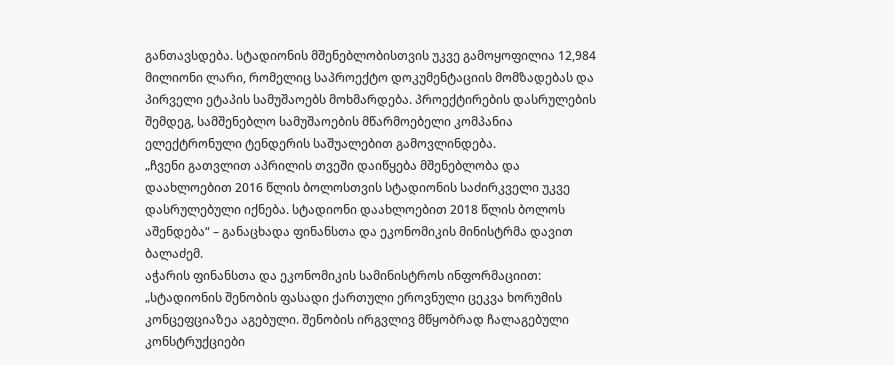განთავსდება. სტადიონის მშენებლობისთვის უკვე გამოყოფილია 12,984 მილიონი ლარი, რომელიც საპროექტო დოკუმენტაციის მომზადებას და პირველი ეტაპის სამუშაოებს მოხმარდება. პროექტირების დასრულების შემდეგ, სამშენებლო სამუშაოების მწარმოებელი კომპანია ელექტრონული ტენდერის საშუალებით გამოვლინდება.
„ჩვენი გათვლით აპრილის თვეში დაიწყება მშენებლობა და დაახლოებით 2016 წლის ბოლოსთვის სტადიონის საძირკველი უკვე დასრულებული იქნება. სტადიონი დაახლოებით 2018 წლის ბოლოს აშენდება“ – განაცხადა ფინანსთა და ეკონომიკის მინისტრმა დავით ბალაძემ.
აჭარის ფინანსთა და ეკონომიკის სამინისტროს ინფორმაციით: „სტადიონის შენობის ფასადი ქართული ეროვნული ცეკვა ხორუმის კონცეფციაზეა აგებული. შენობის ირგვლივ მწყობრად ჩალაგებული კონსტრუქციები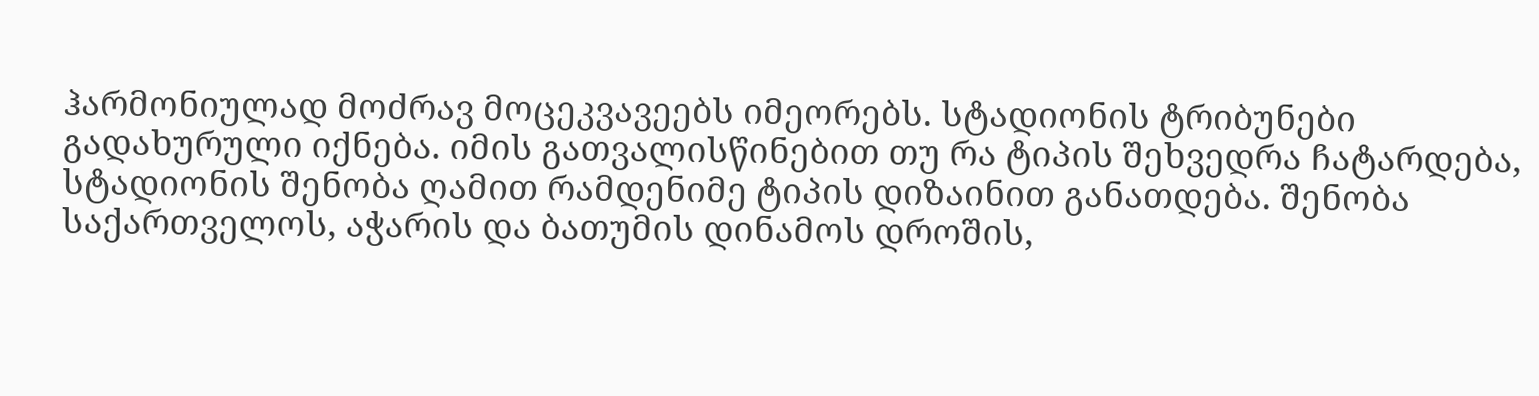ჰარმონიულად მოძრავ მოცეკვავეებს იმეორებს. სტადიონის ტრიბუნები გადახურული იქნება. იმის გათვალისწინებით თუ რა ტიპის შეხვედრა ჩატარდება, სტადიონის შენობა ღამით რამდენიმე ტიპის დიზაინით განათდება. შენობა საქართველოს, აჭარის და ბათუმის დინამოს დროშის,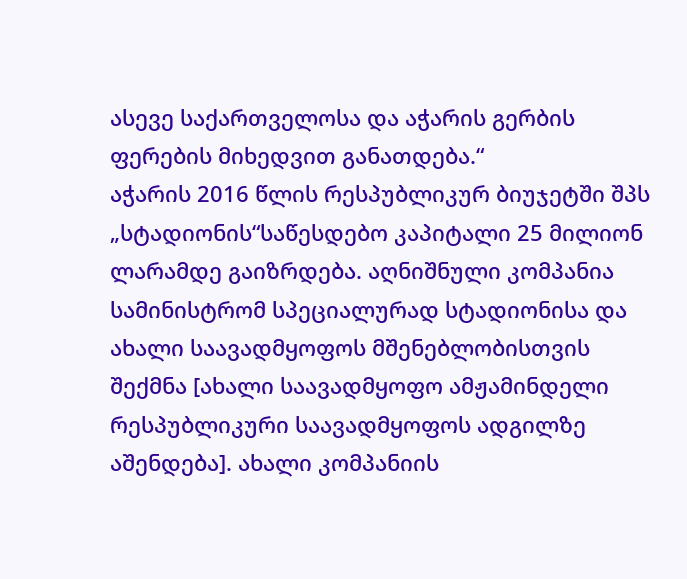ასევე საქართველოსა და აჭარის გერბის ფერების მიხედვით განათდება.“
აჭარის 2016 წლის რესპუბლიკურ ბიუჯეტში შპს „სტადიონის“საწესდებო კაპიტალი 25 მილიონ ლარამდე გაიზრდება. აღნიშნული კომპანია სამინისტრომ სპეციალურად სტადიონისა და ახალი საავადმყოფოს მშენებლობისთვის შექმნა [ახალი საავადმყოფო ამჟამინდელი რესპუბლიკური საავადმყოფოს ადგილზე აშენდება]. ახალი კომპანიის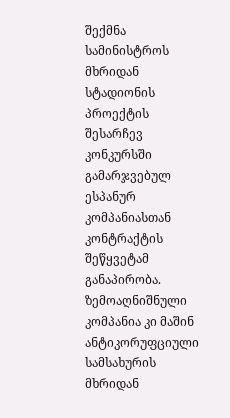შექმნა სამინისტროს მხრიდან სტადიონის პროექტის შესარჩევ კონკურსში გამარჯვებულ ესპანურ კომპანიასთან კონტრაქტის შეწყვეტამ განაპირობა. ზემოაღნიშნული კომპანია კი მაშინ ანტიკორუფციული სამსახურის მხრიდან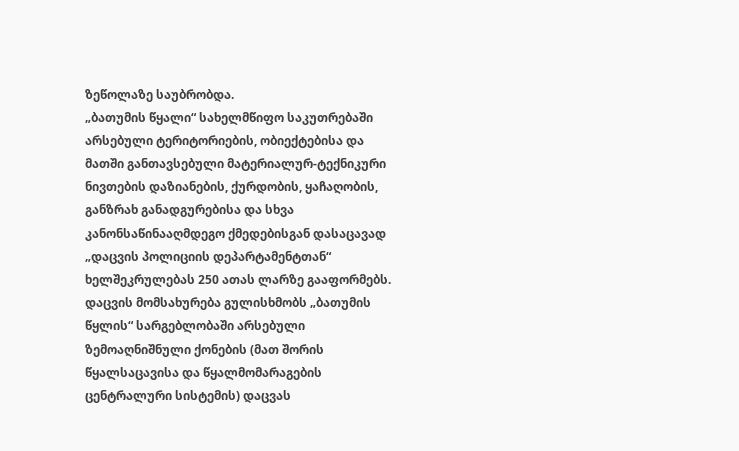ზეწოლაზე საუბრობდა.
„ბათუმის წყალი“ სახელმწიფო საკუთრებაში არსებული ტერიტორიების, ობიექტებისა და მათში განთავსებული მატერიალურ-ტექნიკური ნივთების დაზიანების, ქურდობის, ყაჩაღობის, განზრახ განადგურებისა და სხვა კანონსაწინააღმდეგო ქმედებისგან დასაცავად „დაცვის პოლიციის დეპარტამენტთან“ ხელშეკრულებას 250 ათას ლარზე გააფორმებს.
დაცვის მომსახურება გულისხმობს „ბათუმის წყლის“ სარგებლობაში არსებული ზემოაღნიშნული ქონების (მათ შორის წყალსაცავისა და წყალმომარაგების ცენტრალური სისტემის) დაცვას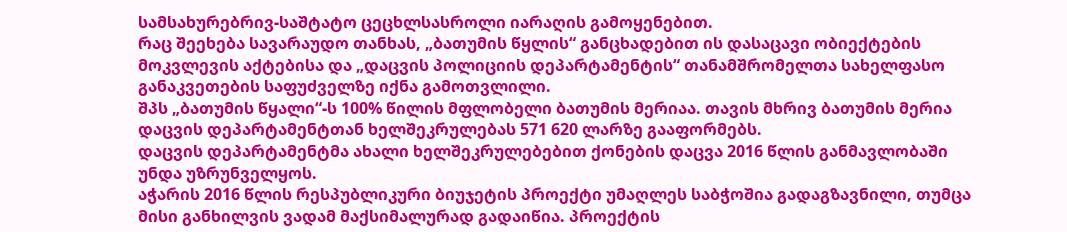სამსახურებრივ-საშტატო ცეცხლსასროლი იარაღის გამოყენებით.
რაც შეეხება სავარაუდო თანხას, „ბათუმის წყლის“ განცხადებით ის დასაცავი ობიექტების მოკვლევის აქტებისა და „დაცვის პოლიციის დეპარტამენტის“ თანამშრომელთა სახელფასო განაკვეთების საფუძველზე იქნა გამოთვლილი.
შპს „ბათუმის წყალი“-ს 100% წილის მფლობელი ბათუმის მერიაა. თავის მხრივ ბათუმის მერია დაცვის დეპარტამენტთან ხელშეკრულებას 571 620 ლარზე გააფორმებს.
დაცვის დეპარტამენტმა ახალი ხელშეკრულებებით ქონების დაცვა 2016 წლის განმავლობაში უნდა უზრუნველყოს.
აჭარის 2016 წლის რესპუბლიკური ბიუჯეტის პროექტი უმაღლეს საბჭოშია გადაგზავნილი, თუმცა მისი განხილვის ვადამ მაქსიმალურად გადაიწია. პროექტის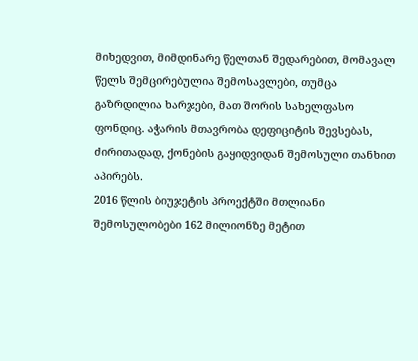მიხედვით, მიმდინარე წელთან შედარებით, მომავალ წელს შემცირებულია შემოსავლები, თუმცა გაზრდილია ხარჯები, მათ შორის სახელფასო ფონდიც. აჭარის მთავრობა დეფიციტის შევსებას, ძირითადად, ქონების გაყიდვიდან შემოსული თანხით აპირებს.
2016 წლის ბიუჯეტის პროექტში მთლიანი შემოსულობები 162 მილიონზე მეტით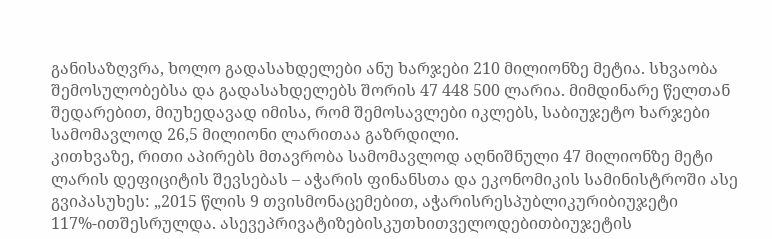განისაზღვრა, ხოლო გადასახდელები ანუ ხარჯები 210 მილიონზე მეტია. სხვაობა შემოსულობებსა და გადასახდელებს შორის 47 448 500 ლარია. მიმდინარე წელთან შედარებით, მიუხედავად იმისა, რომ შემოსავლები იკლებს, საბიუჯეტო ხარჯები სამომავლოდ 26,5 მილიონი ლარითაა გაზრდილი.
კითხვაზე, რითი აპირებს მთავრობა სამომავლოდ აღნიშნული 47 მილიონზე მეტი ლარის დეფიციტის შევსებას – აჭარის ფინანსთა და ეკონომიკის სამინისტროში ასე გვიპასუხეს: „2015 წლის 9 თვისმონაცემებით, აჭარისრესპუბლიკურიბიუჯეტი 117%-ითშესრულდა. ასევეპრივატიზებისკუთხითველოდებითბიუჯეტის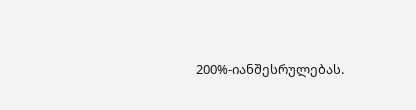200%-იანშესრულებას.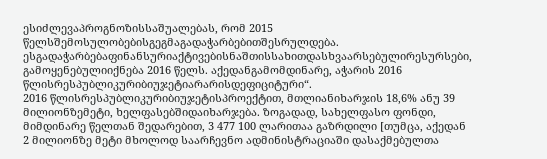ესიძლევაპროგნოზისსაშუალებას, რომ 2015 წელსშემოსულობებისგეგმაგადაჭარბებითშესრულდება. ესგადაჭარბებაფინანსურიაქტივებისნაშთისსახითდასხვაარსებულირესურსები, გამოყენებულიიქნება 2016 წელს. აქედანგამომდინარე, აჭარის 2016 წლისრესპუბლიკურიბიუჯეტიარარისდეფიციტური“.
2016 წლისრესპუბლიკურიბიუჯეტისპროექტით, მთლიანიხარჯის 18,6% ანუ 39 მილიონზემეტი, ხელფასებშიდაიხარჯება. ზოგადად, სახელფასო ფონდი, მიმდინარე წელთან შედარებით, 3 477 100 ლარითაა გაზრდილი [თუმცა, აქედან 2 მილიონზე მეტი მხოლოდ საარჩევნო ადმინისტრაციაში დასაქმებულთა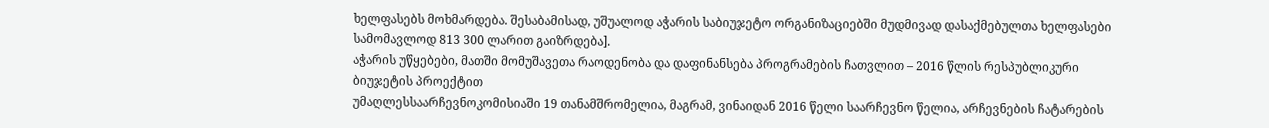ხელფასებს მოხმარდება. შესაბამისად, უშუალოდ აჭარის საბიუჯეტო ორგანიზაციებში მუდმივად დასაქმებულთა ხელფასები სამომავლოდ 813 300 ლარით გაიზრდება].
აჭარის უწყებები, მათში მომუშავეთა რაოდენობა და დაფინანსება პროგრამების ჩათვლით – 2016 წლის რესპუბლიკური ბიუჯეტის პროექტით
უმაღლესსაარჩევნოკომისიაში 19 თანამშრომელია, მაგრამ, ვინაიდან 2016 წელი საარჩევნო წელია, არჩევნების ჩატარების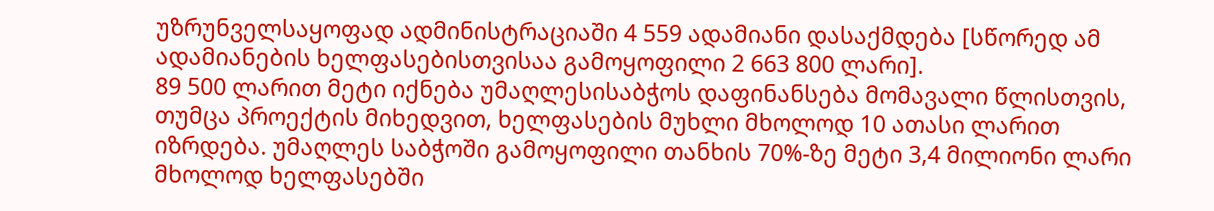უზრუნველსაყოფად ადმინისტრაციაში 4 559 ადამიანი დასაქმდება [სწორედ ამ ადამიანების ხელფასებისთვისაა გამოყოფილი 2 663 800 ლარი].
89 500 ლარით მეტი იქნება უმაღლესისაბჭოს დაფინანსება მომავალი წლისთვის, თუმცა პროექტის მიხედვით, ხელფასების მუხლი მხოლოდ 10 ათასი ლარით იზრდება. უმაღლეს საბჭოში გამოყოფილი თანხის 70%-ზე მეტი 3,4 მილიონი ლარი მხოლოდ ხელფასებში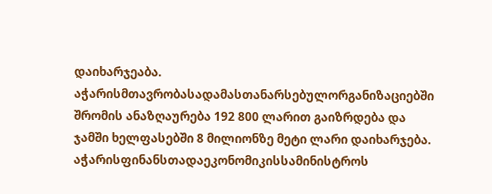დაიხარჯეაბა.
აჭარისმთავრობასადამასთანარსებულორგანიზაციებში შრომის ანაზღაურება 192 800 ლარით გაიზრდება და ჯამში ხელფასებში 8 მილიონზე მეტი ლარი დაიხარჯება.
აჭარისფინანსთადაეკონომიკისსამინისტროს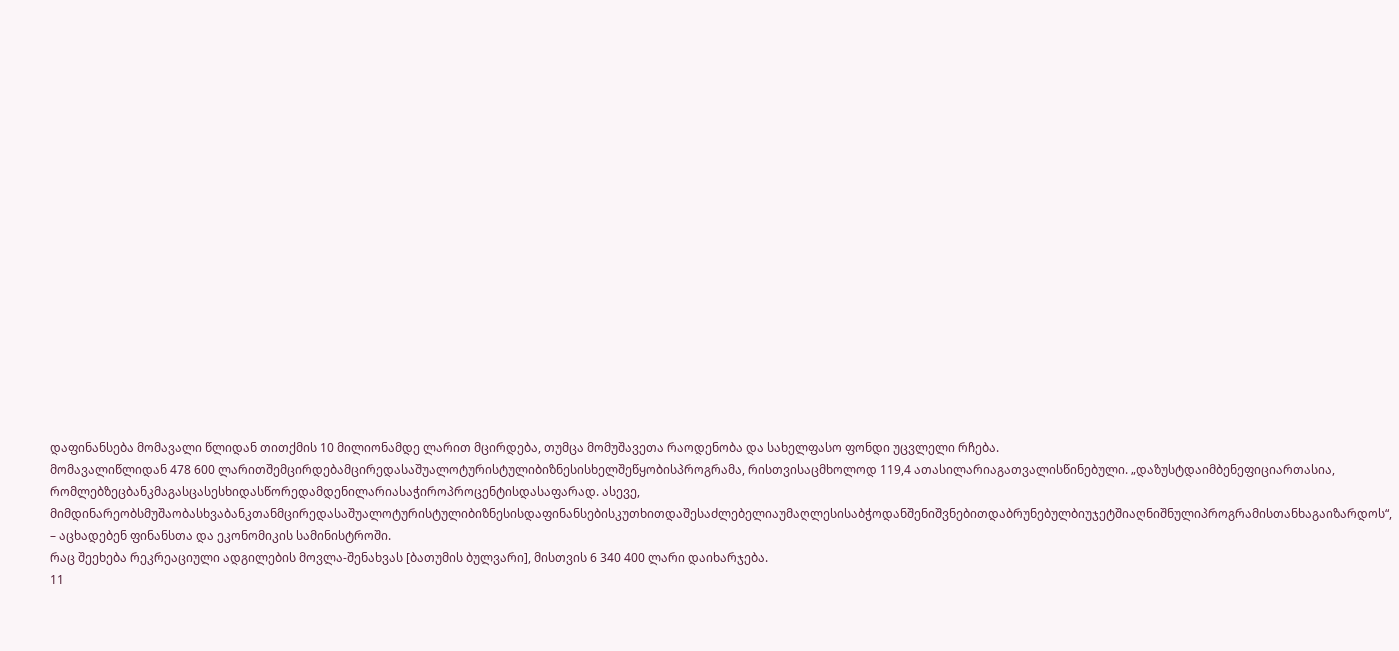დაფინანსება მომავალი წლიდან თითქმის 10 მილიონამდე ლარით მცირდება, თუმცა მომუშავეთა რაოდენობა და სახელფასო ფონდი უცვლელი რჩება.
მომავალიწლიდან 478 600 ლარითშემცირდებამცირედასაშუალოტურისტულიბიზნესისხელშეწყობისპროგრამა, რისთვისაცმხოლოდ 119,4 ათასილარიაგათვალისწინებული. „დაზუსტდაიმბენეფიციართასია, რომლებზეცბანკმაგასცასესხიდასწორედამდენილარიასაჭიროპროცენტისდასაფარად. ასევე, მიმდინარეობსმუშაობასხვაბანკთანმცირედასაშუალოტურისტულიბიზნესისდაფინანსებისკუთხითდაშესაძლებელიაუმაღლესისაბჭოდანშენიშვნებითდაბრუნებულბიუჯეტშიაღნიშნულიპროგრამისთანხაგაიზარდოს“, – აცხადებენ ფინანსთა და ეკონომიკის სამინისტროში.
რაც შეეხება რეკრეაციული ადგილების მოვლა-შენახვას [ბათუმის ბულვარი], მისთვის 6 340 400 ლარი დაიხარჯება.
11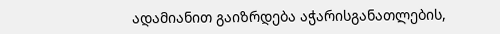ადამიანით გაიზრდება აჭარისგანათლების,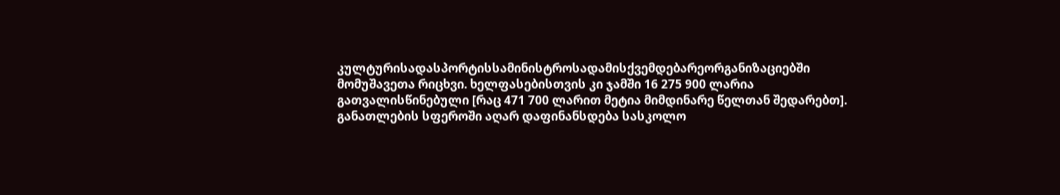კულტურისადასპორტისსამინისტროსადამისქვემდებარეორგანიზაციებში მომუშავეთა რიცხვი. ხელფასებისთვის კი ჯამში 16 275 900 ლარია გათვალისწინებული [რაც 471 700 ლარით მეტია მიმდინარე წელთან შედარებთ].
განათლების სფეროში აღარ დაფინანსდება სასკოლო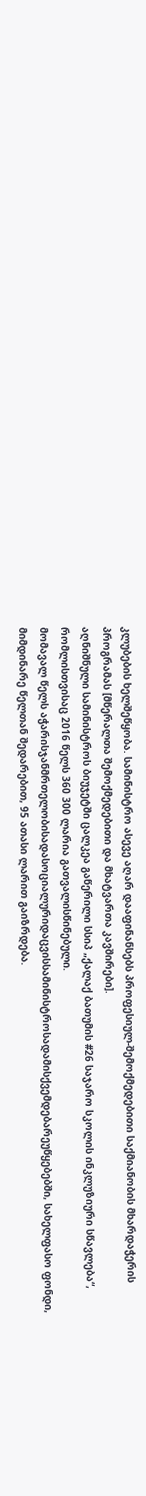კლუბების ხელშეწყობა. სამინისტრო ასევე აღარ დააფინანსებს პროფესიულ-შემოქმედებითი საქმიანობის მხარდაჭერის პროგრამას [მწერალთა შემოქმედებითი და მხატვართა კავშირები].
აღნიშნული სამინისტროს ბიუჯეტში ცალკეა გაწერილი სსიპ „ქალაქ ბათუმის #26 საჯარო სკოლის ინკლუზიური სწავლება“, რომლისთვისაც 2016 წელს 360 300 ლარია გათვალისწინებული.
მომავალ წელს აჭარისჯანმრთელობისადასოციალურიდაცვისსამინისტროსადამისქვემდებარეუწყებებში, სახელფასო ფონდი, მიმდინარე წელთან შედარებით, 95 ათასი ლარით გაიზრდება.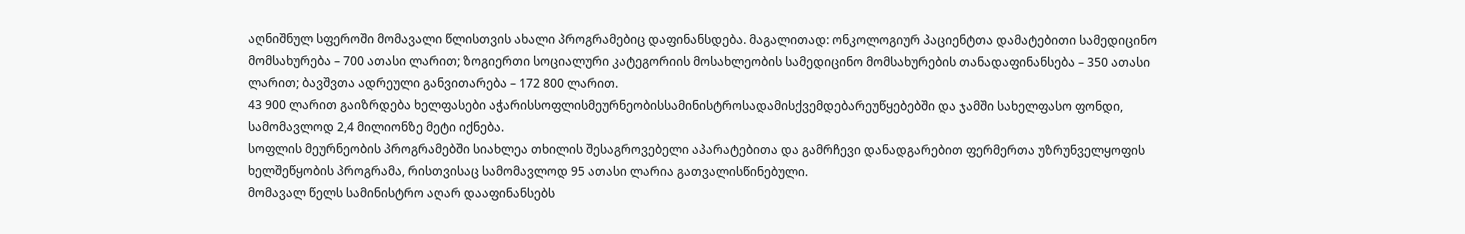აღნიშნულ სფეროში მომავალი წლისთვის ახალი პროგრამებიც დაფინანსდება. მაგალითად: ონკოლოგიურ პაციენტთა დამატებითი სამედიცინო მომსახურება – 700 ათასი ლარით; ზოგიერთი სოციალური კატეგორიის მოსახლეობის სამედიცინო მომსახურების თანადაფინანსება – 350 ათასი ლარით; ბავშვთა ადრეული განვითარება – 172 800 ლარით.
43 900 ლარით გაიზრდება ხელფასები აჭარისსოფლისმეურნეობისსამინისტროსადამისქვემდებარეუწყებებში და ჯამში სახელფასო ფონდი, სამომავლოდ 2,4 მილიონზე მეტი იქნება.
სოფლის მეურნეობის პროგრამებში სიახლეა თხილის შესაგროვებელი აპარატებითა და გამრჩევი დანადგარებით ფერმერთა უზრუნველყოფის ხელშეწყობის პროგრამა, რისთვისაც სამომავლოდ 95 ათასი ლარია გათვალისწინებული.
მომავალ წელს სამინისტრო აღარ დააფინანსებს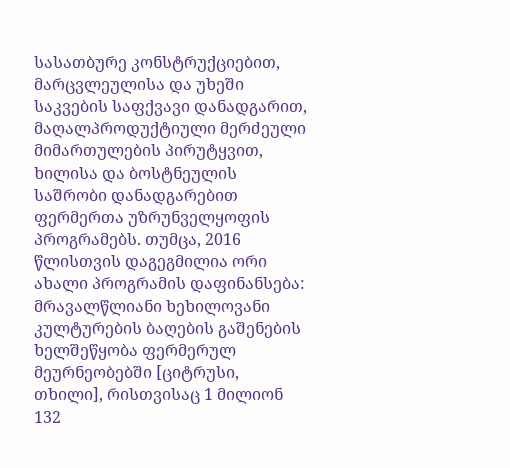სასათბურე კონსტრუქციებით, მარცვლეულისა და უხეში საკვების საფქვავი დანადგარით, მაღალპროდუქტიული მერძეული მიმართულების პირუტყვით, ხილისა და ბოსტნეულის საშრობი დანადგარებით ფერმერთა უზრუნველყოფის პროგრამებს. თუმცა, 2016 წლისთვის დაგეგმილია ორი ახალი პროგრამის დაფინანსება: მრავალწლიანი ხეხილოვანი კულტურების ბაღების გაშენების ხელშეწყობა ფერმერულ მეურნეობებში [ციტრუსი, თხილი], რისთვისაც 1 მილიონ 132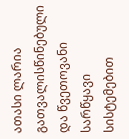ათასი ლარია გათვალისწინებული და წვეთოვანი სარწყავი სისტემებით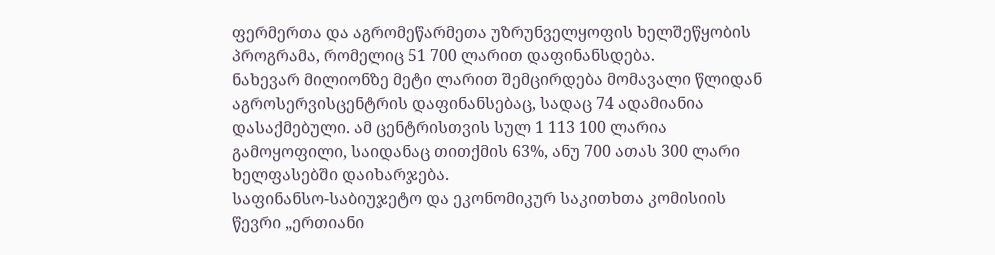ფერმერთა და აგრომეწარმეთა უზრუნველყოფის ხელშეწყობის პროგრამა, რომელიც 51 700 ლარით დაფინანსდება.
ნახევარ მილიონზე მეტი ლარით შემცირდება მომავალი წლიდან აგროსერვისცენტრის დაფინანსებაც, სადაც 74 ადამიანია დასაქმებული. ამ ცენტრისთვის სულ 1 113 100 ლარია გამოყოფილი, საიდანაც თითქმის 63%, ანუ 700 ათას 300 ლარი ხელფასებში დაიხარჯება.
საფინანსო-საბიუჯეტო და ეკონომიკურ საკითხთა კომისიის წევრი „ერთიანი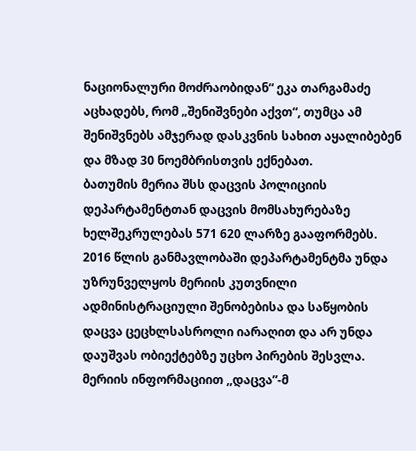ნაციონალური მოძრაობიდან“ ეკა თარგამაძე აცხადებს, რომ „შენიშვნები აქვთ“, თუმცა ამ შენიშვნებს ამჯერად დასკვნის სახით აყალიბებენ და მზად 30 ნოემბრისთვის ექნებათ.
ბათუმის მერია შსს დაცვის პოლიციის დეპარტამენტთან დაცვის მომსახურებაზე ხელშეკრულებას 571 620 ლარზე გააფორმებს. 2016 წლის განმავლობაში დეპარტამენტმა უნდა უზრუნველყოს მერიის კუთვნილი ადმინისტრაციული შენობებისა და საწყობის დაცვა ცეცხლსასროლი იარაღით და არ უნდა დაუშვას ობიექტებზე უცხო პირების შესვლა.
მერიის ინფორმაციით ,,დაცვა”-მ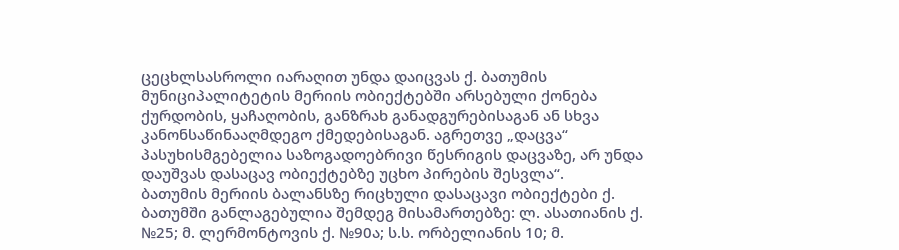ცეცხლსასროლი იარაღით უნდა დაიცვას ქ. ბათუმის მუნიციპალიტეტის მერიის ობიექტებში არსებული ქონება ქურდობის, ყაჩაღობის, განზრახ განადგურებისაგან ან სხვა კანონსაწინააღმდეგო ქმედებისაგან. აგრეთვე „დაცვა“ პასუხისმგებელია საზოგადოებრივი წესრიგის დაცვაზე, არ უნდა დაუშვას დასაცავ ობიექტებზე უცხო პირების შესვლა“.
ბათუმის მერიის ბალანსზე რიცხული დასაცავი ობიექტები ქ. ბათუმში განლაგებულია შემდეგ მისამართებზე: ლ. ასათიანის ქ. №25; მ. ლერმონტოვის ქ. №90ა; ს.ს. ორბელიანის 10; მ.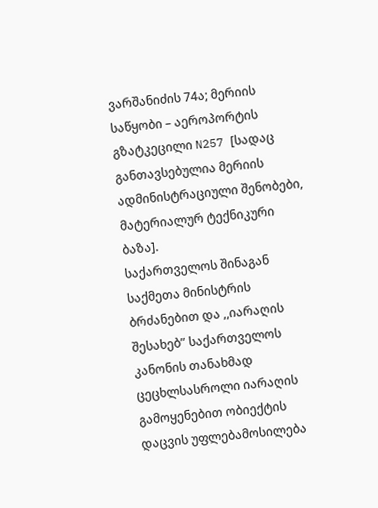ვარშანიძის 74ა; მერიის საწყობი – აეროპორტის გზატკეცილი N257 [სადაც განთავსებულია მერიის ადმინისტრაციული შენობები, მატერიალურ ტექნიკური ბაზა].
საქართველოს შინაგან საქმეთა მინისტრის ბრძანებით და ,,იარაღის შესახებ” საქართველოს კანონის თანახმად ცეცხლსასროლი იარაღის გამოყენებით ობიექტის დაცვის უფლებამოსილება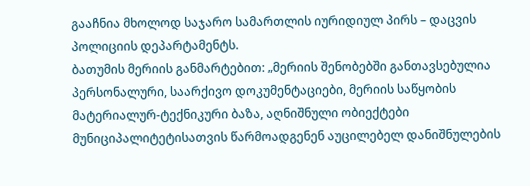გააჩნია მხოლოდ საჯარო სამართლის იურიდიულ პირს – დაცვის პოლიციის დეპარტამენტს.
ბათუმის მერიის განმარტებით: „მერიის შენობებში განთავსებულია პერსონალური, საარქივო დოკუმენტაციები, მერიის საწყობის მატერიალურ-ტექნიკური ბაზა, აღნიშნული ობიექტები მუნიციპალიტეტისათვის წარმოადგენენ აუცილებელ დანიშნულების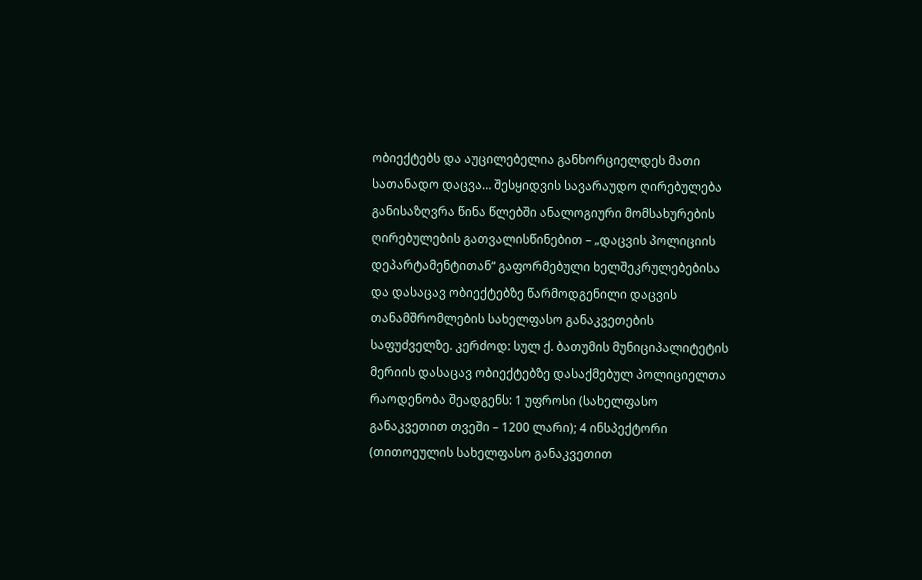ობიექტებს და აუცილებელია განხორციელდეს მათი სათანადო დაცვა… შესყიდვის სავარაუდო ღირებულება განისაზღვრა წინა წლებში ანალოგიური მომსახურების ღირებულების გათვალისწინებით – „დაცვის პოლიციის დეპარტამენტითან“ გაფორმებული ხელშეკრულებებისა და დასაცავ ობიექტებზე წარმოდგენილი დაცვის თანამშრომლების სახელფასო განაკვეთების საფუძველზე. კერძოდ: სულ ქ. ბათუმის მუნიციპალიტეტის მერიის დასაცავ ობიექტებზე დასაქმებულ პოლიციელთა რაოდენობა შეადგენს: 1 უფროსი (სახელფასო განაკვეთით თვეში – 1200 ლარი); 4 ინსპექტორი (თითოეულის სახელფასო განაკვეთით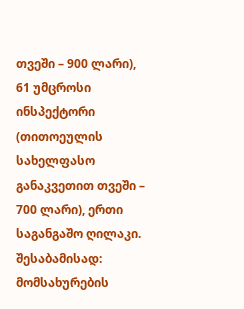თვეში – 900 ლარი), 61 უმცროსი ინსპექტორი (თითოეულის სახელფასო განაკვეთით თვეში – 700 ლარი), ერთი საგანგაშო ღილაკი. შესაბამისად: მომსახურების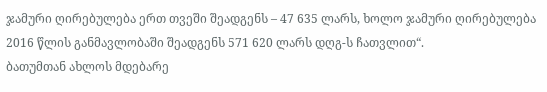ჯამური ღირებულება ერთ თვეში შეადგენს – 47 635 ლარს, ხოლო ჯამური ღირებულება 2016 წლის განმავლობაში შეადგენს 571 620 ლარს დღგ-ს ჩათვლით“.
ბათუმთან ახლოს მდებარე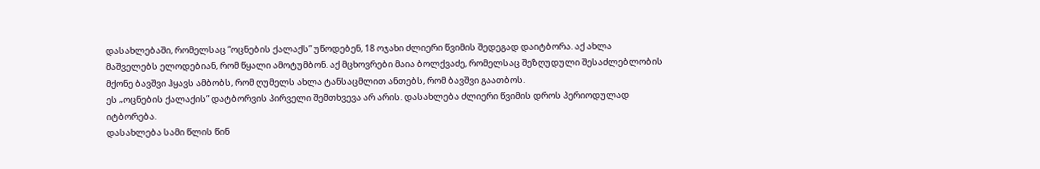დასახლებაში, რომელსაც “ოცნების ქალაქს” უწოდებენ, 18 ოჯახი ძლიერი წვიმის შედეგად დაიტბორა. აქ ახლა მაშველებს ელოდებიან, რომ წყალი ამოტუმბონ. აქ მცხოვრები მაია ბოლქვაძე, რომელსაც შეზღუდული შესაძლებლობის მქონე ბავშვი ჰყავს ამბობს, რომ ღუმელს ახლა ტანსაცმლით ანთებს, რომ ბავშვი გაათბოს.
ეს „ოცნების ქალაქის” დატბორვის პირველი შემთხვევა არ არის. დასახლება ძლიერი წვიმის დროს პერიოდულად იტბორება.
დასახლება სამი წლის წინ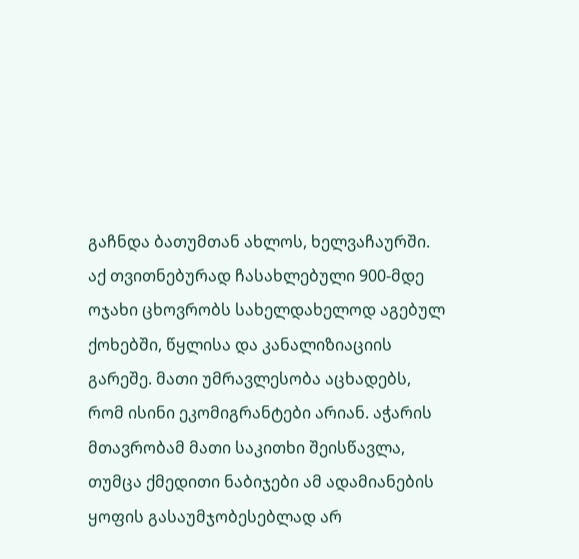გაჩნდა ბათუმთან ახლოს, ხელვაჩაურში. აქ თვითნებურად ჩასახლებული 900-მდე ოჯახი ცხოვრობს სახელდახელოდ აგებულ ქოხებში, წყლისა და კანალიზიაციის გარეშე. მათი უმრავლესობა აცხადებს, რომ ისინი ეკომიგრანტები არიან. აჭარის მთავრობამ მათი საკითხი შეისწავლა, თუმცა ქმედითი ნაბიჯები ამ ადამიანების ყოფის გასაუმჯობესებლად არ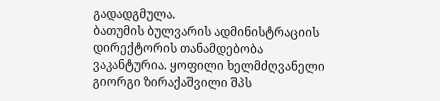გადადგმულა.
ბათუმის ბულვარის ადმინისტრაციის დირექტორის თანამდებობა ვაკანტურია. ყოფილი ხელმძღვანელი გიორგი ზირაქაშვილი შპს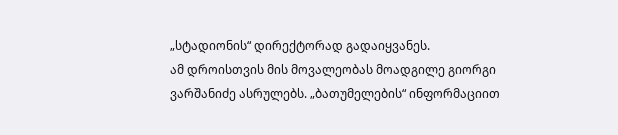„სტადიონის“ დირექტორად გადაიყვანეს.
ამ დროისთვის მის მოვალეობას მოადგილე გიორგი ვარშანიძე ასრულებს. „ბათუმელების“ ინფორმაციით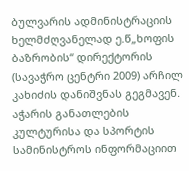ბულვარის ადმინისტრაციის ხელმძღვანელად ე.წ„ხოფის ბაზრობის“ დირექტორის (სავაჭრო ცენტრი 2009) არჩილ კახიძის დანიშვნას გეგმავენ.
აჭარის განათლების კულტურისა და სპორტის სამინისტროს ინფორმაციით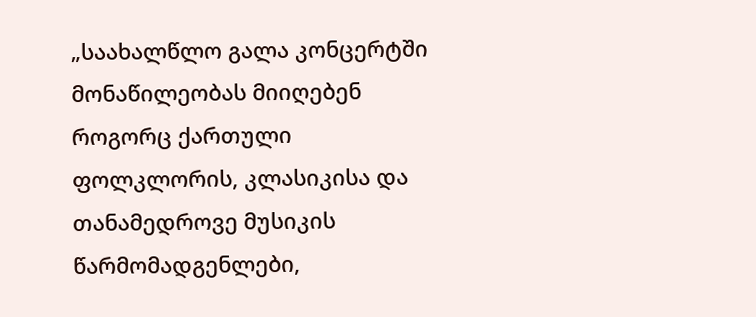„საახალწლო გალა კონცერტში მონაწილეობას მიიღებენ როგორც ქართული ფოლკლორის, კლასიკისა და თანამედროვე მუსიკის წარმომადგენლები,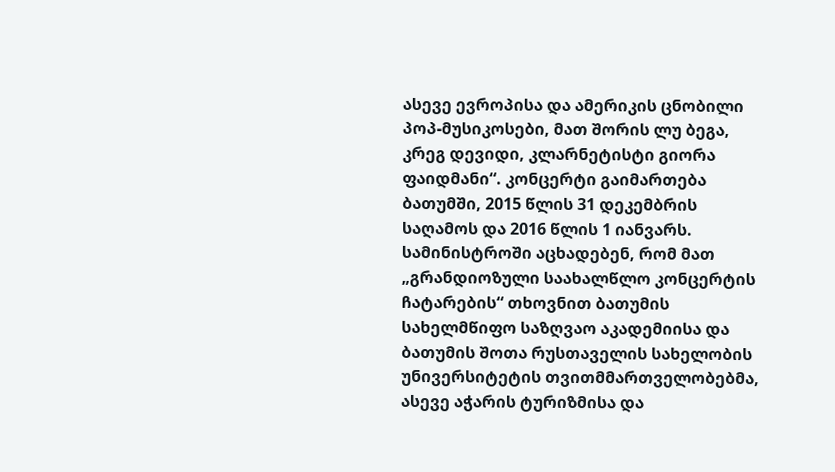ასევე ევროპისა და ამერიკის ცნობილი პოპ-მუსიკოსები, მათ შორის ლუ ბეგა, კრეგ დევიდი, კლარნეტისტი გიორა ფაიდმანი“. კონცერტი გაიმართება ბათუმში, 2015 წლის 31 დეკემბრის საღამოს და 2016 წლის 1 იანვარს.
სამინისტროში აცხადებენ, რომ მათ „გრანდიოზული საახალწლო კონცერტის ჩატარების“ თხოვნით ბათუმის სახელმწიფო საზღვაო აკადემიისა და ბათუმის შოთა რუსთაველის სახელობის უნივერსიტეტის თვითმმართველობებმა, ასევე აჭარის ტურიზმისა და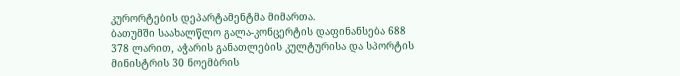კურორტების დეპარტამენტმა მიმართა.
ბათუმში საახალწლო გალა-კონცერტის დაფინანსება 688 378 ლარით, აჭარის განათლების კულტურისა და სპორტის მინისტრის 30 ნოემბრის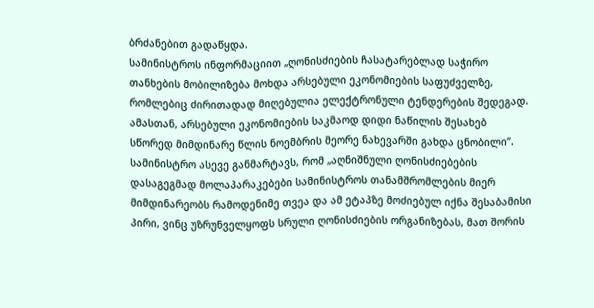ბრძანებით გადაწყდა.
სამინისტროს ინფორმაციით „ღონისძიების ჩასატარებლად საჭირო თანხების მობილიზება მოხდა არსებული ეკონომიების საფუძველზე, რომლებიც ძირითადად მიღებულია ელექტრონული ტენდერების შედეგად. ამასთან, არსებული ეკონომიების საკმაოდ დიდი ნაწილის შესახებ სწორედ მიმდინარე წლის ნოემბრის მეორე ნახევარში გახდა ცნობილი“.
სამინისტრო ასევე განმარტავს, რომ „აღნიშნული ღონისძიებების დასაგეგმად მოლაპარაკებები სამინისტროს თანამშრომლების მიერ მიმდინარეობს რამოდენიმე თვეა და ამ ეტაპზე მოძიებულ იქნა შესაბამისი პირი, ვინც უზრუნველყოფს სრული ღონისძიების ორგანიზებას, მათ შორის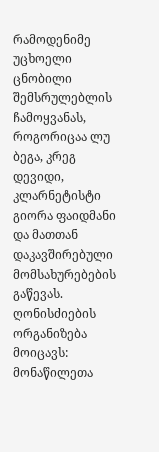რამოდენიმე უცხოელი ცნობილი შემსრულებლის ჩამოყვანას, როგორიცაა ლუ ბეგა, კრეგ დევიდი, კლარნეტისტი გიორა ფაიდმანი და მათთან დაკავშირებული მომსახურებების გაწევას. ღონისძიების ორგანიზება მოიცავს: მონაწილეთა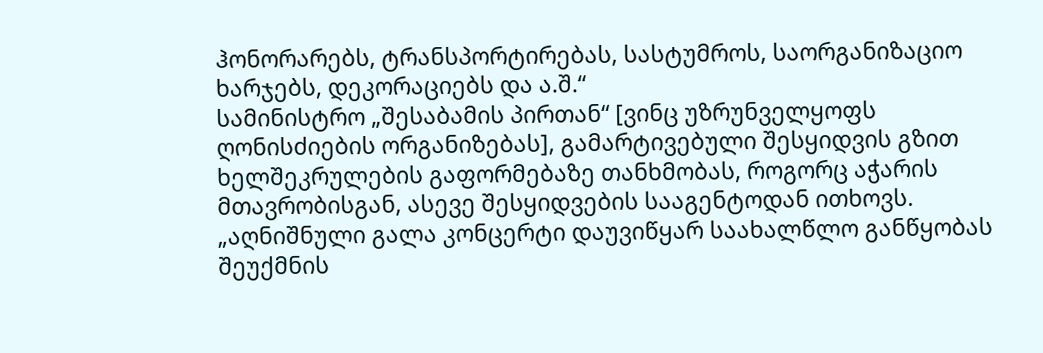ჰონორარებს, ტრანსპორტირებას, სასტუმროს, საორგანიზაციო ხარჯებს, დეკორაციებს და ა.შ.“
სამინისტრო „შესაბამის პირთან“ [ვინც უზრუნველყოფს ღონისძიების ორგანიზებას], გამარტივებული შესყიდვის გზით ხელშეკრულების გაფორმებაზე თანხმობას, როგორც აჭარის მთავრობისგან, ასევე შესყიდვების სააგენტოდან ითხოვს.
„აღნიშნული გალა კონცერტი დაუვიწყარ საახალწლო განწყობას შეუქმნის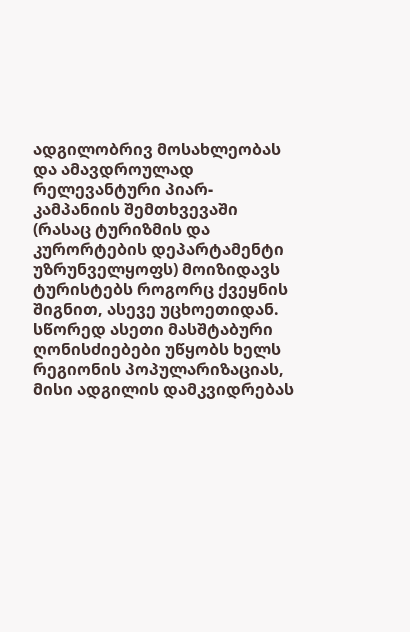ადგილობრივ მოსახლეობას და ამავდროულად რელევანტური პიარ-კამპანიის შემთხვევაში (რასაც ტურიზმის და კურორტების დეპარტამენტი უზრუნველყოფს) მოიზიდავს ტურისტებს როგორც ქვეყნის შიგნით, ასევე უცხოეთიდან. სწორედ ასეთი მასშტაბური ღონისძიებები უწყობს ხელს რეგიონის პოპულარიზაციას, მისი ადგილის დამკვიდრებას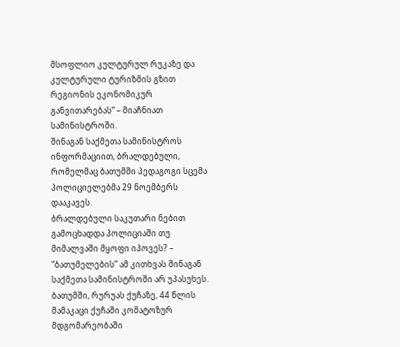მსოფლიო კულტურულ რუკაზე და კულტურული ტურიზმის გზით რეგიონის ეკონომიკურ განვითარებას“ – მიაჩნიათ სამინისტროში.
შინაგან საქმეთა სამინისტროს ინფორმაციით, ბრალდებული, რომელმაც ბათუმში პედაგოგი სცემა პოლიციელებმა 29 ნოემბერს დააკავეს.
ბრალდებული საკუთარი ნებით გამოცხადდა პოლიციაში თუ მიმალვაში მყოფი იპოვეს? – “ბათუმელების” ამ კითხვას შინაგან საქმეთა სამინისტროში არ უპასუხეს.
ბათუმში, რურუას ქუჩაზე, 44 წლის მამაკაცი ქუჩაში კომატოზურ მდგომარეობაში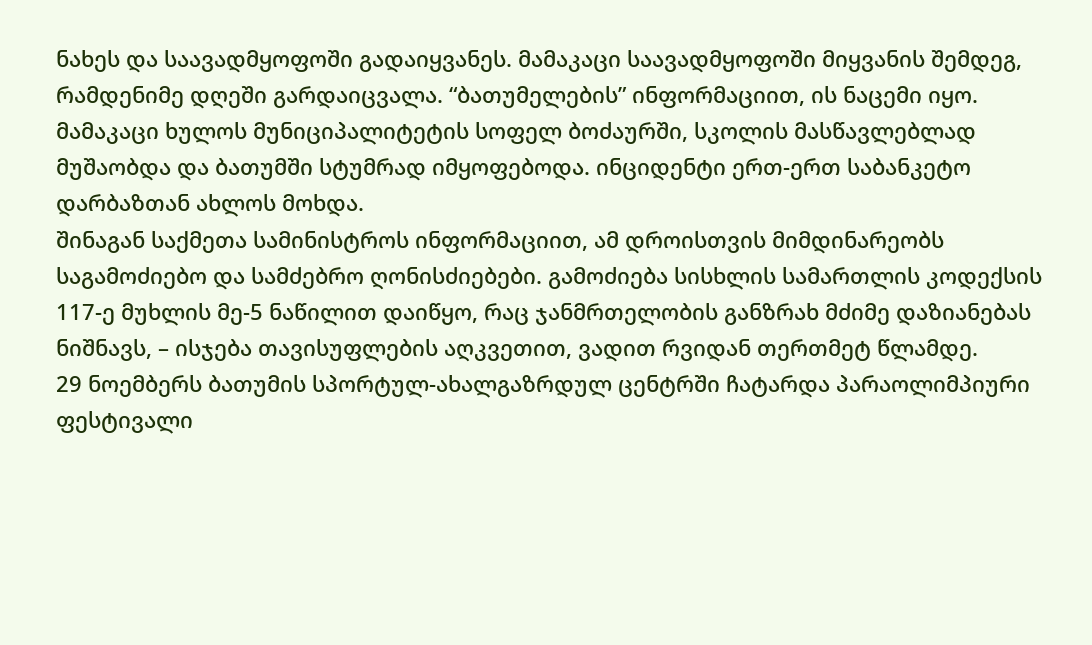ნახეს და საავადმყოფოში გადაიყვანეს. მამაკაცი საავადმყოფოში მიყვანის შემდეგ, რამდენიმე დღეში გარდაიცვალა. “ბათუმელების” ინფორმაციით, ის ნაცემი იყო. მამაკაცი ხულოს მუნიციპალიტეტის სოფელ ბოძაურში, სკოლის მასწავლებლად მუშაობდა და ბათუმში სტუმრად იმყოფებოდა. ინციდენტი ერთ-ერთ საბანკეტო დარბაზთან ახლოს მოხდა.
შინაგან საქმეთა სამინისტროს ინფორმაციით, ამ დროისთვის მიმდინარეობს საგამოძიებო და სამძებრო ღონისძიებები. გამოძიება სისხლის სამართლის კოდექსის 117-ე მუხლის მე-5 ნაწილით დაიწყო, რაც ჯანმრთელობის განზრახ მძიმე დაზიანებას ნიშნავს, – ისჯება თავისუფლების აღკვეთით, ვადით რვიდან თერთმეტ წლამდე.
29 ნოემბერს ბათუმის სპორტულ-ახალგაზრდულ ცენტრში ჩატარდა პარაოლიმპიური ფესტივალი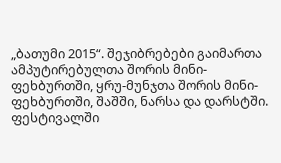„ბათუმი 2015“. შეჯიბრებები გაიმართა ამპუტირებულთა შორის მინი-ფეხბურთში, ყრუ-მუნჯთა შორის მინი-ფეხბურთში, შაშში, ნარსა და დარსტში.
ფესტივალში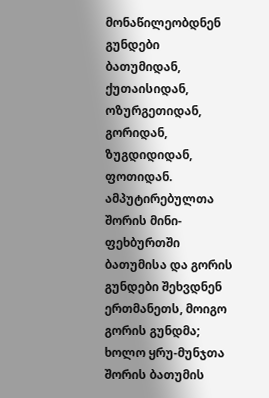მონაწილეობდნენ გუნდები ბათუმიდან, ქუთაისიდან, ოზურგეთიდან, გორიდან, ზუგდიდიდან, ფოთიდან.
ამპუტირებულთა შორის მინი-ფეხბურთში ბათუმისა და გორის გუნდები შეხვდნენ ერთმანეთს, მოიგო გორის გუნდმა; ხოლო ყრუ-მუნჯთა შორის ბათუმის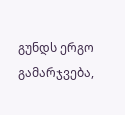გუნდს ერგო გამარჯვება,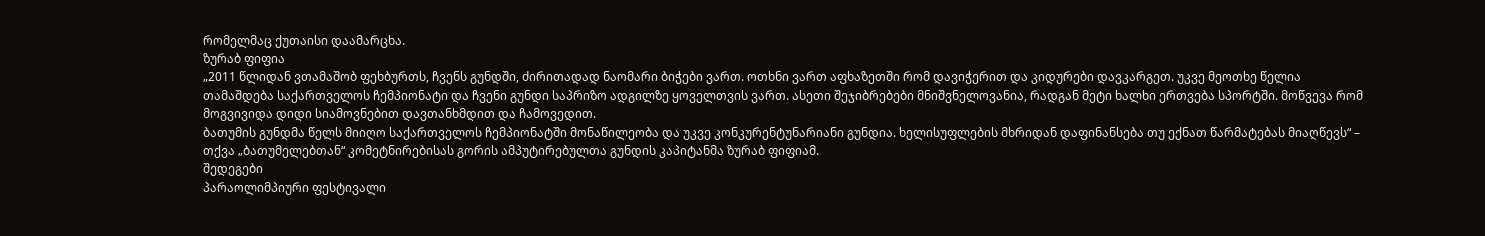რომელმაც ქუთაისი დაამარცხა.
ზურაბ ფიფია
„2011 წლიდან ვთამაშობ ფეხბურთს, ჩვენს გუნდში, ძირითადად ნაომარი ბიჭები ვართ. ოთხნი ვართ აფხაზეთში რომ დავიჭერით და კიდურები დავკარგეთ. უკვე მეოთხე წელია თამაშდება საქართველოს ჩემპიონატი და ჩვენი გუნდი საპრიზო ადგილზე ყოველთვის ვართ. ასეთი შეჯიბრებები მნიშვნელოვანია, რადგან მეტი ხალხი ერთვება სპორტში. მოწვევა რომ მოგვივიდა დიდი სიამოვნებით დავთანხმდით და ჩამოვედით.
ბათუმის გუნდმა წელს მიიღო საქართველოს ჩემპიონატში მონაწილეობა და უკვე კონკურენტუნარიანი გუნდია. ხელისუფლების მხრიდან დაფინანსება თუ ექნათ წარმატებას მიაღწევს“ – თქვა „ბათუმელებთან“ კომეტნირებისას გორის ამპუტირებულთა გუნდის კაპიტანმა ზურაბ ფიფიამ.
შედეგები
პარაოლიმპიური ფესტივალი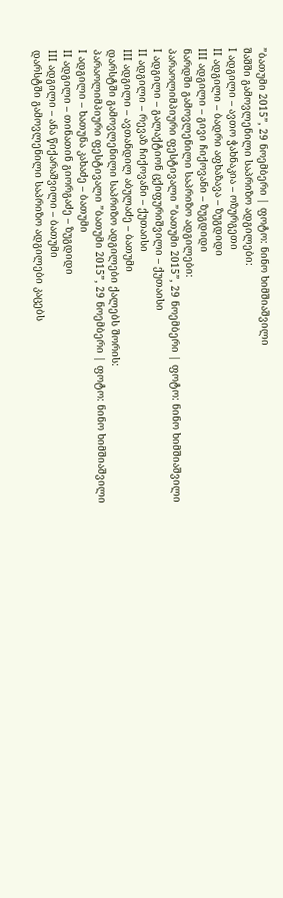”ბათუმი 2015”, 29 ნოემბერი | ფოტო: ნინო ხიმშიაშვილი
შაშში გამოვლენილი საპრიზო ადგილები:
I ადგილი – ავთო ჭახნაკია – ოზურგეთი
II ადგილი – ბადრი აფხაზავა – ზუგდიდი
III ადგილი – გივი ჩიქოვანი – ზუგდიდი
ნარდში გამოვლენილი საპრიზო ადგილები:
პარაოლიმპიური ფესტივალი ”ბათუმი 2015”, 29 ნოემბერი | ფოტო: ნინო ხიმშიაშვილი
I ადგილი – გალაქტიონ ცქიფურიშვილი – ქუთაისი
II ადგილი – რევაზ ჩიქოვანი – ქუთაისი
III ადგილი – ავთანდილ აბულაძე – ბათუმი
დარსტში გამოვლენილი საპრიზო ადგილები ქალებს შორის:
პარაოლიმპიური ფესტივალი ”ბათუმი 2015”, 29 ნოემბერი | ფოტო: ნინო ხიმშიაშვილი
I ადგილი – ხათუნა კახაძე – ბათუმი
II ადგილი – თინათინ გიორგაძე – ზუგდიდი
III ადგილი – ანა წიქარაშვილი – ბათუმი
დარსტში გამოვლენილი საპრიზო ადგილები კაცებს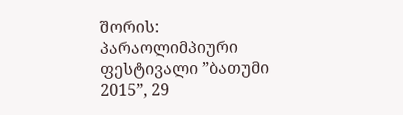შორის:
პარაოლიმპიური ფესტივალი ”ბათუმი 2015”, 29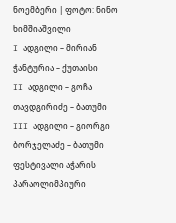ნოემბერი | ფოტო: ნინო ხიმშიაშვილი
I ადგილი – მირიან ჭანტურია – ქუთაისი
II ადგილი – გოჩა თავდგირიძე – ბათუმი
III ადგილი – გიორგი ბორჯელაძე – ბათუმი
ფესტივალი აჭარის პარაოლიმპიური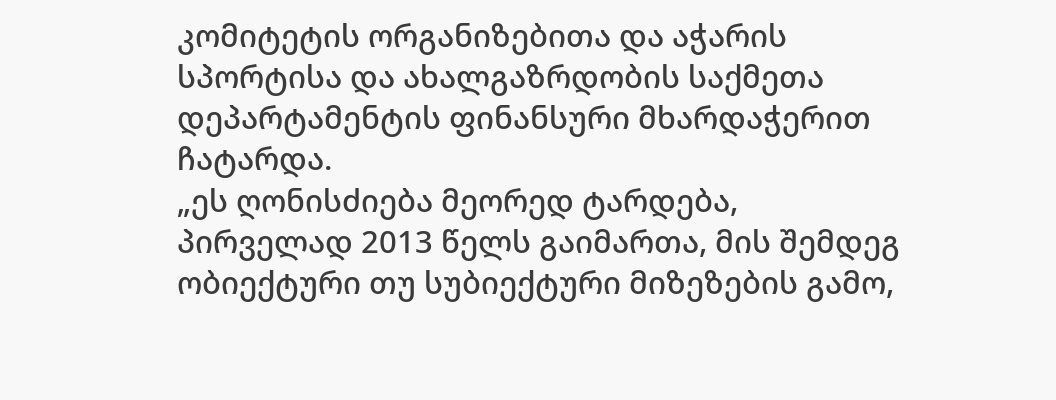კომიტეტის ორგანიზებითა და აჭარის სპორტისა და ახალგაზრდობის საქმეთა დეპარტამენტის ფინანსური მხარდაჭერით ჩატარდა.
„ეს ღონისძიება მეორედ ტარდება, პირველად 2013 წელს გაიმართა, მის შემდეგ ობიექტური თუ სუბიექტური მიზეზების გამო,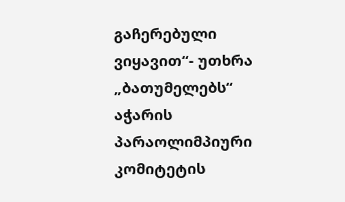გაჩერებული ვიყავით“- უთხრა „ბათუმელებს“ აჭარის პარაოლიმპიური კომიტეტის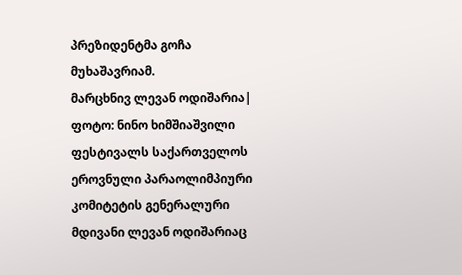პრეზიდენტმა გოჩა მუხაშავრიამ.
მარცხნივ ლევან ოდიშარია| ფოტო: ნინო ხიმშიაშვილი
ფესტივალს საქართველოს ეროვნული პარაოლიმპიური კომიტეტის გენერალური მდივანი ლევან ოდიშარიაც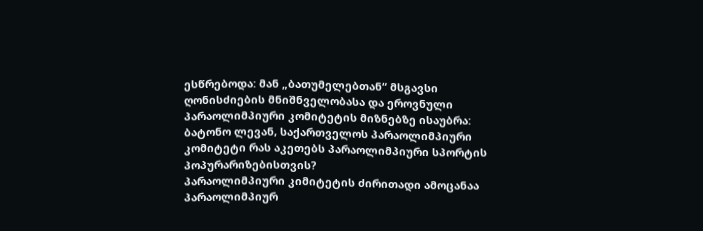ესწრებოდა: მან „ბათუმელებთან“ მსგავსი ღონისძიების მნიშნველობასა და ეროვნული პარაოლიმპიური კომიტეტის მიზნებზე ისაუბრა:
ბატონო ლევან, საქართველოს პარაოლიმპიური კომიტეტი რას აკეთებს პარაოლიმპიური სპორტის პოპურარიზებისთვის?
პარაოლიმპიური კიმიტეტის ძირითადი ამოცანაა პარაოლიმპიურ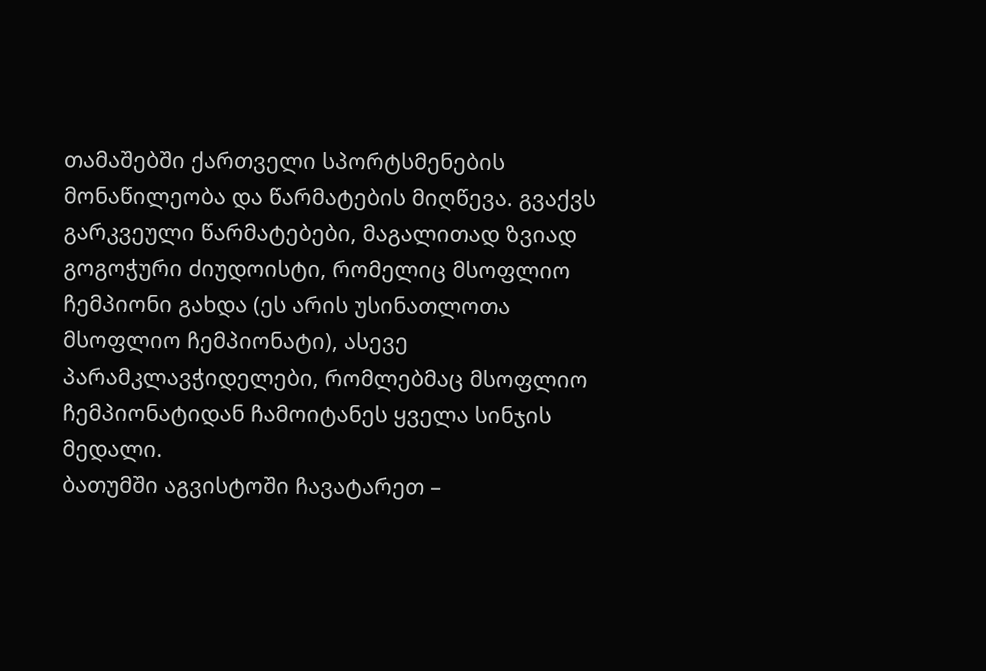თამაშებში ქართველი სპორტსმენების მონაწილეობა და წარმატების მიღწევა. გვაქვს გარკვეული წარმატებები, მაგალითად ზვიად გოგოჭური ძიუდოისტი, რომელიც მსოფლიო ჩემპიონი გახდა (ეს არის უსინათლოთა მსოფლიო ჩემპიონატი), ასევე პარამკლავჭიდელები, რომლებმაც მსოფლიო ჩემპიონატიდან ჩამოიტანეს ყველა სინჯის მედალი.
ბათუმში აგვისტოში ჩავატარეთ –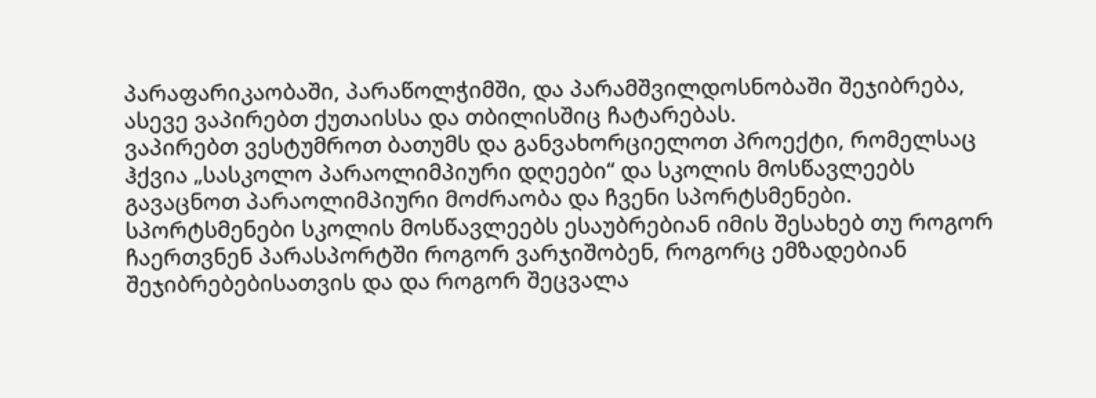პარაფარიკაობაში, პარაწოლჭიმში, და პარამშვილდოსნობაში შეჯიბრება, ასევე ვაპირებთ ქუთაისსა და თბილისშიც ჩატარებას.
ვაპირებთ ვესტუმროთ ბათუმს და განვახორციელოთ პროექტი, რომელსაც ჰქვია „სასკოლო პარაოლიმპიური დღეები“ და სკოლის მოსწავლეებს გავაცნოთ პარაოლიმპიური მოძრაობა და ჩვენი სპორტსმენები. სპორტსმენები სკოლის მოსწავლეებს ესაუბრებიან იმის შესახებ თუ როგორ ჩაერთვნენ პარასპორტში როგორ ვარჯიშობენ, როგორც ემზადებიან შეჯიბრებებისათვის და და როგორ შეცვალა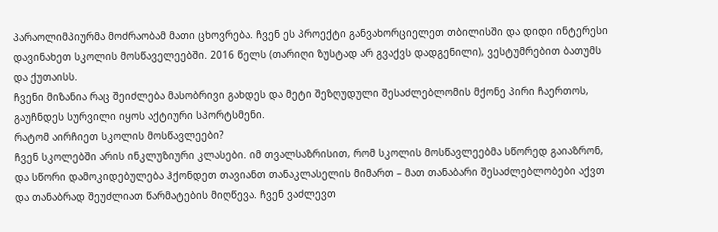პარაოლიმპიურმა მოძრაობამ მათი ცხოვრება. ჩვენ ეს პროექტი განვახორციელეთ თბილისში და დიდი ინტერესი დავინახეთ სკოლის მოსწაველეებში. 2016 წელს (თარიღი ზუსტად არ გვაქვს დადგენილი), ვესტუმრებით ბათუმს და ქუთაისს.
ჩვენი მიზანია რაც შეიძლება მასობრივი გახდეს და მეტი შეზღუდული შესაძლებლომის მქონე პირი ჩაერთოს, გაუჩნდეს სურვილი იყოს აქტიური სპორტსმენი.
რატომ აირჩიეთ სკოლის მოსწავლეები?
ჩვენ სკოლებში არის ინკლუზიური კლასები. იმ თვალსაზრისით, რომ სკოლის მოსწავლეებმა სწორედ გაიაზრონ, და სწორი დამოკიდებულება ჰქონდეთ თავიანთ თანაკლასელის მიმართ – მათ თანაბარი შესაძლებლობები აქვთ და თანაბრად შეუძლიათ წარმატების მიღწევა. ჩვენ ვაძლევთ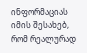ინფორმაციას იმის შესახებ, რომ რეალურად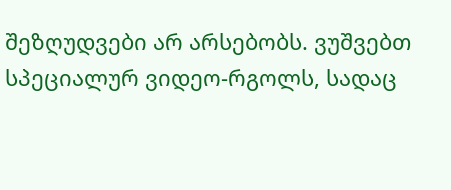შეზღუდვები არ არსებობს. ვუშვებთ სპეციალურ ვიდეო-რგოლს, სადაც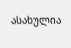ასახულია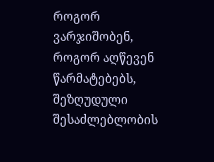როგორ ვარჯიშობენ, როგორ აღწევენ წარმატებებს, შეზღუდული შესაძლებლობის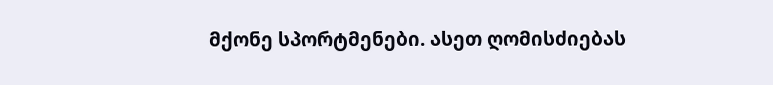მქონე სპორტმენები. ასეთ ღომისძიებას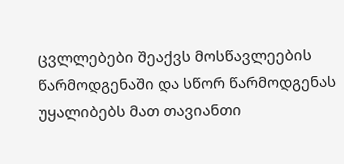ცვლლებები შეაქვს მოსწავლეების წარმოდგენაში და სწორ წარმოდგენას უყალიბებს მათ თავიანთი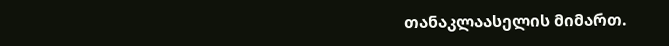თანაკლაასელის მიმართ.